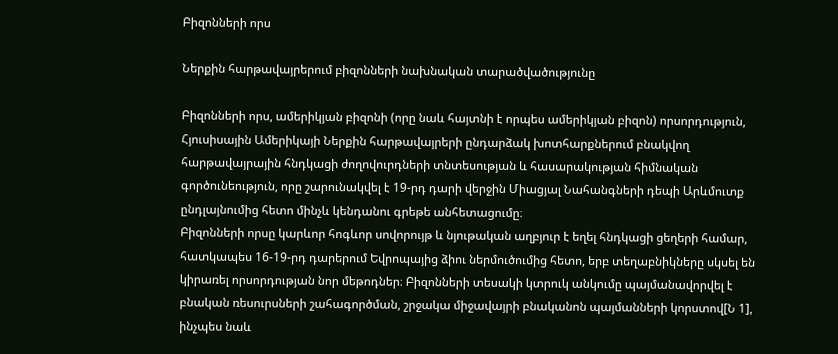Բիզոնների որս

Ներքին հարթավայրերում բիզոնների նախնական տարածվածությունը

Բիզոնների որս, ամերիկյան բիզոնի (որը նաև հայտնի է որպես ամերիկյան բիզոն) որսորդություն, Հյուսիսային Ամերիկայի Ներքին հարթավայրերի ընդարձակ խոտհարքներում բնակվող հարթավայրային հնդկացի ժողովուրդների տնտեսության և հասարակության հիմնական գործունեություն, որը շարունակվել է 19-րդ դարի վերջին Միացյալ Նահանգների դեպի Արևմուտք ընդլայնումից հետո մինչև կենդանու գրեթե անհետացումը։
Բիզոնների որսը կարևոր հոգևոր սովորույթ և նյութական աղբյուր է եղել հնդկացի ցեղերի համար, հատկապես 16-19-րդ դարերում Եվրոպայից ձիու ներմուծումից հետո, երբ տեղաբնիկները սկսել են կիրառել որսորդության նոր մեթոդներ։ Բիզոնների տեսակի կտրուկ անկումը պայմանավորվել է բնական ռեսուրսների շահագործման, շրջակա միջավայրի բնականոն պայմանների կորստով[Ն 1], ինչպես նաև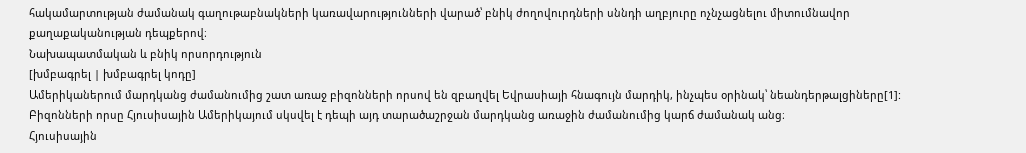հակամարտության ժամանակ գաղութաբնակների կառավարությունների վարած՝ բնիկ ժողովուրդների սննդի աղբյուրը ոչնչացնելու միտումնավոր քաղաքականության դեպքերով։
Նախապատմական և բնիկ որսորդություն
[խմբագրել | խմբագրել կոդը]
Ամերիկաներում մարդկանց ժամանումից շատ առաջ բիզոնների որսով են զբաղվել Եվրասիայի հնագույն մարդիկ, ինչպես օրինակ՝ նեանդերթալցիները[1]: Բիզոնների որսը Հյուսիսային Ամերիկայում սկսվել է դեպի այդ տարածաշրջան մարդկանց առաջին ժամանումից կարճ ժամանակ անց։
Հյուսիսային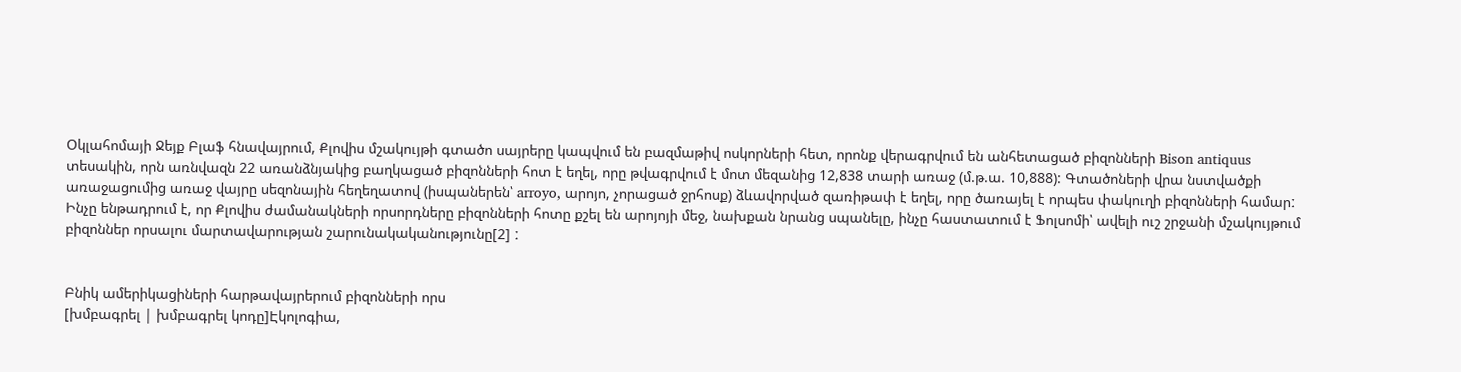Օկլահոմայի Ջեյք Բլաֆ հնավայրում, Քլովիս մշակույթի գտածո սայրերը կապվում են բազմաթիվ ոսկորների հետ, որոնք վերագրվում են անհետացած բիզոնների Bison antiquus տեսակին, որն առնվազն 22 առանձնյակից բաղկացած բիզոնների հոտ է եղել, որը թվագրվում է մոտ մեզանից 12,838 տարի առաջ (մ.թ.ա. 10,888): Գտածոների վրա նստվածքի առաջացումից առաջ վայրը սեզոնային հեղեղատով (իսպաներեն՝ arroyo, արոյո, չորացած ջրհոսք) ձևավորված զառիթափ է եղել, որը ծառայել է որպես փակուղի բիզոնների համարː Ինչը ենթադրում է, որ Քլովիս ժամանակների որսորդները բիզոնների հոտը քշել են արոյոյի մեջ, նախքան նրանց սպանելը, ինչը հաստատում է Ֆոլսոմի՝ ավելի ուշ շրջանի մշակույթում բիզոններ որսալու մարտավարության շարունակականությունը[2] ː


Բնիկ ամերիկացիների հարթավայրերում բիզոնների որս
[խմբագրել | խմբագրել կոդը]Էկոլոգիա,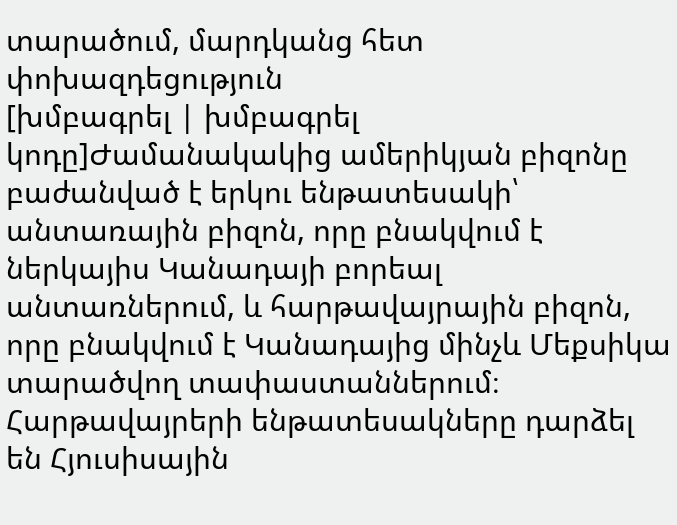տարածում, մարդկանց հետ փոխազդեցություն
[խմբագրել | խմբագրել կոդը]Ժամանակակից ամերիկյան բիզոնը բաժանված է երկու ենթատեսակի՝ անտառային բիզոն, որը բնակվում է ներկայիս Կանադայի բորեալ անտառներում, և հարթավայրային բիզոն, որը բնակվում է Կանադայից մինչև Մեքսիկա տարածվող տափաստաններում։ Հարթավայրերի ենթատեսակները դարձել են Հյուսիսային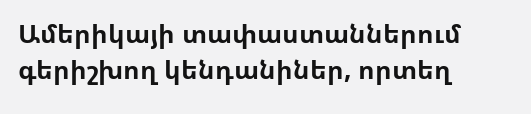Ամերիկայի տափաստաններում գերիշխող կենդանիներ, որտեղ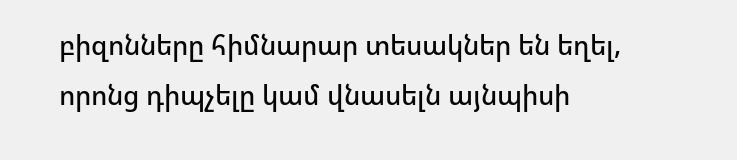բիզոնները հիմնարար տեսակներ են եղել, որոնց դիպչելը կամ վնասելն այնպիսի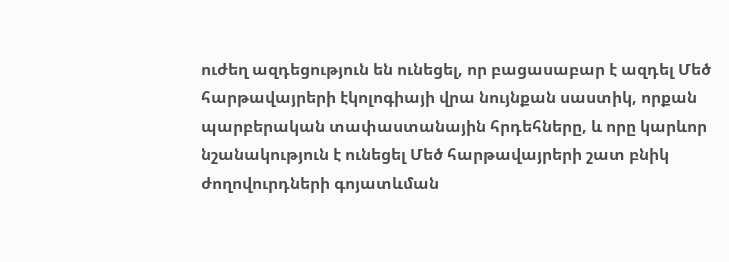ուժեղ ազդեցություն են ունեցել, որ բացասաբար է ազդել Մեծ հարթավայրերի էկոլոգիայի վրա նույնքան սաստիկ, որքան պարբերական տափաստանային հրդեհները, և որը կարևոր նշանակություն է ունեցել Մեծ հարթավայրերի շատ բնիկ ժողովուրդների գոյատևման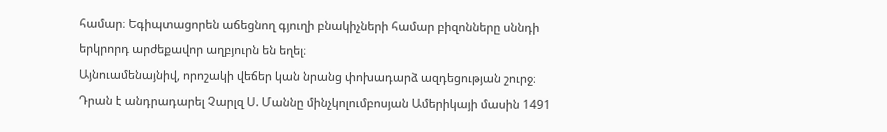համար։ Եգիպտացորեն աճեցնող գյուղի բնակիչների համար բիզոնները սննդի երկրորդ արժեքավոր աղբյուրն են եղել։
Այնուամենայնիվ, որոշակի վեճեր կան նրանց փոխադարձ ազդեցության շուրջ։ Դրան է անդրադարել Չարլզ Ս. Մաննը մինչկոլումբոսյան Ամերիկայի մասին 1491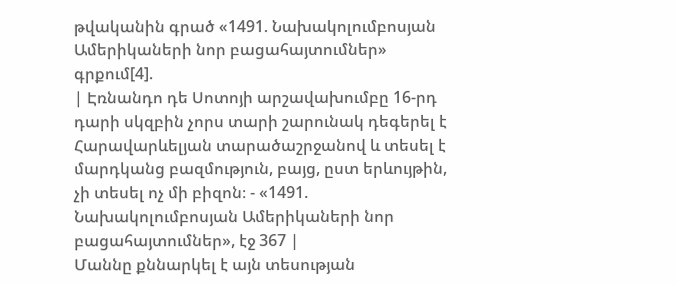թվականին գրած «1491. Նախակոլումբոսյան Ամերիկաների նոր բացահայտումներ» գրքում[4].
| Էռնանդո դե Սոտոյի արշավախումբը 16-րդ դարի սկզբին չորս տարի շարունակ դեգերել է Հարավարևելյան տարածաշրջանով և տեսել է մարդկանց բազմություն, բայց, ըստ երևույթին, չի տեսել ոչ մի բիզոն։ - «1491. Նախակոլումբոսյան Ամերիկաների նոր բացահայտումներ», էջ 367 |
Մաննը քննարկել է այն տեսության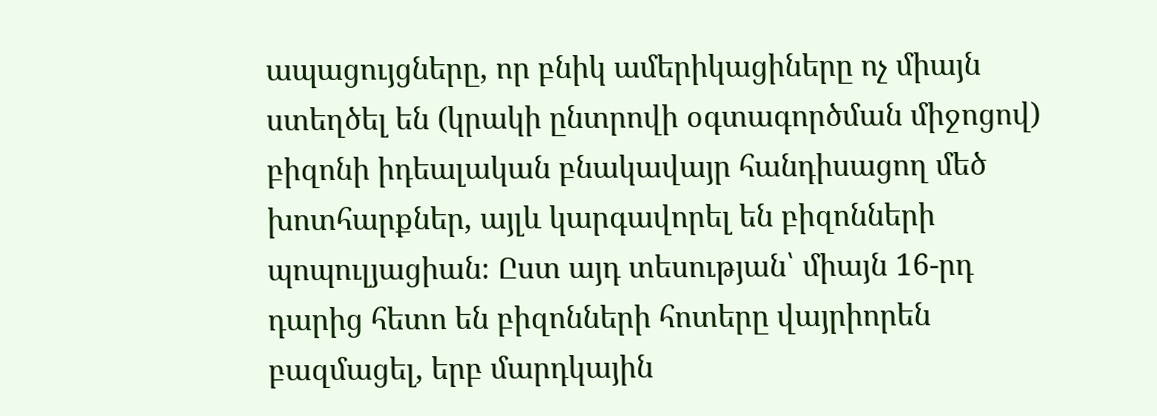ապացույցները, որ բնիկ ամերիկացիները ոչ միայն ստեղծել են (կրակի ընտրովի օգտագործման միջոցով) բիզոնի իդեալական բնակավայր հանդիսացող մեծ խոտհարքներ, այլև կարգավորել են բիզոնների պոպուլյացիան։ Ըստ այդ տեսության՝ միայն 16-րդ դարից հետո են բիզոնների հոտերը վայրիորեն բազմացել, երբ մարդկային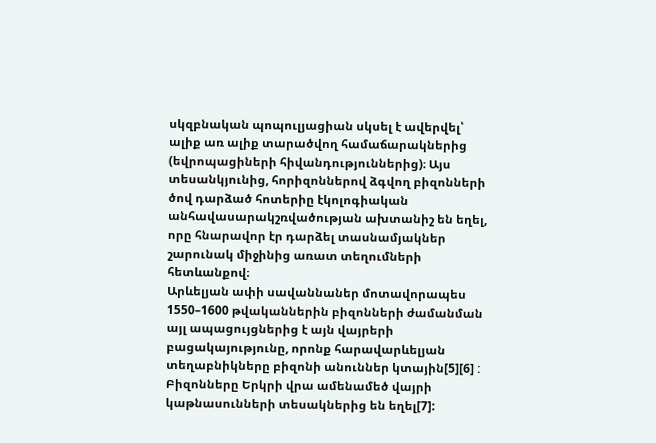սկզբնական պոպուլյացիան սկսել է ավերվել՝ ալիք առ ալիք տարածվող համաճարակներից (եվրոպացիների հիվանդություններից)։ Այս տեսանկյունից, հորիզոններով ձգվող բիզոնների ծով դարձած հոտերիը էկոլոգիական անհավասարակշռվածության ախտանիշ են եղել, որը հնարավոր էր դարձել տասնամյակներ շարունակ միջինից առատ տեղումների հետևանքով։
Արևելյան ափի սավաննաներ մոտավորապես 1550–1600 թվականներին բիզոնների ժամանման այլ ապացույցներից է այն վայրերի բացակայությունը, որոնք հարավարևելյան տեղաբնիկները բիզոնի անուններ կտային[5][6] ː Բիզոնները Երկրի վրա ամենամեծ վայրի կաթնասունների տեսակներից են եղել[7]: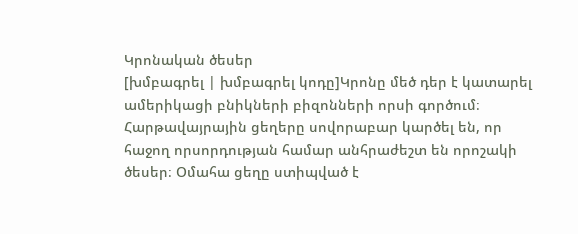Կրոնական ծեսեր
[խմբագրել | խմբագրել կոդը]Կրոնը մեծ դեր է կատարել ամերիկացի բնիկների բիզոնների որսի գործում։ Հարթավայրային ցեղերը սովորաբար կարծել են, որ հաջող որսորդության համար անհրաժեշտ են որոշակի ծեսեր։ Օմահա ցեղը ստիպված է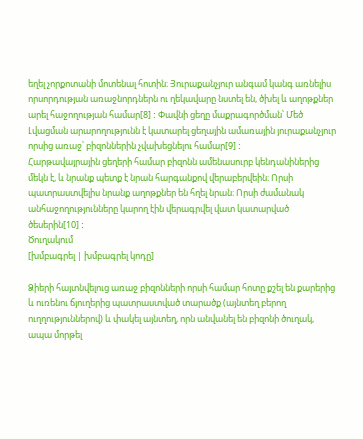եղել չորքոտանի մոտենալ հոտին։ Յուրաքանչյուր անգամ կանգ առնելիս որսորդության առաջնորդներն ու ղեկավարը նստել են, ծխել և աղոթքներ արել հաջողության համար[8] ː Փավնի ցեղը մաքրագործման՝ Մեծ Լվացման արարողությունն է կատարել ցեղային ամառային յուրաքանչյուր որսից առաջ՝ բիզոններին չվախեցնելու համար[9] ː
Հարթավայրային ցեղերի համար բիզոնն ամենասուրբ կենդանիներից մեկն է, և նրանք պետք է նրան հարգանքով վերաբերվեին։ Որսի պատրաստվելիս նրանք աղոթքներ են հղել նրան։ Որսի ժամանակ անհաջողությունները կարող էին վերագրվել վատ կատարված ծեսերին[10] ː
Ծուղակում
[խմբագրել | խմբագրել կոդը]

Ձիերի հայտնվելուց առաջ բիզոնների որսի համար հոտը քշել են քարերից և ուռենու ճյուղերից պատրաստված տարածք (այնտեղ բերող ուղղություններով) և փակել այնտեղ, որն անվանել են բիզոնի ծուղակ, ապա մորթել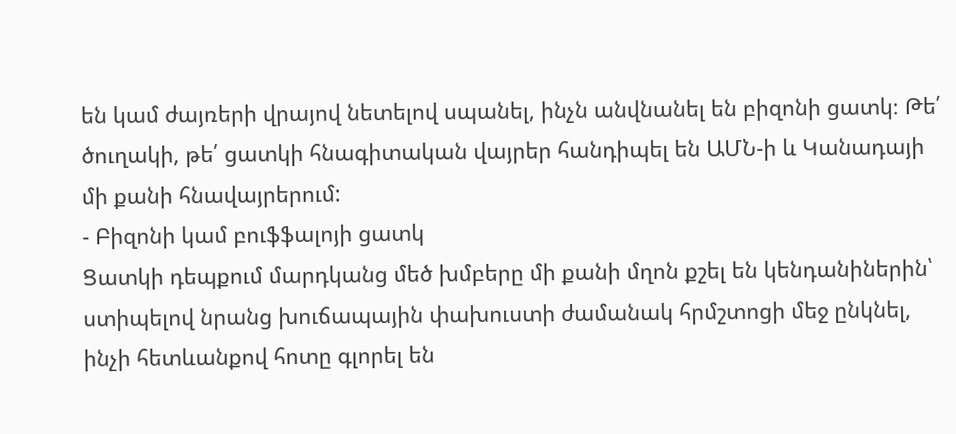են կամ ժայռերի վրայով նետելով սպանել, ինչն անվնանել են բիզոնի ցատկ։ Թե՛ ծուղակի, թե՛ ցատկի հնագիտական վայրեր հանդիպել են ԱՄՆ-ի և Կանադայի մի քանի հնավայրերում:
- Բիզոնի կամ բուֆֆալոյի ցատկ
Ցատկի դեպքում մարդկանց մեծ խմբերը մի քանի մղոն քշել են կենդանիներին՝ ստիպելով նրանց խուճապային փախուստի ժամանակ հրմշտոցի մեջ ընկնել, ինչի հետևանքով հոտը գլորել են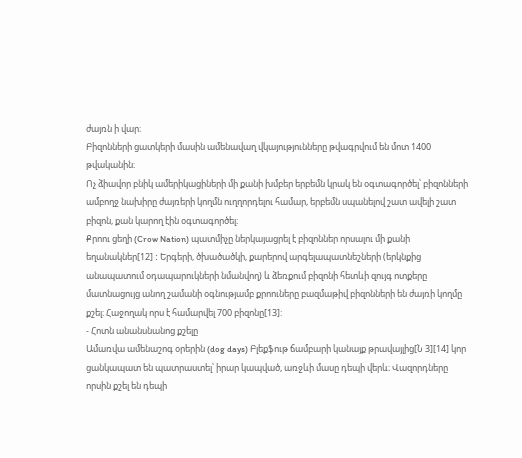ժայռն ի վար։
Բիզոնների ցատկերի մասին ամենավաղ վկայությունները թվագրվում են մոտ 1400 թվականին։
Ոչ ձիավոր բնիկ ամերիկացիների մի քանի խմբեր երբեմն կրակ են օգտագործել՝ բիզոնների ամբողջ նախիրը ժայռերի կողմն ուղղորդելու համար, երբեմն սպանելով շատ ավելի շատ բիզոն, քան կարող էին օգտագործել։
Քրոու ցեղի (Crow Nation) պատմիչը ներկայացրել է բիզոններ որսալու մի քանի եղանակներ[12] ː Երգերի, ծխածածկի, քարերով արգելապատնեշների (երկնքից անապատում օդապարուկների նմանվող) և ձեռքում բիզոնի հետևի զույգ ոտքերը մատնացույց անող շամանի օգնությամբ քրոուները բազմաթիվ բիզոնների են ժայռի կողմը քշել։ Հաջողակ որս է համարվել 700 բիզոնը[13]:
- Հոտն անանսնանոց քշելը
Ամառվա ամենաշոգ օրերին (dog days) Բլեքֆութ ճամբարի կանայք թրավայլից[Ն 3][14] կոր ցանկապատ են պատրաստել՝ իրար կապված, առջևի մասը դեպի վերև։ Վազորդները որսին քշել են դեպի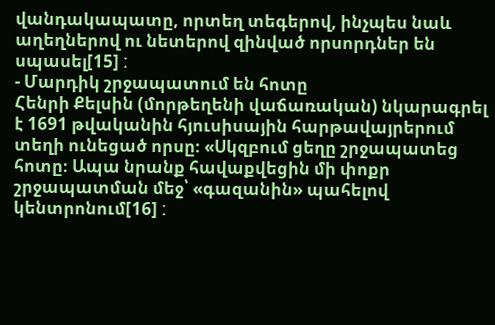վանդակապատը, որտեղ տեգերով, ինչպես նաև աղեղներով ու նետերով զինված որսորդներ են սպասել[15] ː
- Մարդիկ շրջապատում են հոտը
Հենրի Քելսին (մորթեղենի վաճառական) նկարագրել է 1691 թվականին հյուսիսային հարթավայրերում տեղի ունեցած որսը։ «Սկզբում ցեղը շրջապատեց հոտը։ Ապա նրանք հավաքվեցին մի փոքր շրջապատման մեջ՝ «գազանին» պահելով կենտրոնում[16] ː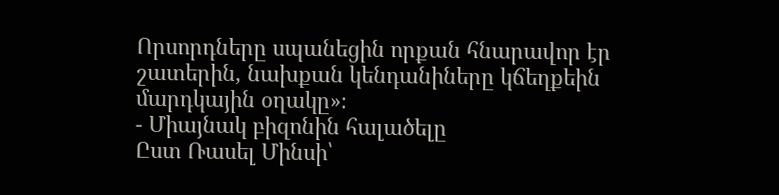Որսորդները սպանեցին որքան հնարավոր էր շատերին, նախքան կենդանիները կճեղքեին մարդկային օղակը»։
- Միայնակ բիզոնին հալածելը
Ըստ Ռասել Մինսի՝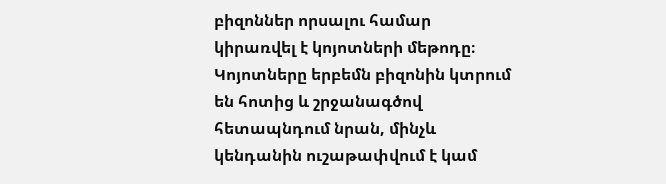բիզոններ որսալու համար կիրառվել է կոյոտների մեթոդը։ Կոյոտները երբեմն բիզոնին կտրում են հոտից և շրջանագծով հետապնդում նրան, մինչև կենդանին ուշաթափվում է կամ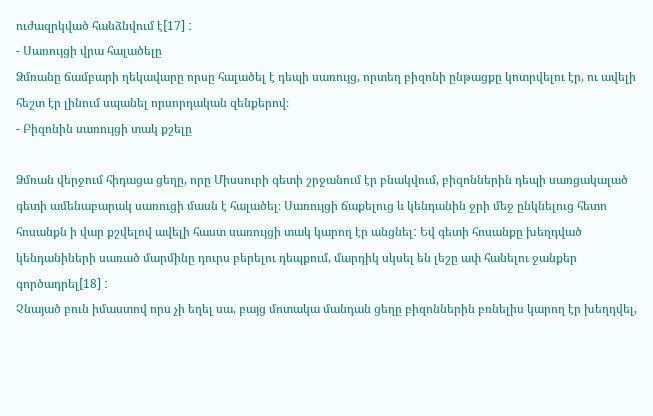ուժազրկված հանձնվում է[17] ː
- Սառույցի վրա հալածելը
Ձմռանը ճամբարի ղեկավարը որսը հալածել է դեպի սառույց, որտեղ բիզոնի ընթացքը կոտրվելու էր, ու ավելի հեշտ էր լինում սպանել որսորդական զենքերով։
- Բիզոնին սառույցի տակ քշելը

Ձմռան վերջում հիդացա ցեղը, որը Միսսուրի գետի շրջանում էր բնակվում, բիզոններին դեպի սառցակալած գետի ամենաբարակ սառուցի մասն է հալածել։ Սառույցի ճաքելուց և կենդանին ջրի մեջ ընկնելուց հետո հոսանքն ի վար քշվելով ավելի հաստ սառույցի տակ կարող էր անցնելː Եվ գետի հոսանքը խեղդված կենդանիների սառած մարմինը դուրս բերելու դեպքում, մարդիկ սկսել են լեշը ափ հանելու ջանքեր գործադրել[18] ː
Չնայած բուն իմաստով որս չի եղել սա, բայց մոտակա մանդան ցեղը բիզոններին բռնելիս կարող էր խեղդվել,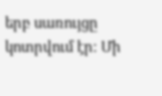երբ սառույցը կոտրվում էր։ Մի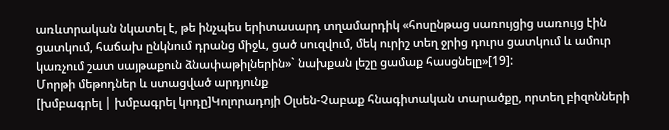առևտրական նկատել է, թե ինչպես երիտասարդ տղամարդիկ «հոսընթաց սառույցից սառույց էին ցատկում, հաճախ ընկնում դրանց միջև, ցած սուզվում, մեկ ուրիշ տեղ ջրից դուրս ցատկում և ամուր կառչում շատ սայթաքուն ձնափաթիլներին»` նախքան լեշը ցամաք հասցնելը»[19]:
Մորթի մեթոդներ և ստացված արդյունք
[խմբագրել | խմբագրել կոդը]Կոլորադոյի Օլսեն-Չաբաք հնագիտական տարածքը, որտեղ բիզոնների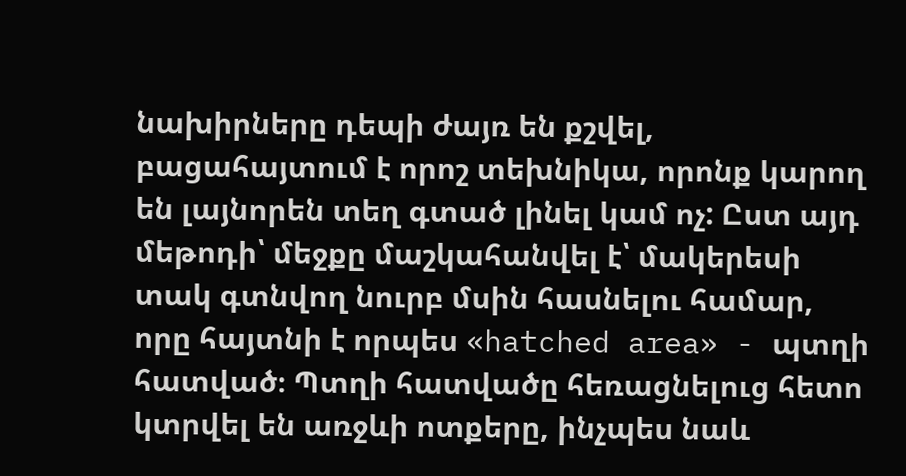նախիրները դեպի ժայռ են քշվել, բացահայտում է որոշ տեխնիկա, որոնք կարող են լայնորեն տեղ գտած լինել կամ ոչ: Ըստ այդ մեթոդի՝ մեջքը մաշկահանվել է՝ մակերեսի տակ գտնվող նուրբ մսին հասնելու համար, որը հայտնի է որպես «hatched area» - պտղի հատված։ Պտղի հատվածը հեռացնելուց հետո կտրվել են առջևի ոտքերը, ինչպես նաև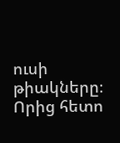ուսի թիակները։ Որից հետո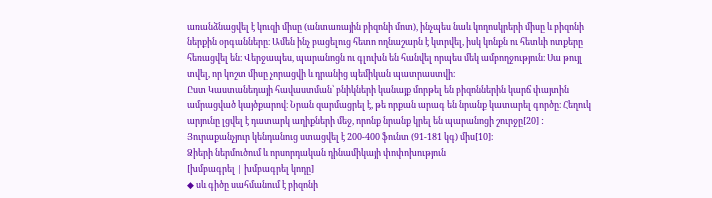առանձնացվել է կուզի միսը (անտառային բիզոնի մոտ), ինչպես նաև կողոսկրերի միսը և բիզոնի ներքին օրգանները։ Ամեն ինչ բացելուց հետո ողնաշարն է կտրվել, իսկ կոնքն ու հետևի ոտքերը հեռացվել են։ Վերջապես, պարանոցն ու գլուխն են հանվել որպես մեկ ամբողջություն։ Սա թույլ տվել, որ կոշտ միսը չորացվի և դրանից պեմիկան պատրաստվի։
Ըստ Կաստանեդայի հավաստման՝ բնիկների կանայք մորթել են բիզոններին կարճ փայտին ամրացված կայծքարով։ Նրան զարմացրել է, թե որքան արագ են նրանք կատարել գործը։ Հեղուկ արյունը լցվել է դատարկ աղիքների մեջ, որոնք նրանք կրել են պարանոցի շուրջը[20] ː
Յուրաքանչյուր կենդանուց ստացվել է 200-400 ֆունտ (91-181 կգ) միս[10]։
Ձիերի ներմուծում և որսորդական դինամիկայի փոփոխություն
[խմբագրել | խմբագրել կոդը]
◆ սև գիծը սահմանում է բիզոնի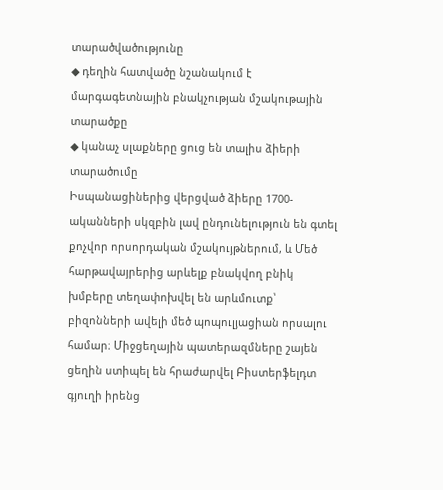տարածվածությունը
◆ դեղին հատվածը նշանակում է մարգագետնային բնակչության մշակութային տարածքը
◆ կանաչ սլաքները ցուց են տալիս ձիերի տարածումը
Իսպանացիներից վերցված ձիերը 1700-ականների սկզբին լավ ընդունելություն են գտել քոչվոր որսորդական մշակույթներում, և Մեծ հարթավայրերից արևելք բնակվող բնիկ խմբերը տեղափոխվել են արևմուտք՝ բիզոնների ավելի մեծ պոպուլյացիան որսալու համար։ Միջցեղային պատերազմները շայեն ցեղին ստիպել են հրաժարվել Բիստերֆելդտ գյուղի իրենց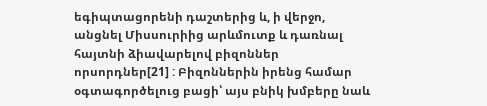եգիպտացորենի դաշտերից և, ի վերջո, անցնել Միսսուրիից արևմուտք և դառնալ հայտնի ձիավարելով բիզոններ որսորդներ[21] ː Բիզոններին իրենց համար օգտագործելուց բացի՝ այս բնիկ խմբերը նաև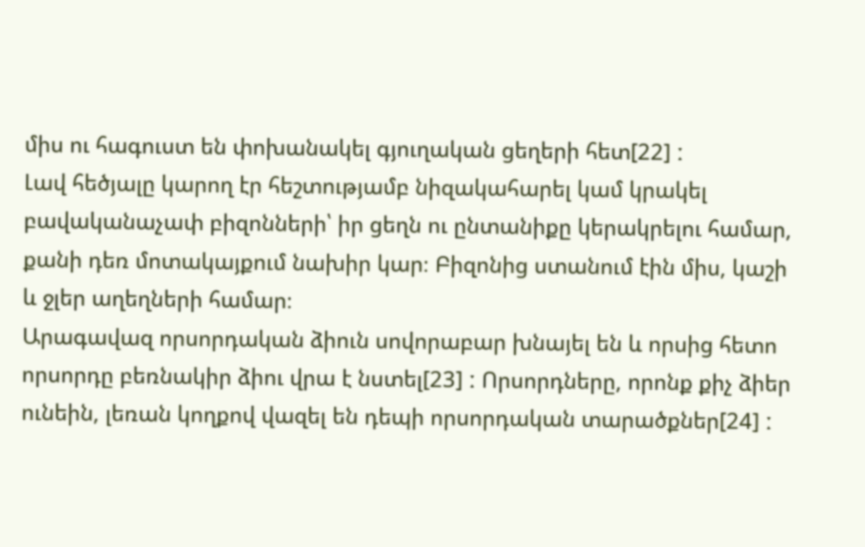միս ու հագուստ են փոխանակել գյուղական ցեղերի հետ[22] ː
Լավ հեծյալը կարող էր հեշտությամբ նիզակահարել կամ կրակել բավականաչափ բիզոնների՝ իր ցեղն ու ընտանիքը կերակրելու համար, քանի դեռ մոտակայքում նախիր կար։ Բիզոնից ստանում էին միս, կաշի և ջլեր աղեղների համար։
Արագավազ որսորդական ձիուն սովորաբար խնայել են և որսից հետո որսորդը բեռնակիր ձիու վրա է նստել[23] ː Որսորդները, որոնք քիչ ձիեր ունեին, լեռան կողքով վազել են դեպի որսորդական տարածքներ[24] ː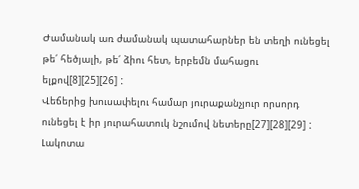Ժամանակ առ ժամանակ պատահարներ են տեղի ունեցել թե՛ հեծյալի, թե՛ ձիու հետ, երբեմն մահացու ելքով[8][25][26] ː
Վեճերից խուսափելու համար յուրաքանչյուր որսորդ ունեցել է իր յուրահատուկ նշումով նետերը[27][28][29] ː Լակոտա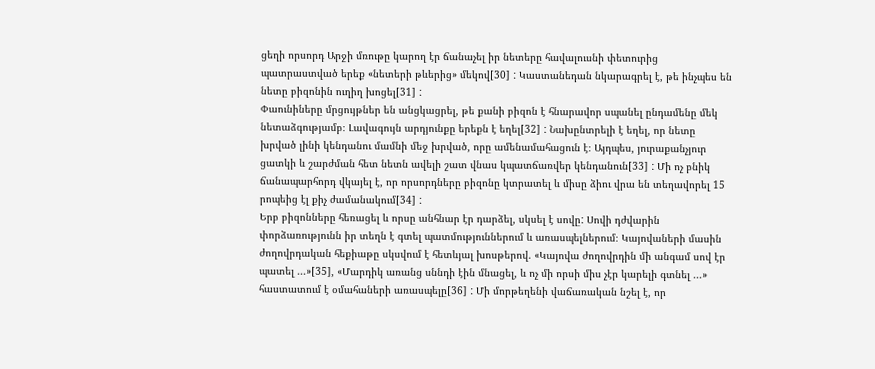ցեղի որսորդ Արջի մռութը կարող էր ճանաչել իր նետերը հավալուսնի փետուրից պատրաստված երեք «նետերի թևերից» մեկով[30] ː Կաստանեդան նկարագրել է, թե ինչպես են նետը բիզոնին ուղիղ խոցել[31] ː
Փաունիները մրցույթներ են անցկացրել, թե քանի բիզոն է հնարավոր սպանել ընդամենը մեկ նետաձգությամբ։ Լավագույն արդյունքը երեքն է եղել[32] ː Նախընտրելի է եղել, որ նետը խրված լինի կենդանու մամնի մեջ խրված, որը ամենամահացուն է։ Այդպես, յուրաքանչյուր ցատկի և շարժման հետ նետն ավելի շատ վնաս կպատճառվեր կենդանուն[33] ː Մի ոչ բնիկ ճանապարհորդ վկայել է, որ որսորդները բիզոնը կտրատել և միսը ձիու վրա են տեղավորել 15 րոպեից էլ քիչ ժամանակում[34] ː
Երբ բիզոնները հեռացել և որսը անհնար էր դարձել, սկսել է սովըː Սովի դժվարին փորձառությունն իր տեղն է գտել պատմություններում և առասպելներում։ Կայովաների մասին ժողովրդական հեքիաթը սկսվում է հետևյալ խոսթերով. «Կայովա ժողովրդին մի անգամ սով էր պատել ...»[35], «Մարդիկ առանց սննդի էին մնացել, և ոչ մի որսի միս չէր կարելի գտնել ...» հաստատում է օմահաների առասպելը[36] ː Մի մորթեղենի վաճառական նշել է, որ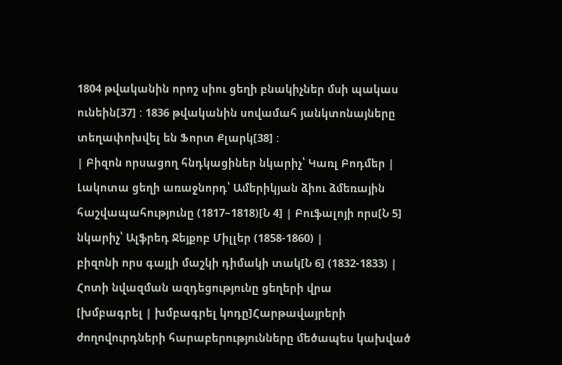1804 թվականին որոշ սիու ցեղի բնակիչներ մսի պակաս ունեին[37] ː 1836 թվականին սովամահ յանկտոնայները տեղափոխվել են Ֆորտ Քլարկ[38] ː
| Բիզոն որսացող հնդկացիներ նկարիչ՝ Կառլ Բոդմեր |
Լակոտա ցեղի առաջնորդ՝ Ամերիկյան ձիու ձմեռային հաշվապահությունը (1817–1818)[Ն 4] | Բուֆալոյի որս[Ն 5] նկարիչ՝ Ալֆրեդ Ջեյքոբ Միլլեր (1858-1860) |
բիզոնի որս գայլի մաշկի դիմակի տակ[Ն 6] (1832-1833) |
Հոտի նվազման ազդեցությունը ցեղերի վրա
[խմբագրել | խմբագրել կոդը]Հարթավայրերի ժողովուրդների հարաբերությունները մեծապես կախված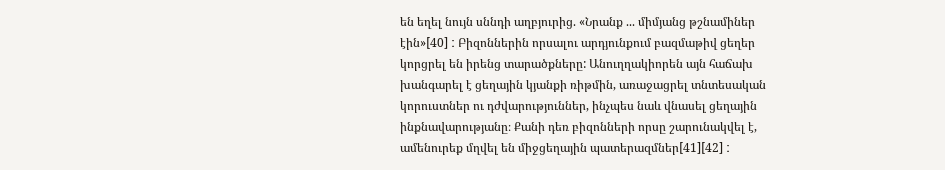են եղել նույն սննդի աղբյուրից. «Նրանք ... միմյանց թշնամիներ էին»[40] ː Բիզոններին որսալու արդյունքում բազմաթիվ ցեղեր կորցրել են իրենց տարածքները: Անուղղակիորեն այն հաճախ խանգարել է ցեղային կյանքի ռիթմին, առաջացրել տնտեսական կորուստներ ու դժվարություններ, ինչպես նաև վնասել ցեղային ինքնավարությանը։ Քանի դեռ բիզոնների որսը շարունակվել է, ամենուրեք մղվել են միջցեղային պատերազմներ[41][42] ː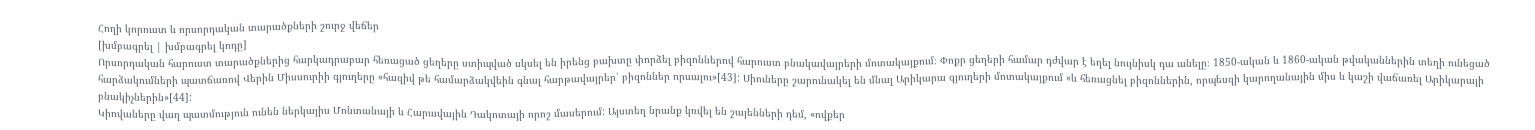Հողի կորուստ և որսորդական տարածքների շուրջ վեճեր
[խմբագրել | խմբագրել կոդը]
Որսորդական հարուստ տարածքներից հարկադրաբար հեռացած ցեղերը ստիպված սկսել են իրենց բախտը փորձել բիզոններով հարուստ բնակավայրերի մոտակայքում։ Փոքր ցեղերի համար դժվար է եղել նույնիսկ դա անելը։ 1850-ական և 1860-ական թվականներին տեղի ունեցած հարձակումների պատճառով Վերին Միսսուրիի գյուղերը «հազիվ թե համարձակվեին գնալ հարթավայրեր՝ բիզոններ որսալու»[43]: Սիուները շարունակել են մնալ Արիկարա գյուղերի մոտակայքում «և հեռացնել բիզոններին, որպեսզի կարողանային միս և կաշի վաճառել Արիկարայի բնակիչներին»[44]:
Կիովաները վաղ պատմություն ունեն ներկայիս Մոնտանայի և Հարավային Դակոտայի որոշ մասերում: Այստեղ նրանք կռվել են շայենների դեմ, «ովքեր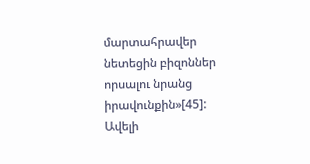մարտահրավեր նետեցին բիզոններ որսալու նրանց իրավունքին»[45]: Ավելի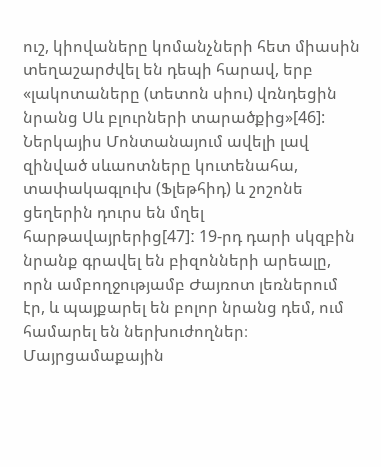ուշ, կիովաները կոմանչների հետ միասին տեղաշարժվել են դեպի հարավ, երբ «լակոտաները (տետոն սիու) վռնդեցին նրանց Սև բլուրների տարածքից»[46]:
Ներկայիս Մոնտանայում ավելի լավ զինված սևաոտները կուտենահա, տափակագլուխ (Ֆլեթհիդ) և շոշոնե ցեղերին դուրս են մղել հարթավայրերից[47]ː 19-րդ դարի սկզբին նրանք գրավել են բիզոնների արեալը, որն ամբողջությամբ Ժայռոտ լեռներում էր, և պայքարել են բոլոր նրանց դեմ, ում համարել են ներխուժողներ։ Մայրցամաքային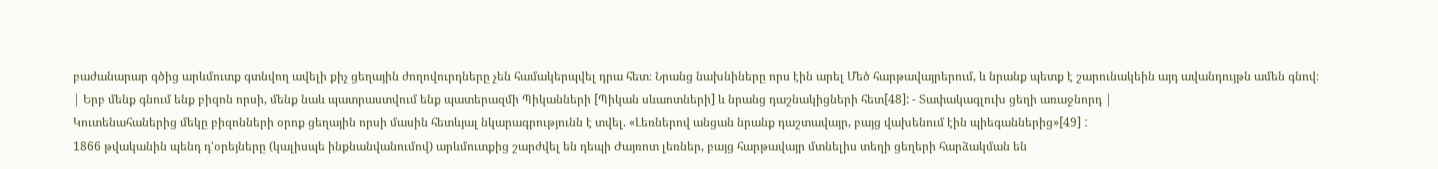բաժանարար գծից արևմուտք գտնվող ավելի քիչ ցեղային ժողովուրդները չեն համակերպվել դրա հետ։ Նրանց նախնիները որս էին արել Մեծ հարթավայրերում, և նրանք պետք է շարունակեին այդ ավանդույթն ամեն գնով։
| Երբ մենք գնում ենք բիզոն որսի, մենք նաև պատրաստվում ենք պատերազմի Պիկանների [Պիկան սևաոտների] և նրանց դաշնակիցների հետ[48]: - Տափակագլուխ ցեղի առաջնորդ |
Կուտենահաներից մեկը բիզոնների օրոք ցեղային որսի մասին հետևյալ նկարագրությունն է տվել. «Լեռներով անցան նրանք դաշտավայր, բայց վախենում էին պիեգաններից»[49] ː
1866 թվականին պենդ դ'օրեյները (կալիսպե ինքնանվանումով) արևմուտքից շարժվել են դեպի Ժայռոտ լեռներ, բայց հարթավայր մտնելիս տեղի ցեղերի հարձակման են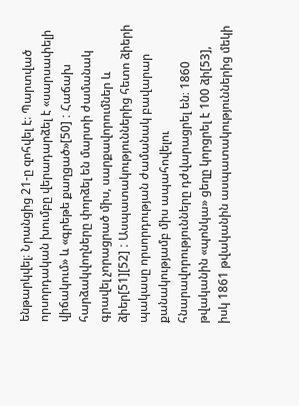ենթարկվել։ Նրանցից 21-ը զոհվել է։ Պարտված որսորդական խումբը վերադարձել է «սարսափելի վիճակում» և «գրեթե քաղցած»[50] ː Հաճախ հարձակվողները փորձել են մարտի ժամանակ գրավել չորացրած միս, սարքավորումներ և ձիեր[51][52] ː Ասպատակություններից հետո ձիերի պակասը որսորդության ժամանակ բավարար քանակությամբ միս ապահովելու հնարավորությունները դժվարացրել են։ 1860 թվականին «պոնկա» ցեղը կորցրել է 100 ձի[53], իսկ 1861 թվականին ասպատակություններից մեկի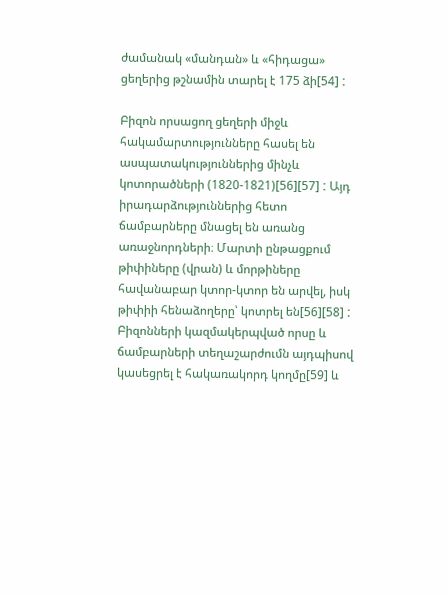ժամանակ «մանդան» և «հիդացա» ցեղերից թշնամին տարել է 175 ձի[54] ː

Բիզոն որսացող ցեղերի միջև հակամարտությունները հասել են ասպատակություններից մինչև կոտորածների (1820-1821)[56][57] ː Այդ իրադարձություններից հետո ճամբարները մնացել են առանց առաջնորդների։ Մարտի ընթացքում թիփիները (վրան) և մորթիները հավանաբար կտոր-կտոր են արվել, իսկ թիփիի հենաձողերը՝ կոտրել են[56][58] ː
Բիզոնների կազմակերպված որսը և ճամբարների տեղաշարժումն այդպիսով կասեցրել է հակառակորդ կողմը[59] և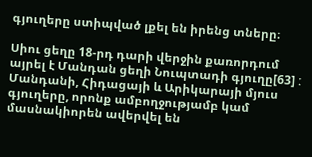գյուղերը ստիպված լքել են իրենց տները։

Սիու ցեղը 18-րդ դարի վերջին քառորդում այրել է Մանդան ցեղի Նուպտադի գյուղը[63] ː Մանդանի, Հիդացայի և Արիկարայի մյուս գյուղերը, որոնք ամբողջությամբ կամ մասնակիորեն ավերվել են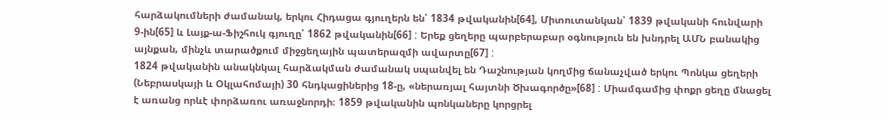հարձակումների ժամանակ, երկու Հիդացա գյուղերն են՝ 1834 թվականին[64], Միտուտանկան՝ 1839 թվականի հունվարի 9-ին[65] և Լայք-ա-Ֆիշհուկ գյուղը՝ 1862 թվականին[66] ː Երեք ցեղերը պարբերաբար օգնություն են խնդրել ԱՄՆ բանակից այնքան, մինչև տարածքում միջցեղային պատերազմի ավարտը[67] ː
1824 թվականին անակնկալ հարձակման ժամանակ սպանվել են Դաշնության կողմից ճանաչված երկու Պոնկա ցեղերի (Նեբրասկայի և Օկլահոմայի) 30 հնդկացիներից 18-ը, «ներառյալ հայտնի Ծխագործը»[68] ː Միամգամից փոքր ցեղը մնացել է առանց որևէ փորձառու առաջնորդի։ 1859 թվականին պոնկաները կորցրել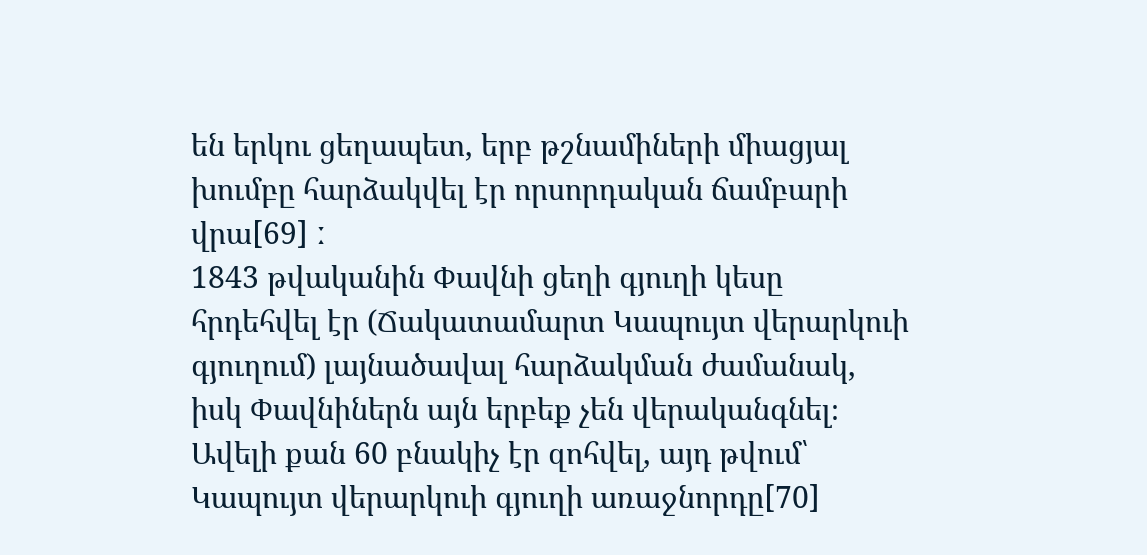են երկու ցեղապետ, երբ թշնամիների միացյալ խումբը հարձակվել էր որսորդական ճամբարի վրա[69] ː
1843 թվականին Փավնի ցեղի գյուղի կեսը հրդեհվել էր (Ճակատամարտ Կապույտ վերարկուի գյուղում) լայնածավալ հարձակման ժամանակ, իսկ Փավնիներն այն երբեք չեն վերականգնել։ Ավելի քան 60 բնակիչ էր զոհվել, այդ թվում՝ Կապույտ վերարկուի գյուղի առաջնորդը[70]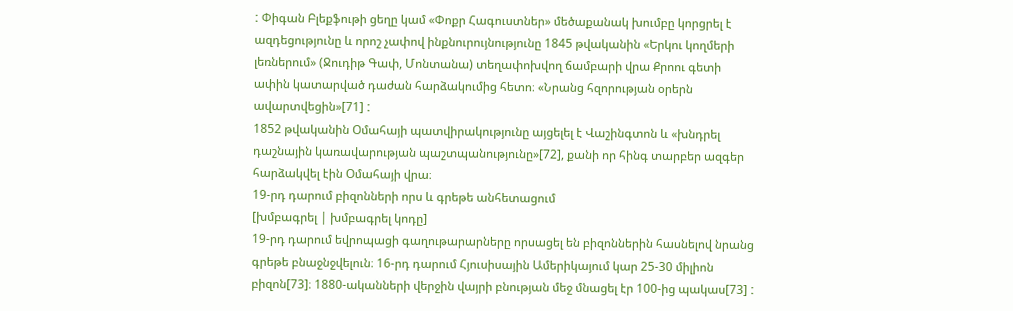ː Փիգան Բլեքֆութի ցեղը կամ «Փոքր Հագուստներ» մեծաքանակ խումբը կորցրել է ազդեցությունը և որոշ չափով ինքնուրույնությունը 1845 թվականին «Երկու կողմերի լեռներում» (Ջուդիթ Գափ, Մոնտանա) տեղափոխվող ճամբարի վրա Քրոու գետի ափին կատարված դաժան հարձակումից հետո։ «Նրանց հզորության օրերն ավարտվեցին»[71] ː
1852 թվականին Օմահայի պատվիրակությունը այցելել է Վաշինգտոն և «խնդրել դաշնային կառավարության պաշտպանությունը»[72], քանի որ հինգ տարբեր ազգեր հարձակվել էին Օմահայի վրա։
19-րդ դարում բիզոնների որս և գրեթե անհետացում
[խմբագրել | խմբագրել կոդը]
19-րդ դարում եվրոպացի գաղութարարները որսացել են բիզոններին հասնելով նրանց գրեթե բնաջնջվելուն։ 16-րդ դարում Հյուսիսային Ամերիկայում կար 25-30 միլիոն բիզոն[73]։ 1880-ականների վերջին վայրի բնության մեջ մնացել էր 100-ից պակաս[73] ː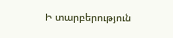Ի տարբերություն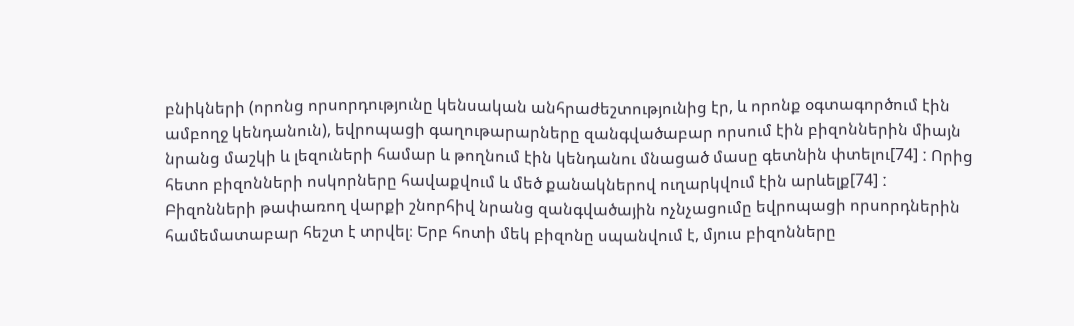բնիկների (որոնց որսորդությունը կենսական անհրաժեշտությունից էր, և որոնք օգտագործում էին ամբողջ կենդանուն), եվրոպացի գաղութարարները զանգվածաբար որսում էին բիզոններին միայն նրանց մաշկի և լեզուների համար և թողնում էին կենդանու մնացած մասը գետնին փտելու[74] ː Որից հետո բիզոնների ոսկորները հավաքվում և մեծ քանակներով ուղարկվում էին արևելք[74] ː
Բիզոնների թափառող վարքի շնորհիվ նրանց զանգվածային ոչնչացումը եվրոպացի որսորդներին համեմատաբար հեշտ է տրվել։ Երբ հոտի մեկ բիզոնը սպանվում է, մյուս բիզոնները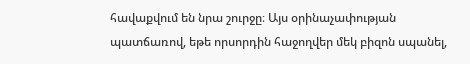հավաքվում են նրա շուրջը։ Այս օրինաչափության պատճառով, եթե որսորդին հաջողվեր մեկ բիզոն սպանել,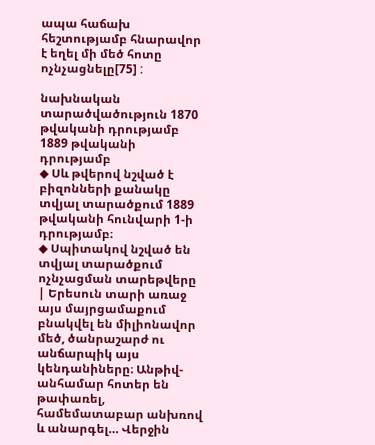ապա հաճախ հեշտությամբ հնարավոր է եղել մի մեծ հոտը ոչնչացնելը[75] ː

նախնական տարածվածություն 1870 թվականի դրությամբ 1889 թվականի դրությամբ
◆ Սև թվերով նշված է բիզոնների քանակը տվյալ տարածքում 1889 թվականի հունվարի 1-ի դրությամբ։
◆ Սպիտակով նշված են տվյալ տարածքում ոչնչացման տարեթվերը
| Երեսուն տարի առաջ այս մայրցամաքում բնակվել են միլիոնավոր մեծ, ծանրաշարժ ու անճարպիկ այս կենդանիները։ Անթիվ-անհամար հոտեր են թափառել, համեմատաբար անխռով և անարգել… Վերջին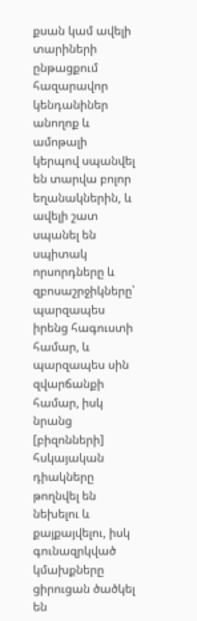քսան կամ ավելի տարիների ընթացքում հազարավոր կենդանիներ անողոք և ամոթալի կերպով սպանվել են տարվա բոլոր եղանակներին, և ավելի շատ սպանել են սպիտակ որսորդները և զբոսաշրջիկները՝ պարզապես իրենց հագուստի համար, և պարզապես սին զվարճանքի համար, իսկ նրանց [բիզոնների] հսկայական դիակները թողնվել են նեխելու և քայքայվելու, իսկ գունազրկված կմախքները ցիրուցան ծածկել են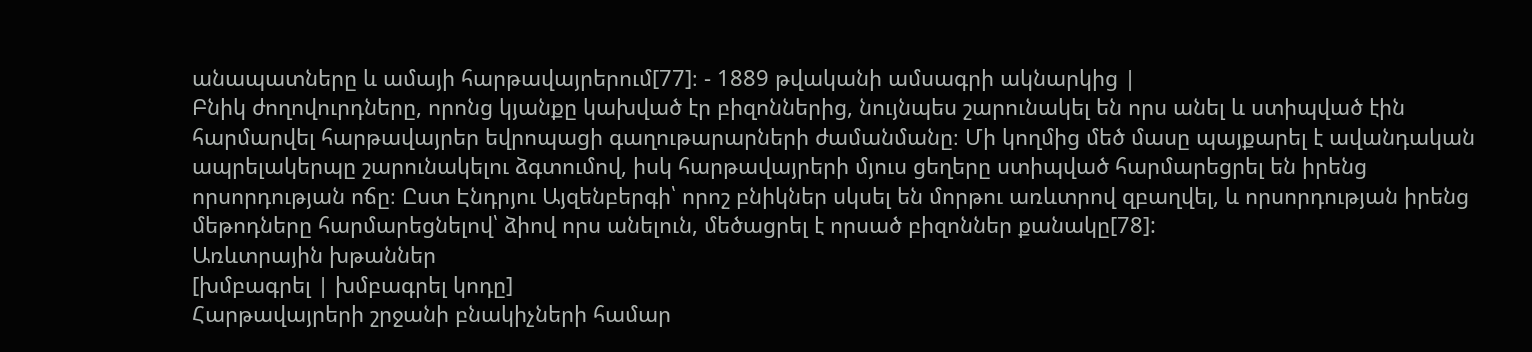անապատները և ամայի հարթավայրերում[77]։ - 1889 թվականի ամսագրի ակնարկից |
Բնիկ ժողովուրդները, որոնց կյանքը կախված էր բիզոններից, նույնպես շարունակել են որս անել և ստիպված էին հարմարվել հարթավայրեր եվրոպացի գաղութարարների ժամանմանը։ Մի կողմից մեծ մասը պայքարել է ավանդական ապրելակերպը շարունակելու ձգտումով, իսկ հարթավայրերի մյուս ցեղերը ստիպված հարմարեցրել են իրենց որսորդության ոճը։ Ըստ Էնդրյու Այզենբերգի՝ որոշ բնիկներ սկսել են մորթու առևտրով զբաղվել, և որսորդության իրենց մեթոդները հարմարեցնելով՝ ձիով որս անելուն, մեծացրել է որսած բիզոններ քանակը[78]:
Առևտրային խթաններ
[խմբագրել | խմբագրել կոդը]
Հարթավայրերի շրջանի բնակիչների համար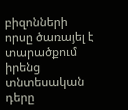բիզոնների որսը ծառայել է տարածքում իրենց տնտեսական դերը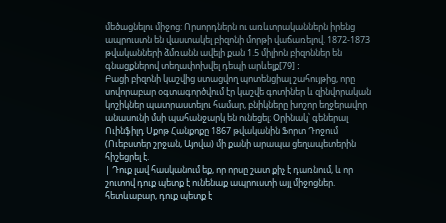մեծացնելու միջոց: Որսորդներն ու առևտրականներն իրենց ապրուստն են վաստակել բիզոնի մորթի վաճառելով. 1872-1873 թվականների ձմռանն ավելի քան 1.5 միլիոն բիզոններ են գնացքներով տեղափոխվել դեպի արևելք[79] ː
Բացի բիզոնի կաշվից ստացվող պոտենցիալ շահույթից, որը սովորաբար օգտագործվում էր կաշվե գոտիներ և զինվորական կոշիկներ պատրաստելու համար, բնիկները խոշոր եղջերավոր անասունի մսի պահանջարկ են ունեցել։ Օրինակ՝ գեներալ Ուինֆիլդ Սքոթ Հանքոքը 1867 թվականին Ֆորտ Դոջում (Ուեբստեր շրջան, Այովա) մի քանի արապա ցեղապետերին հիշեցրել է.
| Դուք լավ հասկանում եք, որ որսը շատ քիչ է դառնում, և որ շուտով դուք պետք է ունենաք ապրուստի այլ միջոցներ. հետևաբար, դուք պետք է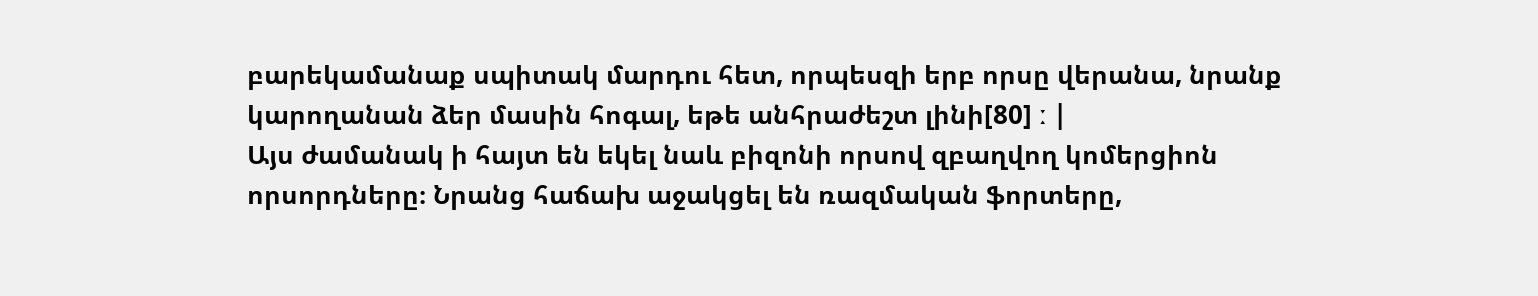բարեկամանաք սպիտակ մարդու հետ, որպեսզի երբ որսը վերանա, նրանք կարողանան ձեր մասին հոգալ, եթե անհրաժեշտ լինի[80] ː |
Այս ժամանակ ի հայտ են եկել նաև բիզոնի որսով զբաղվող կոմերցիոն որսորդները։ Նրանց հաճախ աջակցել են ռազմական ֆորտերը,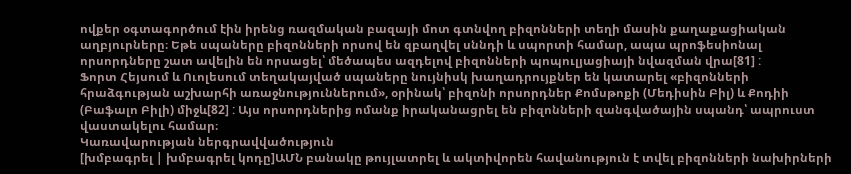ովքեր օգտագործում էին իրենց ռազմական բազայի մոտ գտնվող բիզոնների տեղի մասին քաղաքացիական աղբյուրները։ Եթե սպաները բիզոնների որսով են զբաղվել սննդի և սպորտի համար, ապա պրոֆեսիոնալ որսորդները շատ ավելին են որսացել՝ մեծապես ազդելով բիզոնների պոպուլյացիայի նվազման վրա[81] ː
Ֆորտ Հեյսում և Ուոլեսում տեղակայված սպաները նույնիսկ խաղադրույքներ են կատարել «բիզոնների հրաձգության աշխարհի առաջնություններում», օրինակ՝ բիզոնի որսորդներ Քոմսթոքի (Մեդիսին Բիլ) և Քոդիի (Բաֆալո Բիլի) միջև[82] ː Այս որսորդներից ոմանք իրականացրել են բիզոնների զանգվածային սպանդ՝ ապրուստ վաստակելու համար։
Կառավարության ներգրավվածություն
[խմբագրել | խմբագրել կոդը]ԱՄՆ բանակը թույլատրել և ակտիվորեն հավանություն է տվել բիզոնների նախիրների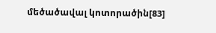մեծածավալ կոտորածին[83]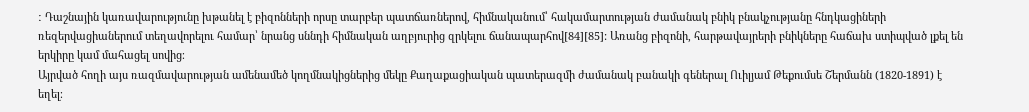ː Դաշնային կառավարությունը խթանել է բիզոնների որսը տարբեր պատճառներով, հիմնականում՝ հակամարտության ժամանակ բնիկ բնակչությանը հնդկացիների ռեզերվացիաներում տեղավորելու համար՝ նրանց սննդի հիմնական աղբյուրից զրկելու ճանապարհով[84][85]: Առանց բիզոնի, հարթավայրերի բնիկները հաճախ ստիպված լքել են երկիրը կամ մահացել սովից։
Այրված հողի այս ռազմավարության ամենամեծ կողմնակիցներից մեկը Քաղաքացիական պատերազմի ժամանակ բանակի գեներալ Ուիլյամ Թեքումսե Շերմանն (1820-1891) է եղել։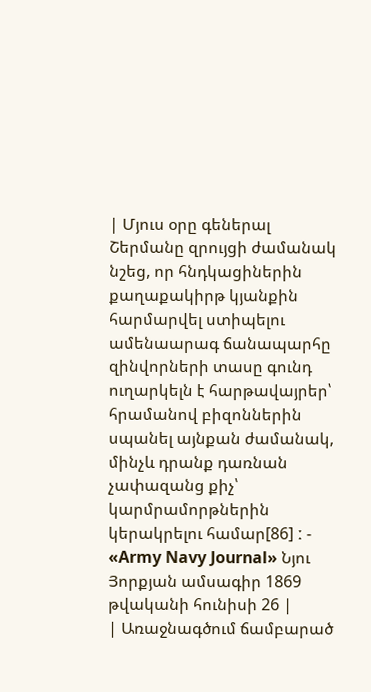| Մյուս օրը գեներալ Շերմանը զրույցի ժամանակ նշեց, որ հնդկացիներին քաղաքակիրթ կյանքին հարմարվել ստիպելու ամենաարագ ճանապարհը զինվորների տասը գունդ ուղարկելն է հարթավայրեր՝ հրամանով բիզոններին սպանել այնքան ժամանակ, մինչև դրանք դառնան չափազանց քիչ՝ կարմրամորթներին կերակրելու համար[86] ː - «Army Navy Journal» Նյու Յորքյան ամսագիր 1869 թվականի հունիսի 26 |
| Առաջնագծում ճամբարած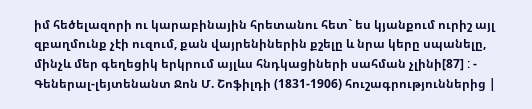իմ հեծելազորի ու կարաբինային հրետանու հետ` ես կյանքում ուրիշ այլ զբաղմունք չէի ուզում, քան վայրենիներին քշելը և նրա կերը սպանելը, մինչև մեր գեղեցիկ երկրում այլևս հնդկացիների սահման չլինի[87] ː - Գեներալ-լեյտենանտ Ջոն Մ. Շոֆիլդի (1831-1906) հուշագրություններից |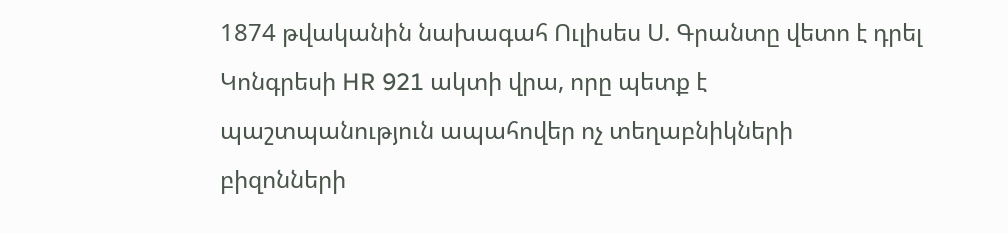1874 թվականին նախագահ Ուլիսես Ս. Գրանտը վետո է դրել Կոնգրեսի HR 921 ակտի վրա, որը պետք է պաշտպանություն ապահովեր ոչ տեղաբնիկների բիզոնների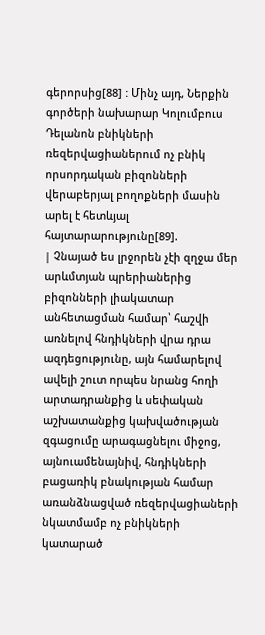գերորսից[88] ː Մինչ այդ, Ներքին գործերի նախարար Կոլումբուս Դելանոն բնիկների ռեզերվացիաներում ոչ բնիկ որսորդական բիզոնների վերաբերյալ բողոքների մասին արել է հետևյալ հայտարարությունը[89].
| Չնայած ես լրջորեն չէի զղջա մեր արևմտյան պրերիաներից բիզոնների լիակատար անհետացման համար՝ հաշվի առնելով հնդիկների վրա դրա ազդեցությունը, այն համարելով ավելի շուտ որպես նրանց հողի արտադրանքից և սեփական աշխատանքից կախվածության զգացումը արագացնելու միջոց, այնուամենայնիվ, հնդիկների բացառիկ բնակության համար առանձնացված ռեզերվացիաների նկատմամբ ոչ բնիկների կատարած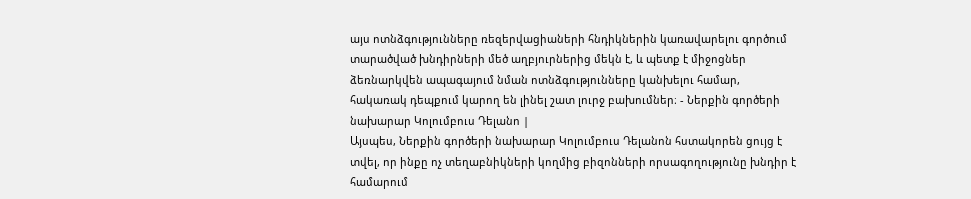այս ոտնձգությունները ռեզերվացիաների հնդիկներին կառավարելու գործում տարածված խնդիրների մեծ աղբյուրներից մեկն է, և պետք է միջոցներ ձեռնարկվեն ապագայում նման ոտնձգությունները կանխելու համար, հակառակ դեպքում կարող են լինել շատ լուրջ բախումներ։ - Ներքին գործերի նախարար Կոլումբուս Դելանո |
Այսպես, Ներքին գործերի նախարար Կոլումբուս Դելանոն հստակորեն ցույց է տվել, որ ինքը ոչ տեղաբնիկների կողմից բիզոնների որսագողությունը խնդիր է համարում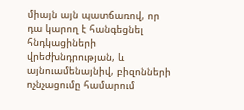միայն այն պատճառով, որ դա կարող է հանգեցնել հնդկացիների վրեժխնդրության, և այնուամենայնիվ, բիզոնների ոչնչացումը համարում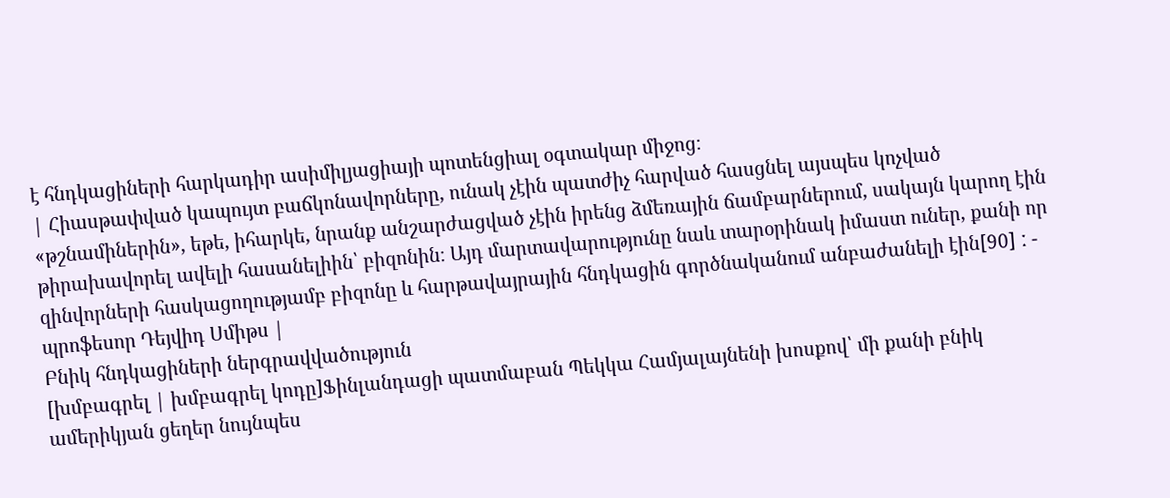է հնդկացիների հարկադիր ասիմիլյացիայի պոտենցիալ օգտակար միջոց։
| Հիասթափված կապույտ բաճկոնավորները, ունակ չէին պատժիչ հարված հասցնել այսպես կոչված «թշնամիներին», եթե, իհարկե, նրանք անշարժացված չէին իրենց ձմեռային ճամբարներում, սակայն կարող էին թիրախավորել ավելի հասանելիին՝ բիզոնին։ Այդ մարտավարությունը նաև տարօրինակ իմաստ ուներ, քանի որ զինվորների հասկացողությամբ բիզոնը և հարթավայրային հնդկացին գործնականում անբաժանելի էին[90] ː - պրոֆեսոր Դեյվիդ Սմիթս |
Բնիկ հնդկացիների ներգրավվածություն
[խմբագրել | խմբագրել կոդը]Ֆինլանդացի պատմաբան Պեկկա Համյալայնենի խոսքով՝ մի քանի բնիկ ամերիկյան ցեղեր նույնպես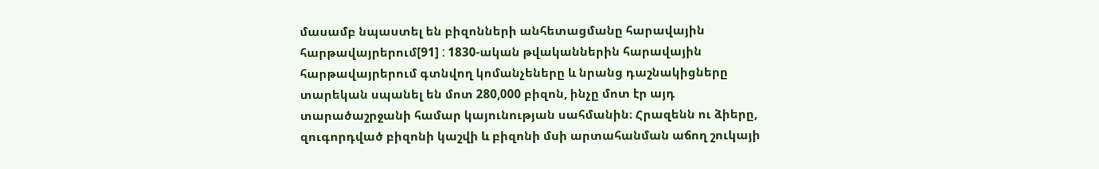մասամբ նպաստել են բիզոնների անհետացմանը հարավային հարթավայրերում[91] ː 1830-ական թվականներին հարավային հարթավայրերում գտնվող կոմանչեները և նրանց դաշնակիցները տարեկան սպանել են մոտ 280,000 բիզոն, ինչը մոտ էր այդ տարածաշրջանի համար կայունության սահմանին։ Հրազենն ու ձիերը, զուգորդված բիզոնի կաշվի և բիզոնի մսի արտահանման աճող շուկայի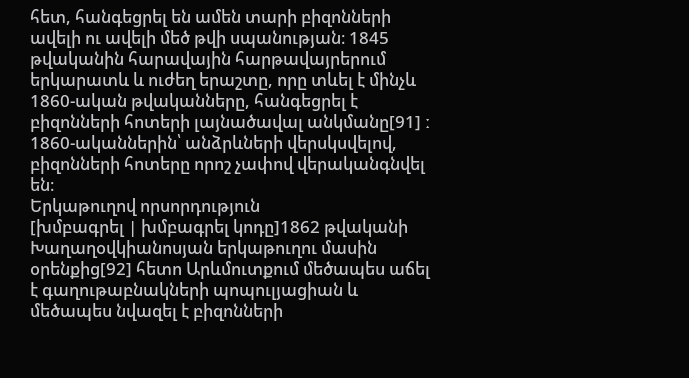հետ, հանգեցրել են ամեն տարի բիզոնների ավելի ու ավելի մեծ թվի սպանության։ 1845 թվականին հարավային հարթավայրերում երկարատև և ուժեղ երաշտը, որը տևել է մինչև 1860-ական թվականները, հանգեցրել է բիզոնների հոտերի լայնածավալ անկմանը[91] ː 1860-ականներին՝ անձրևների վերսկսվելով, բիզոնների հոտերը որոշ չափով վերականգնվել են։
Երկաթուղով որսորդություն
[խմբագրել | խմբագրել կոդը]1862 թվականի Խաղաղօվկիանոսյան երկաթուղու մասին օրենքից[92] հետո Արևմուտքում մեծապես աճել է գաղութաբնակների պոպուլյացիան և մեծապես նվազել է բիզոնների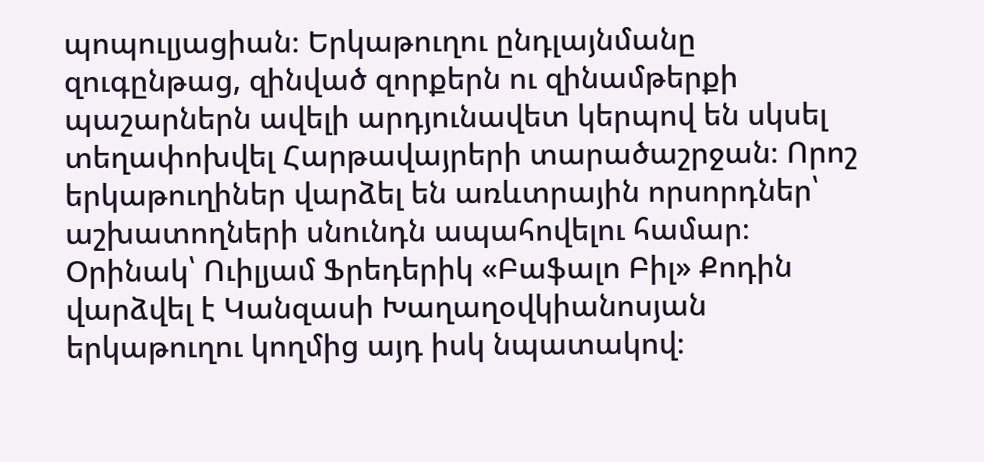պոպուլյացիան։ Երկաթուղու ընդլայնմանը զուգընթաց, զինված զորքերն ու զինամթերքի պաշարներն ավելի արդյունավետ կերպով են սկսել տեղափոխվել Հարթավայրերի տարածաշրջան։ Որոշ երկաթուղիներ վարձել են առևտրային որսորդներ՝ աշխատողների սնունդն ապահովելու համար։ Օրինակ՝ Ուիլյամ Ֆրեդերիկ «Բաֆալո Բիլ» Քոդին վարձվել է Կանզասի Խաղաղօվկիանոսյան երկաթուղու կողմից այդ իսկ նպատակով։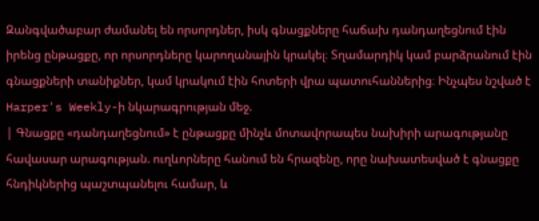Զանգվածաբար ժամանել են որսորդներ, իսկ գնացքները հաճախ դանդաղեցնում էին իրենց ընթացքը, որ որսորդները կարողանային կրակել։ Տղամարդիկ կամ բարձրանում էին գնացքների տանիքներ, կամ կրակում էին հոտերի վրա պատուհաններից։ Ինչպես նշված է Harper's Weekly-ի նկարագրության մեջ.
| Գնացքը «դանդաղեցնում» է ընթացքը մինչև մոտավորապես նախիրի արագությանը հավասար արագության. ուղևորները հանում են հրազենը, որը նախատեսված է գնացքը հնդիկներից պաշտպանելու համար, և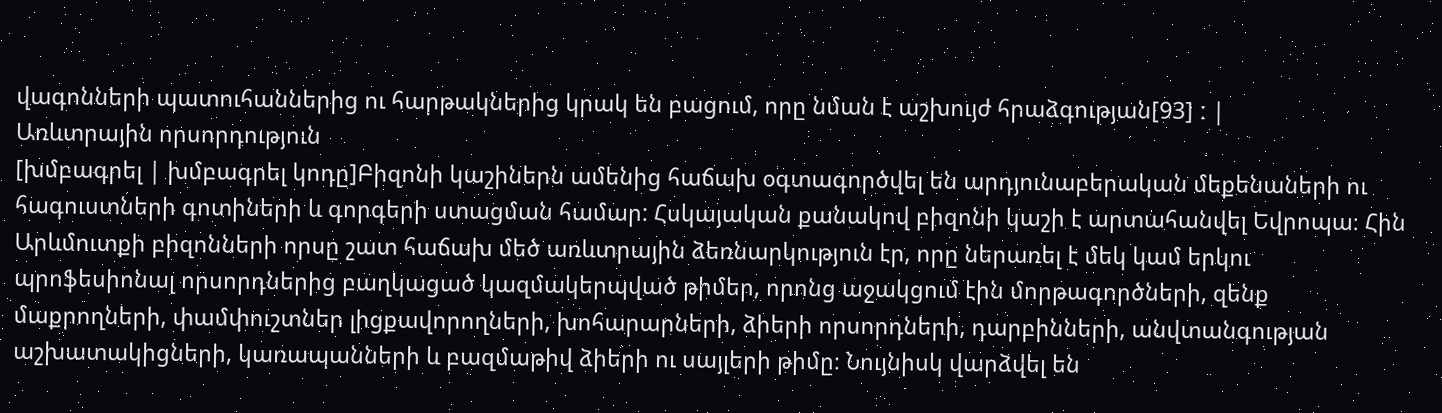վագոնների պատուհաններից ու հարթակներից կրակ են բացում, որը նման է աշխույժ հրաձգության[93] ː |
Առևտրային որսորդություն
[խմբագրել | խմբագրել կոդը]Բիզոնի կաշիներն ամենից հաճախ օգտագործվել են արդյունաբերական մեքենաների ու հագուստների գոտիների և գորգերի ստացման համար: Հսկայական քանակով բիզոնի կաշի է արտահանվել Եվրոպա։ Հին Արևմուտքի բիզոնների որսը շատ հաճախ մեծ առևտրային ձեռնարկություն էր, որը ներառել է մեկ կամ երկու պրոֆեսիոնալ որսորդներից բաղկացած կազմակերպված թիմեր, որոնց աջակցում էին մորթագործների, զենք մաքրողների, փամփուշտներ լիցքավորողների, խոհարարների, ձիերի որսորդների, դարբինների, անվտանգության աշխատակիցների, կառապանների և բազմաթիվ ձիերի ու սայլերի թիմը։ Նույնիսկ վարձվել են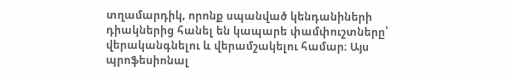տղամարդիկ, որոնք սպանված կենդանիների դիակներից հանել են կապարե փամփուշտները՝ վերականգնելու և վերամշակելու համար։ Այս պրոֆեսիոնալ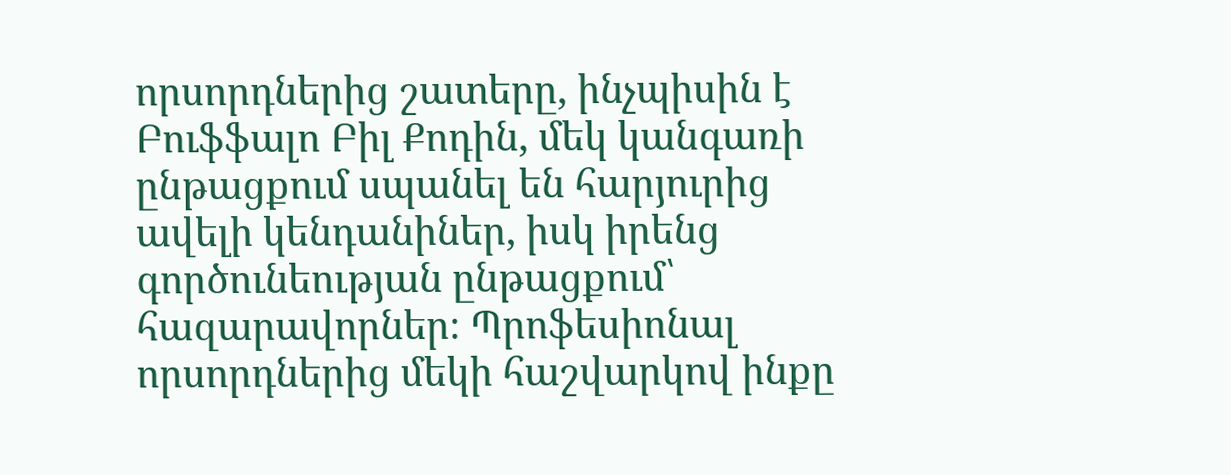որսորդներից շատերը, ինչպիսին է Բուֆֆալո Բիլ Քոդին, մեկ կանգառի ընթացքում սպանել են հարյուրից ավելի կենդանիներ, իսկ իրենց գործունեության ընթացքում՝ հազարավորներ։ Պրոֆեսիոնալ որսորդներից մեկի հաշվարկով ինքը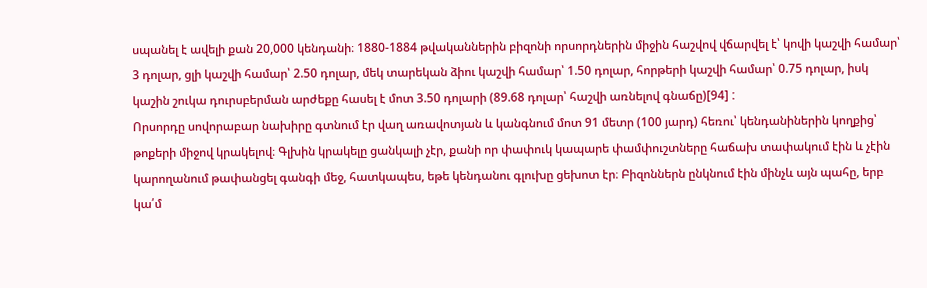սպանել է ավելի քան 20,000 կենդանի։ 1880-1884 թվականներին բիզոնի որսորդներին միջին հաշվով վճարվել է՝ կովի կաշվի համար՝ 3 դոլար, ցլի կաշվի համար՝ 2.50 դոլար, մեկ տարեկան ձիու կաշվի համար՝ 1.50 դոլար, հորթերի կաշվի համար՝ 0.75 դոլար, իսկ կաշին շուկա դուրսբերման արժեքը հասել է մոտ 3.50 դոլարի (89.68 դոլար՝ հաշվի առնելով գնաճը)[94] ː
Որսորդը սովորաբար նախիրը գտնում էր վաղ առավոտյան և կանգնում մոտ 91 մետր (100 յարդ) հեռու՝ կենդանիներին կողքից՝ թոքերի միջով կրակելով։ Գլխին կրակելը ցանկալի չէր, քանի որ փափուկ կապարե փամփուշտները հաճախ տափակում էին և չէին կարողանում թափանցել գանգի մեջ, հատկապես, եթե կենդանու գլուխը ցեխոտ էր։ Բիզոններն ընկնում էին մինչև այն պահը, երբ կա՛մ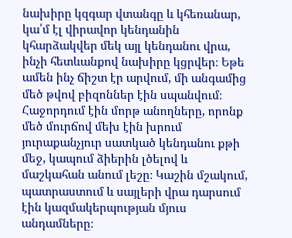նախիրը կզգար վտանգը և կհեռանար, կա՛մ էլ վիրավոր կենդանին կհարձակվեր մեկ այլ կենդանու վրա, ինչի հետևանքով նախիրը կցրվեր։ Եթե ամեն ինչ ճիշտ էր արվում, մի անգամից մեծ թվով բիզոններ էին սպանվում։ Հաջորդում էին մորթ անողները, որոնք մեծ մուրճով մեխ էին խրում յուրաքանչյուր սատկած կենդանու քթի մեջ, կապում ձիերին լծելով և մաշկահան անում լեշը։ Կաշին մշակում, պատրաստում և սայլերի վրա դարսում էին կազմակերպության մյուս անդամները։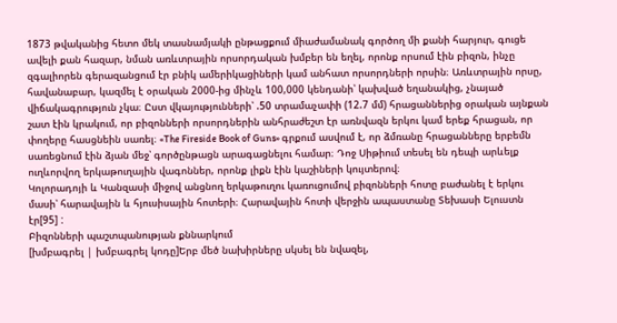1873 թվականից հետո մեկ տասնամյակի ընթացքում միաժամանակ գործող մի քանի հարյուր, գուցե ավելի քան հազար, նման առևտրային որսորդական խմբեր են եղել, որոնք որսում էին բիզոն, ինչը զգալիորեն գերազանցում էր բնիկ ամերիկացիների կամ անհատ որսորդների որսին։ Առևտրային որսը, հավանաբար, կազմել է օրական 2000-ից մինչև 100,000 կենդանի՝ կախված եղանակից, չնայած վիճակագրություն չկա։ Ըստ վկայությունների՝ .50 տրամաչափի (12.7 մմ) հրացաններից օրական այնքան շատ էին կրակում, որ բիզոնների որսորդներին անհրաժեշտ էր առնվազն երկու կամ երեք հրացան, որ փողերը հասցնեին սառել։ «The Fireside Book of Guns» գրքում ասվում է, որ ձմռանը հրացանները երբեմն սառեցնում էին ձյան մեջ՝ գործընթացն արագացնելու համար։ Դոջ Սիթիում տեսել են դեպի արևելք ուղևորվող երկաթուղային վագոններ, որոնք լիքն էին կաշիների կույտերով։
Կոլորադոյի և Կանզասի միջով անցնող երկաթուղու կառուցումով բիզոնների հոտը բաժանել է երկու մասի՝ հարավային և հյուսիսային հոտերի։ Հարավային հոտի վերջին ապաստանը Տեխասի Ելուստն էր[95] ː
Բիզոնների պաշտպանության քննարկում
[խմբագրել | խմբագրել կոդը]Երբ մեծ նախիրները սկսել են նվազել,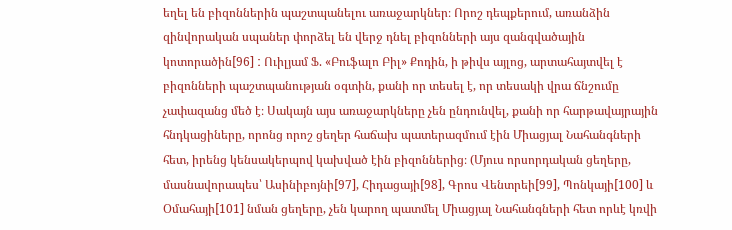եղել են բիզոններին պաշտպանելու առաջարկներ։ Որոշ դեպքերում, առանձին զինվորական սպաներ փորձել են վերջ դնել բիզոնների այս զանգվածային կոտորածին[96] ː Ուիլյամ Ֆ. «Բուֆալո Բիլ» Քոդին, ի թիվս այլոց, արտահայտվել է բիզոնների պաշտպանության օգտին, քանի որ տեսել է, որ տեսակի վրա ճնշումը չափազանց մեծ է։ Սակայն այս առաջարկները չեն ընդունվել, քանի որ հարթավայրային հնդկացիները, որոնց որոշ ցեղեր հաճախ պատերազմում էին Միացյալ Նահանգների հետ, իրենց կենսակերպով կախված էին բիզոններից։ (Մյուս որսորդական ցեղերը, մասնավորապես՝ Ասինիբոյնի[97], Հիդացայի[98], Գրոս Վենտրեի[99], Պոնկայի[100] և Օմահայի[101] նման ցեղերը, չեն կարող պատմել Միացյալ Նահանգների հետ որևէ կռվի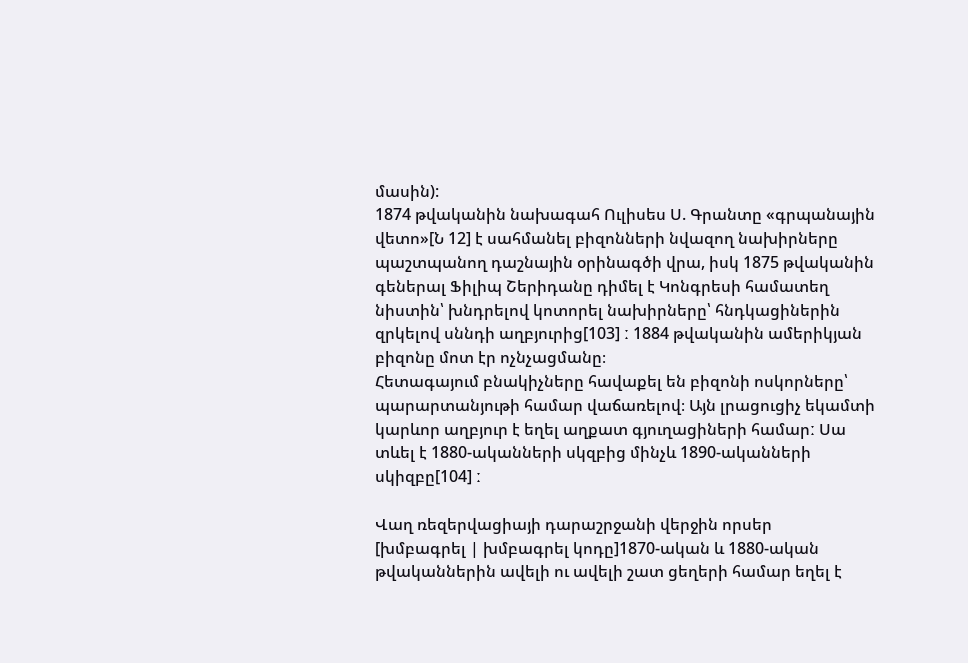մասին):
1874 թվականին նախագահ Ուլիսես Ս. Գրանտը «գրպանային վետո»[Ն 12] է սահմանել բիզոնների նվազող նախիրները պաշտպանող դաշնային օրինագծի վրա, իսկ 1875 թվականին գեներալ Ֆիլիպ Շերիդանը դիմել է Կոնգրեսի համատեղ նիստին՝ խնդրելով կոտորել նախիրները՝ հնդկացիներին զրկելով սննդի աղբյուրից[103] ː 1884 թվականին ամերիկյան բիզոնը մոտ էր ոչնչացմանը։
Հետագայում բնակիչները հավաքել են բիզոնի ոսկորները՝ պարարտանյութի համար վաճառելով։ Այն լրացուցիչ եկամտի կարևոր աղբյուր է եղել աղքատ գյուղացիների համարː Սա տևել է 1880-ականների սկզբից մինչև 1890-ականների սկիզբը[104] ː

Վաղ ռեզերվացիայի դարաշրջանի վերջին որսեր
[խմբագրել | խմբագրել կոդը]1870-ական և 1880-ական թվականներին ավելի ու ավելի շատ ցեղերի համար եղել է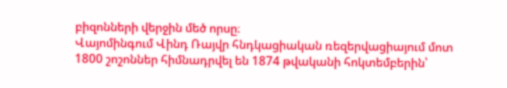բիզոնների վերջին մեծ որսը։
Վայոմինգում Վինդ Ռայվր հնդկացիական ռեզերվացիայում մոտ 1800 շոշոններ հիմնադրվել են 1874 թվականի հոկտեմբերին՝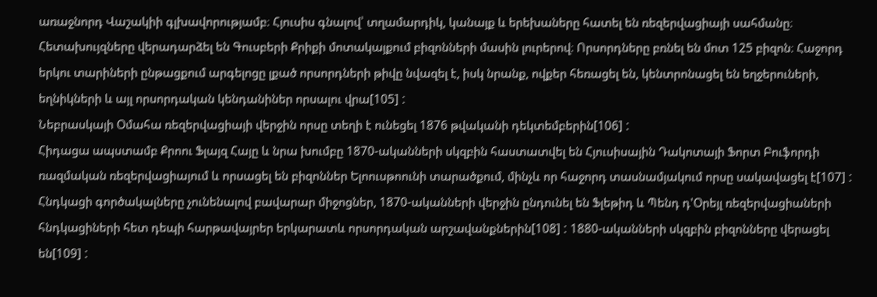առաջնորդ Վաշակիի գլխավորությամբ։ Հյուսիս գնալով՝ տղամարդիկ, կանայք և երեխաները հատել են ռեզերվացիայի սահմանը։ Հետախույզները վերադարձել են Գուսբերի Քրիքի մոտակայքում բիզոնների մասին լուրերով։ Որսորդները բռնել են մոտ 125 բիզոն։ Հաջորդ երկու տարիների ընթացքում արգելոցը լքած որսորդների թիվը նվազել է, իսկ նրանք, ովքեր հեռացել են, կենտրոնացել են եղջերուների, եղնիկների և այլ որսորդական կենդանիներ որսալու վրա[105] ː
Նեբրասկայի Օմահա ռեզերվացիայի վերջին որսը տեղի է ունեցել 1876 թվականի դեկտեմբերին[106] ː
Հիդացա ապստամբ Քրոու Ֆլայզ Հայը և նրա խումբը 1870-ականների սկզբին հաստատվել են Հյուսիսային Դակոտայի Ֆորտ Բուֆորդի ռազմական ռեզերվացիայում և որսացել են բիզոններ Ելոուսթոունի տարածքում, մինչև որ հաջորդ տասնամյակում որսը սակավացել է[107] ː
Հնդկացի գործակալները չունենալով բավարար միջոցներ, 1870-ականների վերջին ընդունել են Ֆլեթիդ և Պենդ դ'Օրեյլ ռեզերվացիաների հնդկացիների հետ դեպի հարթավայրեր երկարատև որսորդական արշավանքներին[108] ː 1880-ականների սկզբին բիզոնները վերացել են[109] ː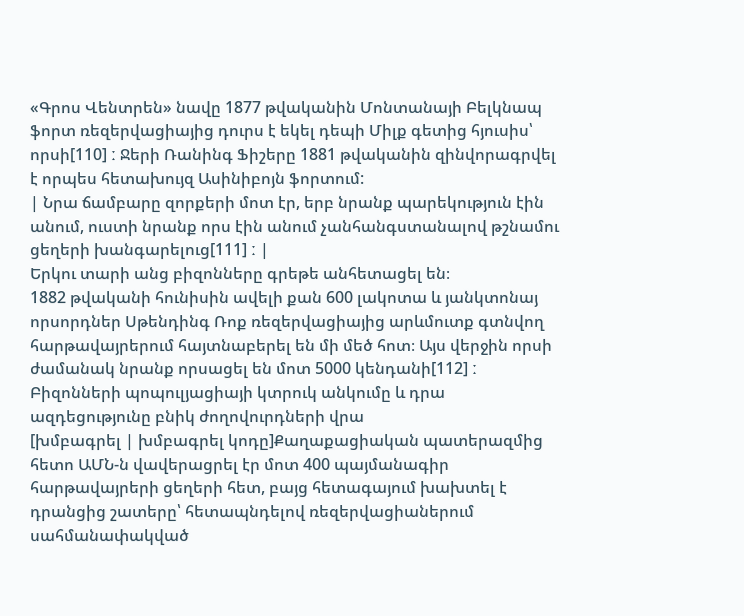«Գրոս Վենտրեն» նավը 1877 թվականին Մոնտանայի Բելկնապ ֆորտ ռեզերվացիայից դուրս է եկել դեպի Միլք գետից հյուսիս՝ որսի[110] ː Ջերի Ռանինգ Ֆիշերը 1881 թվականին զինվորագրվել է որպես հետախույզ Ասինիբոյն ֆորտում:
| Նրա ճամբարը զորքերի մոտ էր, երբ նրանք պարեկություն էին անում, ուստի նրանք որս էին անում չանհանգստանալով թշնամու ցեղերի խանգարելուց[111] ː |
Երկու տարի անց բիզոնները գրեթե անհետացել են։
1882 թվականի հունիսին ավելի քան 600 լակոտա և յանկտոնայ որսորդներ Սթենդինգ Ռոք ռեզերվացիայից արևմուտք գտնվող հարթավայրերում հայտնաբերել են մի մեծ հոտ։ Այս վերջին որսի ժամանակ նրանք որսացել են մոտ 5000 կենդանի[112] ː
Բիզոնների պոպուլյացիայի կտրուկ անկումը և դրա ազդեցությունը բնիկ ժողովուրդների վրա
[խմբագրել | խմբագրել կոդը]Քաղաքացիական պատերազմից հետո ԱՄՆ-ն վավերացրել էր մոտ 400 պայմանագիր հարթավայրերի ցեղերի հետ, բայց հետագայում խախտել է դրանցից շատերը՝ հետապնդելով ռեզերվացիաներում սահմանափակված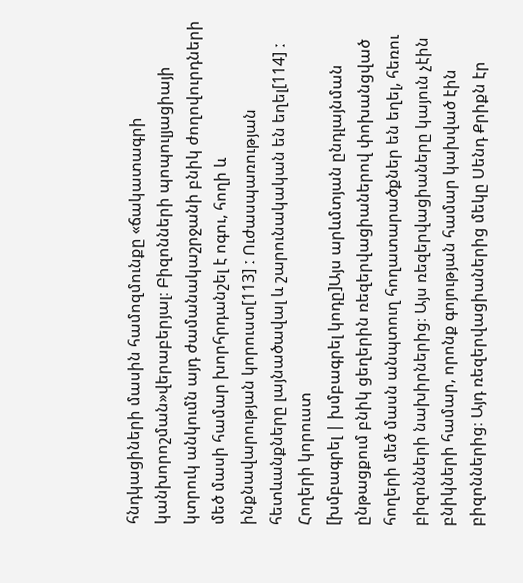հնդկացիների մասին համոզմունքը «ճակատագրի կանխորոշման»վերաբերյալ։ Բիզոնների պոպուլյացիայի կտրուկ անկումն այդ ժամանակաշրջանի բնիկ ժողովուրդների մեծ մասի համար խորհրդանշել է ոգու, հողի և ինքնավարության կորուստ[113] ː Ուժասպառության հետևանքները լայնածավալ և շարունակական են եղել[114] ː
Հողերի կորուստ
[խմբագրել | խմբագրել կոդը]Այս արևմտյան ընդլայնման ընթացքում բնիկ ցեղերին ռեզերվացիաներով փոխանցված հողերի մեծ մասն անպտուղ հողատարածքներ են եղել, հեռու բիզոնների նախիրներից։ Այս ռեզերվացիաները կայուն չէին բնիկների համար, որոնք գոյության համար կախված էին բիզոններից։ Այդ ռեզերվացիաներից մեկը Սենդ Քրիքն էր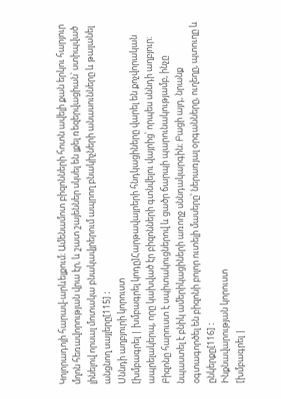Կոլորադոյի հարավ-արևելքում։ Ամենամոտ բիզոնների հոտն ավելի քան երկու հարյուր մղոն հեռավորության վրա էր, և շատ շայեններ սկսել են լքել ռեզերվացիան՝ ստիպված լինելով որսալ մոտակա բնակավյրերում ապրող բնակիչների անասունները և թալանել անցնող սայլերը[115] ː
Սննդի աղբյուրի կորուստ
[խմբագրել | խմբագրել կոդը]Հարթավայրերի հնդկացիները վարել են քոչվորական ապրելակերպ, որը կախված էր բիզոնների գտնվելու վայրից՝ որպես սննդի աղբյուր։ Բիզոնը հարուստ է սպիտակուցներով և ցածր ճարպի պարունակությամբ, ինչը նպաստել է բնիկ ամերիկացիների առողջ սննդակարգին։ Բացի այդ, նրանք օգտագործել են բիզոնի բոլոր ուտելի մասերը՝ ներառյալ օրգանները, ուղեղը, պտուղը և ընկերքը[116] ː
Ինքնավարության կորուստ
[խմբագրել |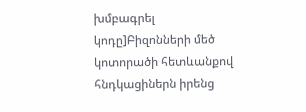խմբագրել կոդը]Բիզոնների մեծ կոտորածի հետևանքով հնդկացիներն իրենց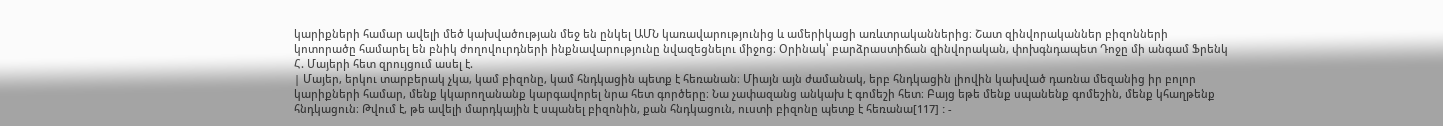կարիքների համար ավելի մեծ կախվածության մեջ են ընկել ԱՄՆ կառավարությունից և ամերիկացի առևտրականներից։ Շատ զինվորականներ բիզոնների կոտորածը համարել են բնիկ ժողովուրդների ինքնավարությունը նվազեցնելու միջոց։ Օրինակ՝ բարձրաստիճան զինվորական, փոխգնդապետ Դոջը մի անգամ Ֆրենկ Հ. Մայերի հետ զրույցում ասել է.
| Մայեր, երկու տարբերակ չկա, կամ բիզոնը, կամ հնդկացին պետք է հեռանան։ Միայն այն ժամանակ, երբ հնդկացին լիովին կախված դառնա մեզանից իր բոլոր կարիքների համար, մենք կկարողանանք կարգավորել նրա հետ գործերը։ Նա չափազանց անկախ է գոմեշի հետ։ Բայց եթե մենք սպանենք գոմեշին, մենք կհաղթենք հնդկացուն։ Թվում է, թե ավելի մարդկային է սպանել բիզոնին, քան հնդկացուն, ուստի բիզոնը պետք է հեռանա[117] ː -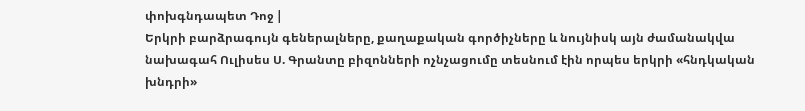փոխգնդապետ Դոջ |
Երկրի բարձրագույն գեներալները, քաղաքական գործիչները և նույնիսկ այն ժամանակվա նախագահ Ուլիսես Ս. Գրանտը բիզոնների ոչնչացումը տեսնում էին որպես երկրի «հնդկական խնդրի»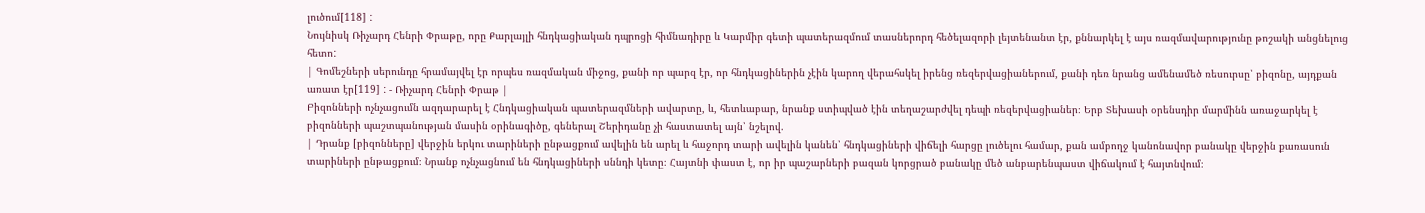լուծում[118] ː
Նույնիսկ Ռիչարդ Հենրի Փրաթը, որը Քարլայլի հնդկացիական դպրոցի հիմնադիրը և Կարմիր գետի պատերազմում տասներորդ հեծելազորի լեյտենանտ էր, քննարկել է այս ռազմավարությունը թոշակի անցնելուց հետոː
| Գոմեշների սերունդը հրամայվել էր որպես ռազմական միջոց, քանի որ պարզ էր, որ հնդկացիներին չէին կարող վերահսկել իրենց ռեզերվացիաներում, քանի դեռ նրանց ամենամեծ ռեսուրսը՝ բիզոնը, այդքան առատ էր[119] ː - Ռիչարդ Հենրի Փրաթ |
Բիզոնների ոչնչացումն ազդարարել է Հնդկացիական պատերազմների ավարտը, և, հետևաբար, նրանք ստիպված էին տեղաշարժվել դեպի ռեզերվացիաներ։ Երբ Տեխասի օրենսդիր մարմինն առաջարկել է բիզոնների պաշտպանության մասին օրինագիծը, գեներալ Շերիդանը չի հաստատել այն՝ նշելով.
| Դրանք [բիզոնները] վերջին երկու տարիների ընթացքում ավելին են արել և հաջորդ տարի ավելին կանեն՝ հնդկացիների վիճելի հարցը լուծելու համար, քան ամբողջ կանոնավոր բանակը վերջին քառասուն տարիների ընթացքում։ Նրանք ոչնչացնում են հնդկացիների սննդի կետը։ Հայտնի փաստ է, որ իր պաշարների բազան կորցրած բանակը մեծ անբարենպաստ վիճակում է հայտնվում։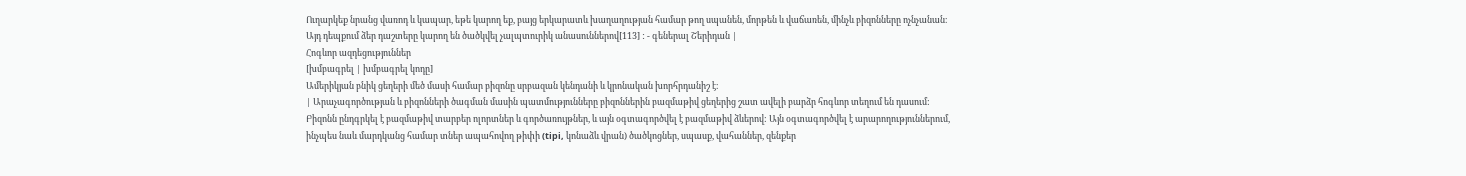Ուղարկեք նրանց վառոդ և կապար, եթե կարող եք, բայց երկարատև խաղաղության համար թող սպանեն, մորթեն և վաճառեն, մինչև բիզոնները ոչնչանան։ Այդ դեպքում ձեր դաշտերը կարող են ծածկվել չալպտուրիկ անասուններով[113] ː - գեներալ Շերիդան |
Հոգևոր ազդեցություններ
[խմբագրել | խմբագրել կոդը]
Ամերիկյան բնիկ ցեղերի մեծ մասի համար բիզոնը սրբազան կենդանի և կրոնական խորհրդանիշ է։
| Արաչագործության և բիզոնների ծագման մասին պատմությունները բիզոններին բազմաթիվ ցեղերից շատ ավելի բարձր հոգևոր տեղում են դասում: Բիզոնն ընդգրկել է բազմաթիվ տարբեր ոլորտներ և գործառույթներ, և այն օգտագործվել է բազմաթիվ ձևերով: Այն օգտագործվել է արարողություններում, ինչպես նաև մարդկանց համար տներ ապահովող թիփի (tipi, կոնաձև վրան) ծածկոցներ, սպասք, վահաններ, զենքեր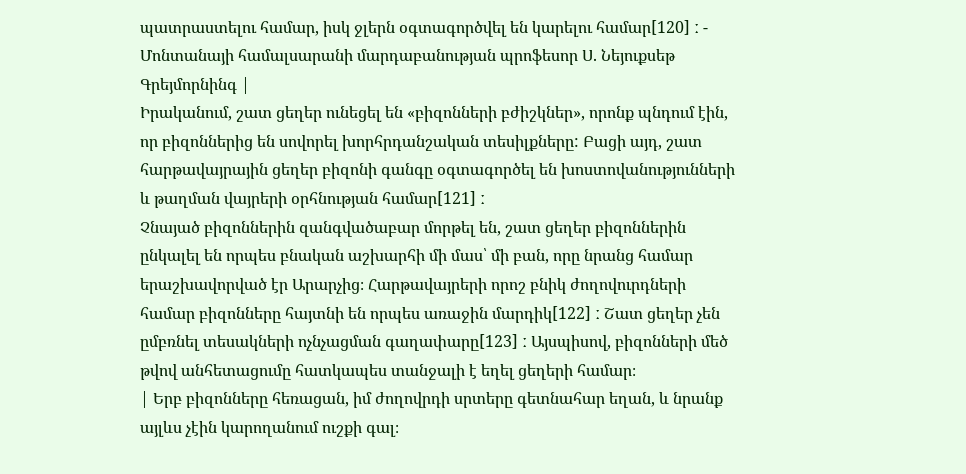պատրաստելու համար, իսկ ջլերն օգտագործվել են կարելու համար[120] ː - Մոնտանայի համալսարանի մարդաբանության պրոֆեսոր Ս. Նեյուքսեթ Գրեյմորնինգ |
Իրականում, շատ ցեղեր ունեցել են «բիզոնների բժիշկներ», որոնք պնդում էին, որ բիզոններից են սովորել խորհրդանշական տեսիլքները: Բացի այդ, շատ հարթավայրային ցեղեր բիզոնի գանգը օգտագործել են խոստովանությունների և թաղման վայրերի օրհնության համար[121] ː
Չնայած բիզոններին զանգվածաբար մորթել են, շատ ցեղեր բիզոններին ընկալել են որպես բնական աշխարհի մի մաս՝ մի բան, որը նրանց համար երաշխավորված էր Արարչից։ Հարթավայրերի որոշ բնիկ ժողովուրդների համար բիզոնները հայտնի են որպես առաջին մարդիկ[122] ː Շատ ցեղեր չեն ըմբռնել տեսակների ոչնչացման գաղափարը[123] ː Այսպիսով, բիզոնների մեծ թվով անհետացումը հատկապես տանջալի է եղել ցեղերի համար։
| Երբ բիզոնները հեռացան, իմ ժողովրդի սրտերը գետնահար եղան, և նրանք այլևս չէին կարողանում ուշքի գալ։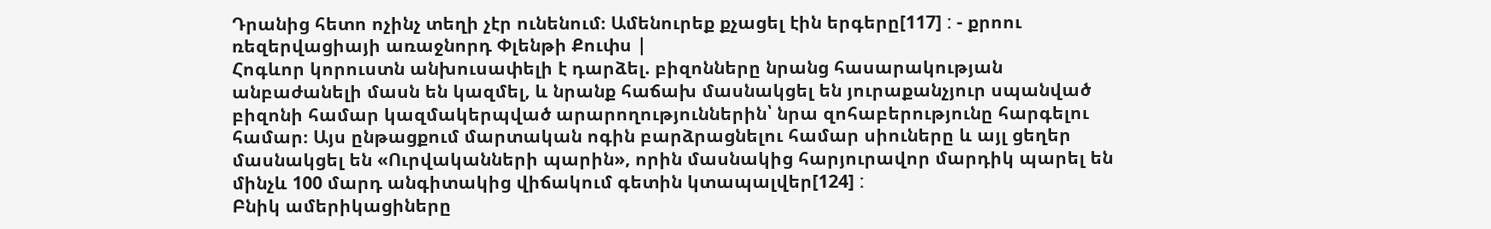Դրանից հետո ոչինչ տեղի չէր ունենում։ Ամենուրեք քչացել էին երգերը[117] ː - քրոու ռեզերվացիայի առաջնորդ Փլենթի Քուփս |
Հոգևոր կորուստն անխուսափելի է դարձել. բիզոնները նրանց հասարակության անբաժանելի մասն են կազմել, և նրանք հաճախ մասնակցել են յուրաքանչյուր սպանված բիզոնի համար կազմակերպված արարողություններին՝ նրա զոհաբերությունը հարգելու համար։ Այս ընթացքում մարտական ոգին բարձրացնելու համար սիուները և այլ ցեղեր մասնակցել են «Ուրվականների պարին», որին մասնակից հարյուրավոր մարդիկ պարել են մինչև 100 մարդ անգիտակից վիճակում գետին կտապալվեր[124] ː
Բնիկ ամերիկացիները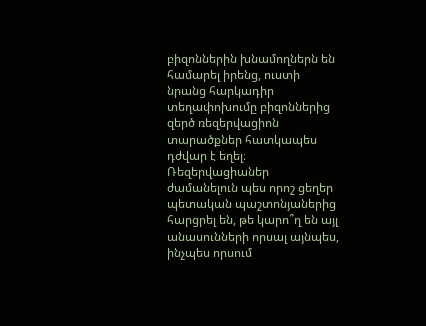բիզոններին խնամողներն են համարել իրենց, ուստի նրանց հարկադիր տեղափոխումը բիզոններից զերծ ռեզերվացիոն տարածքներ հատկապես դժվար է եղել։ Ռեզերվացիաներ ժամանելուն պես որոշ ցեղեր պետական պաշտոնյաներից հարցրել են, թե կարո՞ղ են այլ անասունների որսալ այնպես, ինչպես որսում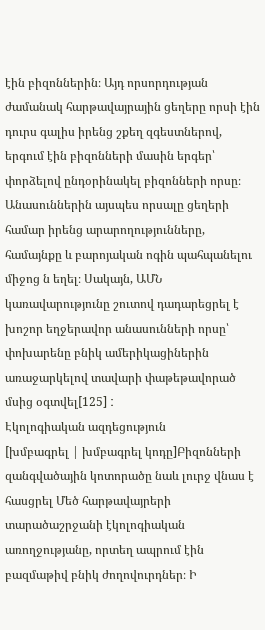էին բիզոններին։ Այդ որսորդության ժամանակ հարթավայրային ցեղերը որսի էին դուրս գալիս իրենց շքեղ զգեստներով, երգում էին բիզոնների մասին երգեր՝ փորձելով ընդօրինակել բիզոնների որսը։ Անասուններին այսպես որսալը ցեղերի համար իրենց արարողությունները, համայնքը և բարոյական ոգին պահպանելու միջոց ն եղել։ Սակայն, ԱՄՆ կառավարությունը շուտով դադարեցրել է խոշոր եղջերավոր անասունների որսը՝ փոխարենը բնիկ ամերիկացիներին առաջարկելով տավարի փաթեթավորած մսից օգտվել[125] ː
Էկոլոգիական ազդեցություն
[խմբագրել | խմբագրել կոդը]Բիզոնների զանգվածային կոտորածը նաև լուրջ վնաս է հասցրել Մեծ հարթավայրերի տարածաշրջանի էկոլոգիական առողջությանը, որտեղ ապրում էին բազմաթիվ բնիկ ժողովուրդներ։ Ի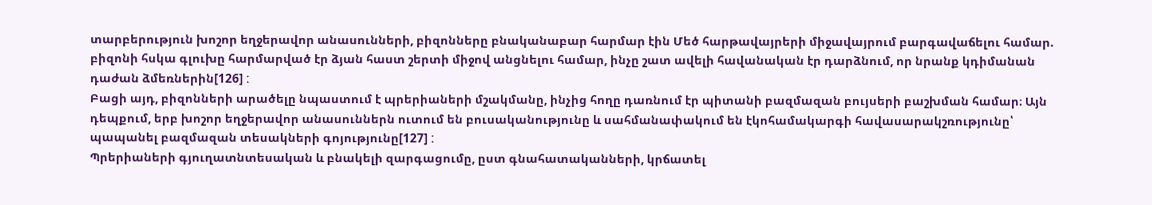տարբերություն խոշոր եղջերավոր անասունների, բիզոնները բնականաբար հարմար էին Մեծ հարթավայրերի միջավայրում բարգավաճելու համար. բիզոնի հսկա գլուխը հարմարված էր ձյան հաստ շերտի միջով անցնելու համար, ինչը շատ ավելի հավանական էր դարձնում, որ նրանք կդիմանան դաժան ձմեռներին[126] ː
Բացի այդ, բիզոնների արածելը նպաստում է պրերիաների մշակմանը, ինչից հողը դառնում էր պիտանի բազմազան բույսերի բաշխման համար։ Այն դեպքում, երբ խոշոր եղջերավոր անասուններն ուտում են բուսականությունը և սահմանափակում են էկոհամակարգի հավասարակշռությունը՝ պապանել բազմազան տեսակների գոյությունը[127] ː
Պրերիաների գյուղատնտեսական և բնակելի զարգացումը, ըստ գնահատականների, կրճատել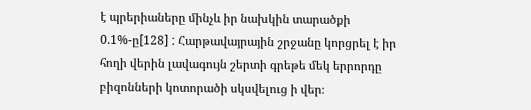է պրերիաները մինչև իր նախկին տարածքի 0.1%-ը[128] ː Հարթավայրային շրջանը կորցրել է իր հողի վերին լավագույն շերտի գրեթե մեկ երրորդը բիզոնների կոտորածի սկսվելուց ի վեր։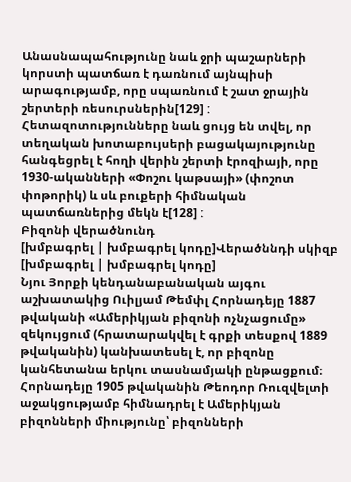Անասնապահությունը նաև ջրի պաշարների կորստի պատճառ է դառնում այնպիսի արագությամբ, որը սպառնում է շատ ջրային շերտերի ռեսուրսներին[129] ː Հետազոտությունները նաև ցույց են տվել, որ տեղական խոտաբույսերի բացակայությունը հանգեցրել է հողի վերին շերտի էրոզիայի, որը 1930-ականների «Փոշու կաթսայի» (փոշոտ փոթորիկ) և սև բուքերի հիմնական պատճառներից մեկն է[128] ː
Բիզոնի վերածնունդ
[խմբագրել | խմբագրել կոդը]Վերածննդի սկիզբ
[խմբագրել | խմբագրել կոդը]
Նյու Յորքի կենդանաբանական այգու աշխատակից Ուիլյամ Թեմփլ Հորնադեյը 1887 թվականի «Ամերիկյան բիզոնի ոչնչացումը» զեկույցում (հրատարակվել է գրքի տեսքով 1889 թվականին) կանխատեսել է, որ բիզոնը կանհետանա երկու տասնամյակի ընթացքում։ Հորնադեյը 1905 թվականին Թեոդոր Ռուզվելտի աջակցությամբ հիմնադրել է Ամերիկյան բիզոնների միությունը՝ բիզոնների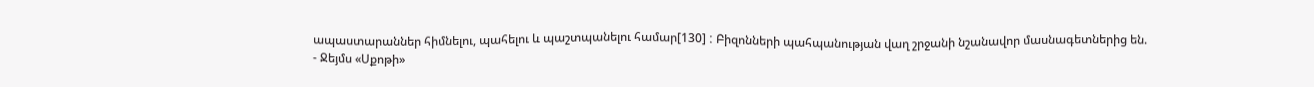ապաստարաններ հիմնելու, պահելու և պաշտպանելու համար[130] ː Բիզոնների պահպանության վաղ շրջանի նշանավոր մասնագետներից են.
- Ջեյմս «Սքոթի»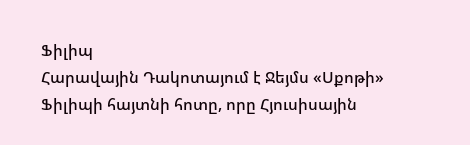Ֆիլիպ
Հարավային Դակոտայում է Ջեյմս «Սքոթի» Ֆիլիպի հայտնի հոտը, որը Հյուսիսային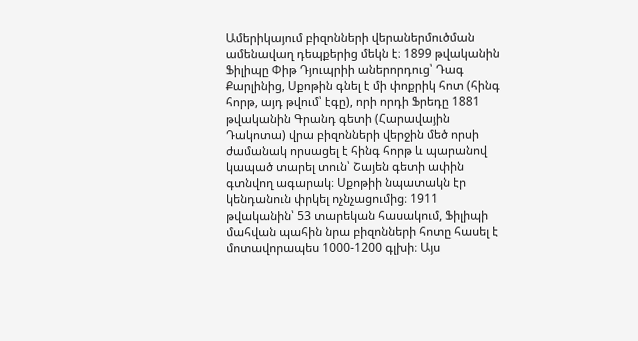Ամերիկայում բիզոնների վերաներմուծման ամենավաղ դեպքերից մեկն է։ 1899 թվականին Ֆիլիպը Փիթ Դյուպրիի աներորդուց՝ Դագ Քարլինից, Սքոթին գնել է մի փոքրիկ հոտ (հինգ հորթ, այդ թվում՝ էգը), որի որդի Ֆրեդը 1881 թվականին Գրանդ գետի (Հարավային Դակոտա) վրա բիզոնների վերջին մեծ որսի ժամանակ որսացել է հինգ հորթ և պարանով կապած տարել տուն՝ Շայեն գետի ափին գտնվող ագարակ։ Սքոթիի նպատակն էր կենդանուն փրկել ոչնչացումից։ 1911 թվականին՝ 53 տարեկան հասակում, Ֆիլիպի մահվան պահին նրա բիզոնների հոտը հասել է մոտավորապես 1000-1200 գլխի։ Այս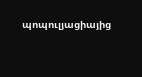պոպուլյացիայից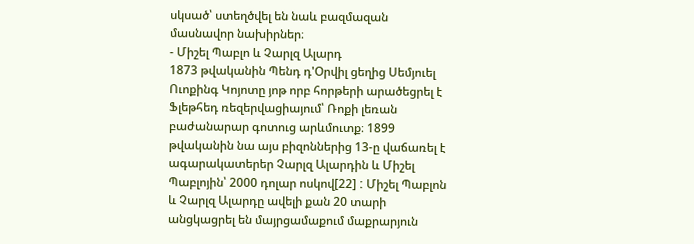սկսած՝ ստեղծվել են նաև բազմազան մասնավոր նախիրներ։
- Միշել Պաբլո և Չարլզ Ալարդ
1873 թվականին Պենդ դ'Օրվիլ ցեղից Սեմյուել Ուոքինգ Կոյոտը յոթ որբ հորթերի արածեցրել է Ֆլեթհեդ ռեզերվացիայում՝ Ռոքի լեռան բաժանարար գոտուց արևմուտք։ 1899 թվականին նա այս բիզոններից 13-ը վաճառել է ագարակատերեր Չարլզ Ալարդին և Միշել Պաբլոյին՝ 2000 դոլար ոսկով[22] ː Միշել Պաբլոն և Չարլզ Ալարդը ավելի քան 20 տարի անցկացրել են մայրցամաքում մաքրարյուն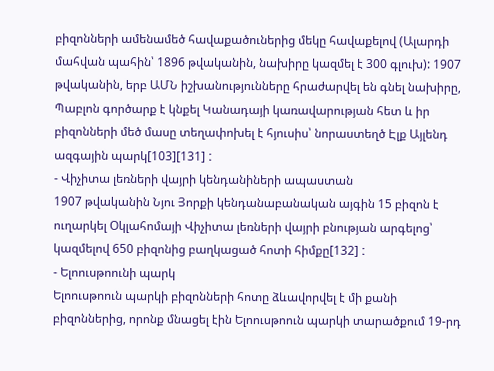բիզոնների ամենամեծ հավաքածուներից մեկը հավաքելով (Ալարդի մահվան պահին՝ 1896 թվականին, նախիրը կազմել է 300 գլուխ): 1907 թվականին, երբ ԱՄՆ իշխանությունները հրաժարվել են գնել նախիրը, Պաբլոն գործարք է կնքել Կանադայի կառավարության հետ և իր բիզոնների մեծ մասը տեղափոխել է հյուսիս՝ նորաստեղծ Էլք Այլենդ ազգային պարկ[103][131] ː
- Վիչիտա լեռների վայրի կենդանիների ապաստան
1907 թվականին Նյու Յորքի կենդանաբանական այգին 15 բիզոն է ուղարկել Օկլահոմայի Վիչիտա լեռների վայրի բնության արգելոց՝ կազմելով 650 բիզոնից բաղկացած հոտի հիմքը[132] ː
- Ելոուսթոունի պարկ
Ելոուսթոուն պարկի բիզոնների հոտը ձևավորվել է մի քանի բիզոններից, որոնք մնացել էին Ելոուսթոուն պարկի տարածքում 19-րդ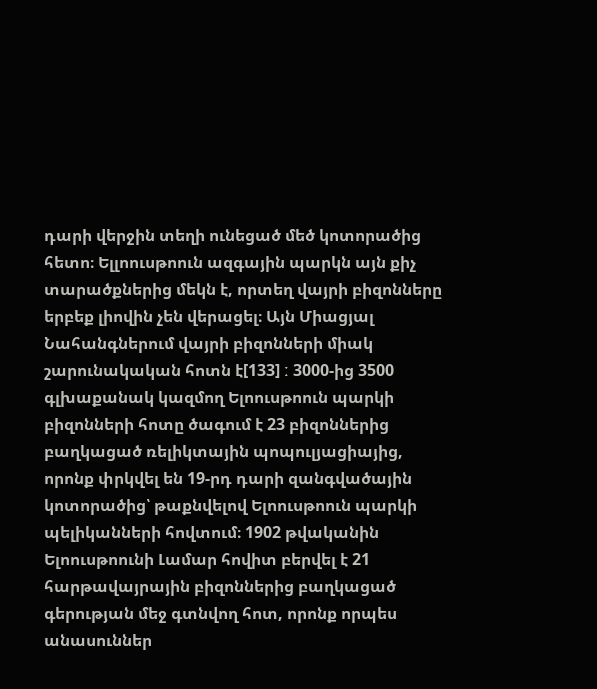դարի վերջին տեղի ունեցած մեծ կոտորածից հետո։ Ելլոուսթոուն ազգային պարկն այն քիչ տարածքներից մեկն է, որտեղ վայրի բիզոնները երբեք լիովին չեն վերացել։ Այն Միացյալ Նահանգներում վայրի բիզոնների միակ շարունակական հոտն է[133] ː 3000-ից 3500 գլխաքանակ կազմող Ելոուսթոուն պարկի բիզոնների հոտը ծագում է 23 բիզոններից բաղկացած ռելիկտային պոպուլյացիայից, որոնք փրկվել են 19-րդ դարի զանգվածային կոտորածից՝ թաքնվելով Ելոուսթոուն պարկի պելիկանների հովտում։ 1902 թվականին Ելոուսթոունի Լամար հովիտ բերվել է 21 հարթավայրային բիզոններից բաղկացած գերության մեջ գտնվող հոտ, որոնք որպես անասուններ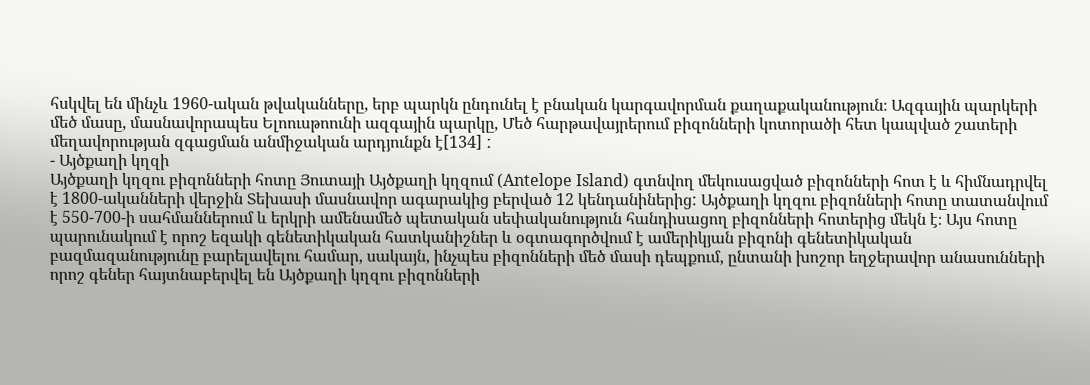հսկվել են մինչև 1960-ական թվականները, երբ պարկն ընդունել է բնական կարգավորման քաղաքականություն։ Ազգային պարկերի մեծ մասը, մասնավորապես Ելոուսթոունի ազգային պարկը, Մեծ հարթավայրերում բիզոնների կոտորածի հետ կապված շատերի մեղավորության զգացման անմիջական արդյունքն է[134] ː
- Այծքաղի կղզի
Այծքաղի կղզու բիզոնների հոտը Յուտայի Այծքաղի կղզում (Antelope Island) գտնվող մեկուսացված բիզոնների հոտ է և հիմնադրվել է 1800-ականների վերջին Տեխասի մասնավոր ագարակից բերված 12 կենդանիներից: Այծքաղի կղզու բիզոնների հոտը տատանվում է 550-700-ի սահմաններում և երկրի ամենամեծ պետական սեփականություն հանդիսացող բիզոնների հոտերից մեկն է։ Այս հոտը պարունակում է որոշ եզակի գենետիկական հատկանիշներ և օգտագործվում է ամերիկյան բիզոնի գենետիկական բազմազանությունը բարելավելու համար, սակայն, ինչպես բիզոնների մեծ մասի դեպքում, ընտանի խոշոր եղջերավոր անասունների որոշ գեներ հայտնաբերվել են Այծքաղի կղզու բիզոնների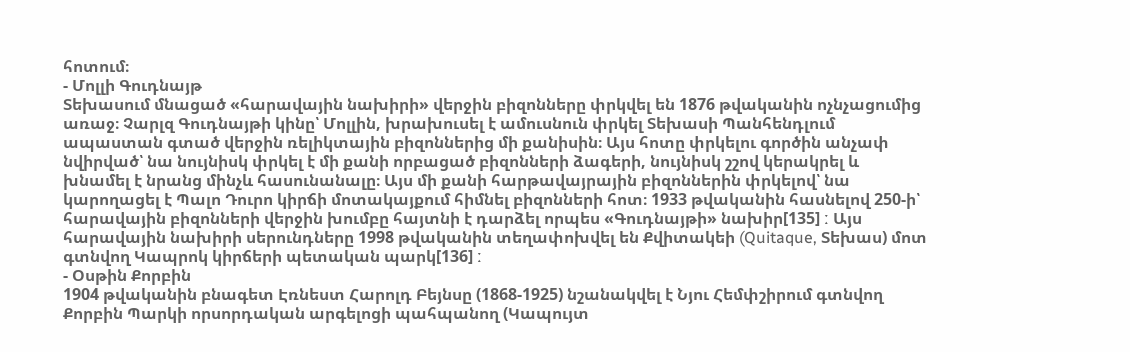հոտում։
- Մոլլի Գուդնայթ
Տեխասում մնացած «հարավային նախիրի» վերջին բիզոնները փրկվել են 1876 թվականին ոչնչացումից առաջ։ Չարլզ Գուդնայթի կինը՝ Մոլլին, խրախուսել է ամուսնուն փրկել Տեխասի Պանհենդլում ապաստան գտած վերջին ռելիկտային բիզոններից մի քանիսին։ Այս հոտը փրկելու գործին անչափ նվիրված՝ նա նույնիսկ փրկել է մի քանի որբացած բիզոնների ձագերի, նույնիսկ շշով կերակրել և խնամել է նրանց մինչև հասունանալը։ Այս մի քանի հարթավայրային բիզոններին փրկելով՝ նա կարողացել է Պալո Դուրո կիրճի մոտակայքում հիմնել բիզոնների հոտ։ 1933 թվականին հասնելով 250-ի՝ հարավային բիզոնների վերջին խումբը հայտնի է դարձել որպես «Գուդնայթի» նախիր[135] ː Այս հարավային նախիրի սերունդները 1998 թվականին տեղափոխվել են Քվիտակեի (Quitaque, Տեխաս) մոտ գտնվող Կապրոկ կիրճերի պետական պարկ[136] ː
- Օսթին Քորբին
1904 թվականին բնագետ Էռնեստ Հարոլդ Բեյնսը (1868-1925) նշանակվել է Նյու Հեմփշիրում գտնվող Քորբին Պարկի որսորդական արգելոցի պահպանող (Կապույտ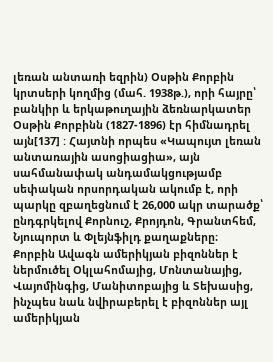լեռան անտառի եզրին) Օսթին Քորբին կրտսերի կողմից (մահ. 1938թ.), որի հայրը՝ բանկիր և երկաթուղային ձեռնարկատեր Օսթին Քորբինն (1827-1896) էր հիմնադրել այն[137] ː Հայտնի որպես «Կապույտ լեռան անտառային ասոցիացիա», այն սահմանափակ անդամակցությամբ սեփական որսորդական ակումբ է, որի պարկը զբաղեցնում է 26,000 ակր տարածք՝ ընդգրկելով Քորնուշ, Քրոյդոն, Գրանտհեմ, Նյուպորտ և Փլեյնֆիլդ քաղաքները։
Քորբին Ավագն ամերիկյան բիզոններ է ներմուծել Օկլահոմայից, Մոնտանայից, Վայոմինգից, Մանիտոբայից և Տեխասից, ինչպես նաև նվիրաբերել է բիզոններ այլ ամերիկյան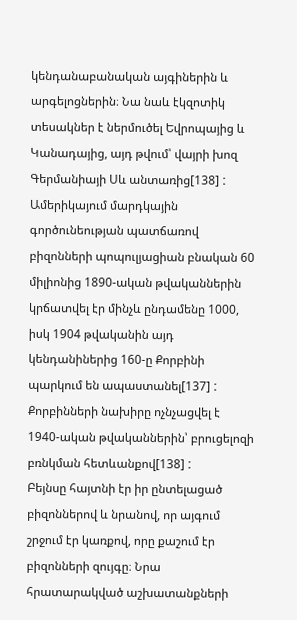կենդանաբանական այգիներին և արգելոցներին։ Նա նաև էկզոտիկ տեսակներ է ներմուծել Եվրոպայից և Կանադայից, այդ թվում՝ վայրի խոզ Գերմանիայի Սև անտառից[138] ː Ամերիկայում մարդկային գործունեության պատճառով բիզոնների պոպուլյացիան բնական 60 միլիոնից 1890-ական թվականներին կրճատվել էր մինչև ընդամենը 1000, իսկ 1904 թվականին այդ կենդանիներից 160-ը Քորբինի պարկում են ապաստանել[137] ː Քորբինների նախիրը ոչնչացվել է 1940-ական թվականներին՝ բրուցելոզի բռնկման հետևանքով[138] ː
Բեյնսը հայտնի էր իր ընտելացած բիզոններով և նրանով, որ այգում շրջում էր կառքով, որը քաշում էր բիզոնների զույգը։ Նրա հրատարակված աշխատանքների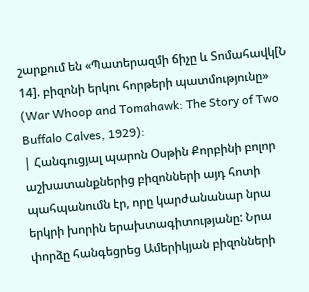շարքում են «Պատերազմի ճիչը և Տոմահավկ[Ն 14]. բիզոնի երկու հորթերի պատմությունը» (War Whoop and Tomahawk: The Story of Two Buffalo Calves, 1929):
| Հանգուցյալ պարոն Օսթին Քորբինի բոլոր աշխատանքներից բիզոնների այդ հոտի պահպանումն էր, որը կարժանանար նրա երկրի խորին երախտագիտությանը: Նրա փորձը հանգեցրեց Ամերիկյան բիզոնների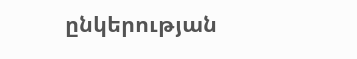ընկերության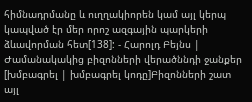հիմնադրմանը և ուղղակիորեն կամ այլ կերպ կապված էր մեր որոշ ազգային պարկերի ձևավորման հետ[138]: - Հարոլդ Բեյնս |
Ժամանակակից բիզոնների վերածննդի ջանքեր
[խմբագրել | խմբագրել կոդը]Բիզոնների շատ այլ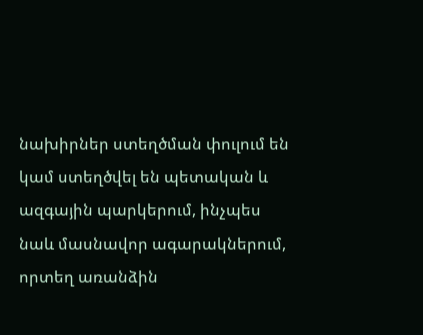նախիրներ ստեղծման փուլում են կամ ստեղծվել են պետական և ազգային պարկերում, ինչպես նաև մասնավոր ագարակներում, որտեղ առանձին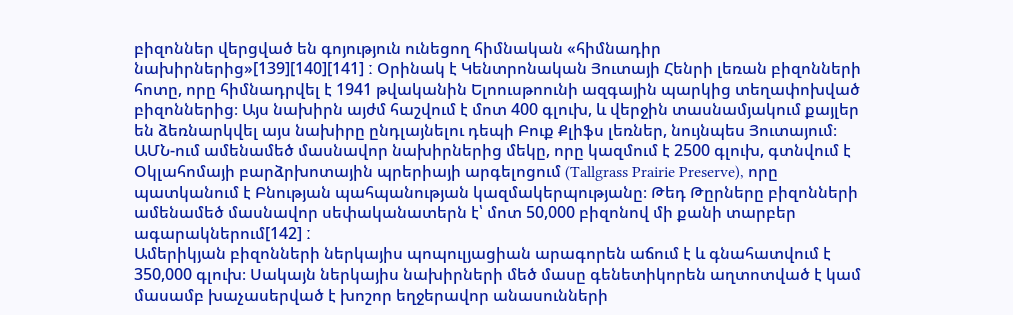բիզոններ վերցված են գոյություն ունեցող հիմնական «հիմնադիր նախիրներից»[139][140][141] ː Օրինակ է Կենտրոնական Յուտայի Հենրի լեռան բիզոնների հոտը, որը հիմնադրվել է 1941 թվականին Ելոուսթոունի ազգային պարկից տեղափոխված բիզոններից։ Այս նախիրն այժմ հաշվում է մոտ 400 գլուխ, և վերջին տասնամյակում քայլեր են ձեռնարկվել այս նախիրը ընդլայնելու դեպի Բուք Քլիֆս լեռներ, նույնպես Յուտայում։
ԱՄՆ-ում ամենամեծ մասնավոր նախիրներից մեկը, որը կազմում է 2500 գլուխ, գտնվում է Օկլահոմայի բարձրխոտային պրերիայի արգելոցում (Tallgrass Prairie Preserve), որը պատկանում է Բնության պահպանության կազմակերպությանը։ Թեդ Թըրները բիզոնների ամենամեծ մասնավոր սեփականատերն է՝ մոտ 50,000 բիզոնով մի քանի տարբեր ագարակներում[142] ː
Ամերիկյան բիզոնների ներկայիս պոպուլյացիան արագորեն աճում է և գնահատվում է 350,000 գլուխ։ Սակայն ներկայիս նախիրների մեծ մասը գենետիկորեն աղտոտված է կամ մասամբ խաչասերված է խոշոր եղջերավոր անասունների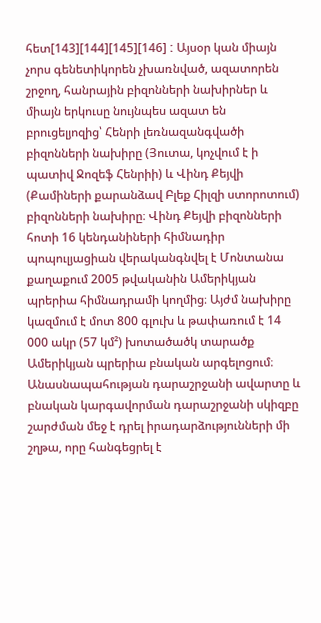հետ[143][144][145][146] ː Այսօր կան միայն չորս գենետիկորեն չխառնված, ազատորեն շրջող, հանրային բիզոնների նախիրներ և միայն երկուսը նույնպես ազատ են բրուցելյոզից՝ Հենրի լեռնազանգվածի բիզոնների նախիրը (Յուտա, կոչվում է ի պատիվ Ջոզեֆ Հենրիի) և Վինդ Քեյվի (Քամիների քարանձավ Բլեք Հիլզի ստորոտում) բիզոնների նախիրը։ Վինդ Քեյվի բիզոնների հոտի 16 կենդանիների հիմնադիր պոպուլյացիան վերականգնվել է Մոնտանա քաղաքում 2005 թվականին Ամերիկյան պրերիա հիմնադրամի կողմից։ Այժմ նախիրը կազմում է մոտ 800 գլուխ և թափառում է 14 000 ակր (57 կմ²) խոտածածկ տարածք Ամերիկյան պրերիա բնական արգելոցում։
Անասնապահության դարաշրջանի ավարտը և բնական կարգավորման դարաշրջանի սկիզբը շարժման մեջ է դրել իրադարձությունների մի շղթա, որը հանգեցրել է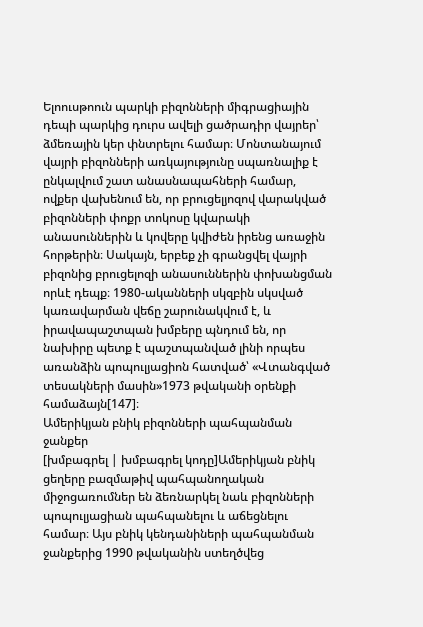Ելոուսթոուն պարկի բիզոնների միգրացիային դեպի պարկից դուրս ավելի ցածրադիր վայրեր՝ ձմեռային կեր փնտրելու համար։ Մոնտանայում վայրի բիզոնների առկայությունը սպառնալիք է ընկալվում շատ անասնապահների համար, ովքեր վախենում են, որ բրուցելյոզով վարակված բիզոնների փոքր տոկոսը կվարակի անասուններին և կովերը կվիժեն իրենց առաջին հորթերին։ Սակայն, երբեք չի գրանցվել վայրի բիզոնից բրուցելոզի անասուններին փոխանցման որևէ դեպք։ 1980-ականների սկզբին սկսված կառավարման վեճը շարունակվում է, և իրավապաշտպան խմբերը պնդում են, որ նախիրը պետք է պաշտպանված լինի որպես առանձին պոպուլյացիոն հատված՝ «Վտանգված տեսակների մասին»1973 թվականի օրենքի համաձայն[147]։
Ամերիկյան բնիկ բիզոնների պահպանման ջանքեր
[խմբագրել | խմբագրել կոդը]Ամերիկյան բնիկ ցեղերը բազմաթիվ պահպանողական միջոցառումներ են ձեռնարկել նաև բիզոնների պոպուլյացիան պահպանելու և աճեցնելու համար։ Այս բնիկ կենդանիների պահպանման ջանքերից 1990 թվականին ստեղծվեց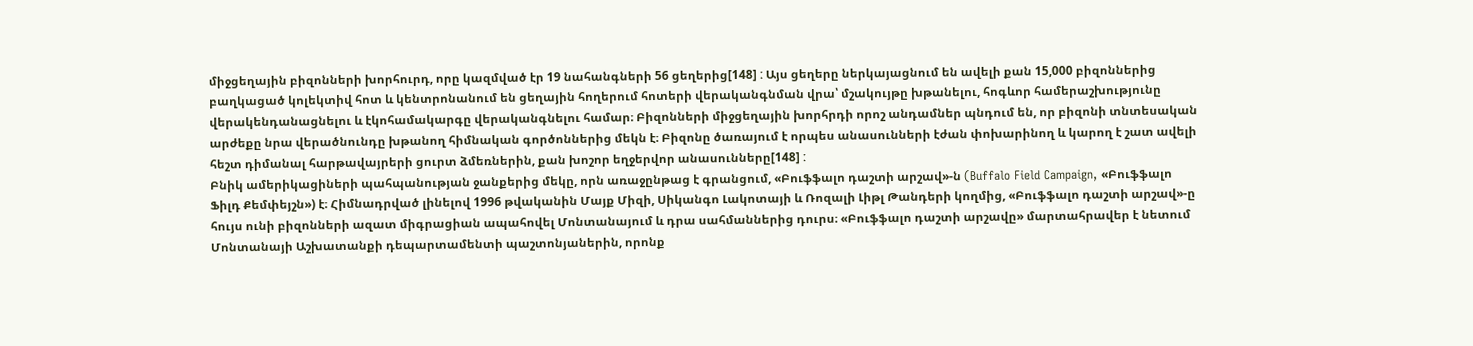միջցեղային բիզոնների խորհուրդ, որը կազմված էր 19 նահանգների 56 ցեղերից[148] ː Այս ցեղերը ներկայացնում են ավելի քան 15,000 բիզոններից բաղկացած կոլեկտիվ հոտ և կենտրոնանում են ցեղային հողերում հոտերի վերականգնման վրա՝ մշակույթը խթանելու, հոգևոր համերաշխությունը վերակենդանացնելու և էկոհամակարգը վերականգնելու համար։ Բիզոնների միջցեղային խորհրդի որոշ անդամներ պնդում են, որ բիզոնի տնտեսական արժեքը նրա վերածնունդը խթանող հիմնական գործոններից մեկն է։ Բիզոնը ծառայում է որպես անասունների էժան փոխարինող և կարող է շատ ավելի հեշտ դիմանալ հարթավայրերի ցուրտ ձմեռներին, քան խոշոր եղջերվոր անասունները[148] ː
Բնիկ ամերիկացիների պահպանության ջանքերից մեկը, որն առաջընթաց է գրանցում, «Բուֆֆալո դաշտի արշավ»-ն (Buffalo Field Campaign, «Բուֆֆալո Ֆիլդ Քեմփեյշն») է։ Հիմնադրված լինելով 1996 թվականին Մայք Միզի, Սիկանգո Լակոտայի և Ռոզալի Լիթլ Թանդերի կողմից, «Բուֆֆալո դաշտի արշավ»-ը հույս ունի բիզոնների ազատ միգրացիան ապահովել Մոնտանայում և դրա սահմաններից դուրս։ «Բուֆֆալո դաշտի արշավը» մարտահրավեր է նետում Մոնտանայի Աշխատանքի դեպարտամենտի պաշտոնյաներին, որոնք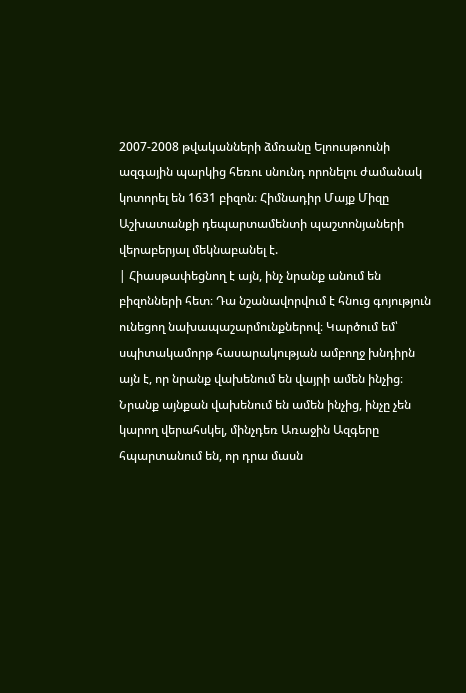2007-2008 թվականների ձմռանը Ելոուսթոունի ազգային պարկից հեռու սնունդ որոնելու ժամանակ կոտորել են 1631 բիզոն։ Հիմնադիր Մայք Միզը Աշխատանքի դեպարտամենտի պաշտոնյաների վերաբերյալ մեկնաբանել է.
| Հիասթափեցնող է այն, ինչ նրանք անում են բիզոնների հետ։ Դա նշանավորվում է հնուց գոյություն ունեցող նախապաշարմունքներով։ Կարծում եմ՝ սպիտակամորթ հասարակության ամբողջ խնդիրն այն է, որ նրանք վախենում են վայրի ամեն ինչից։ Նրանք այնքան վախենում են ամեն ինչից, ինչը չեն կարող վերահսկել, մինչդեռ Առաջին Ազգերը հպարտանում են, որ դրա մասն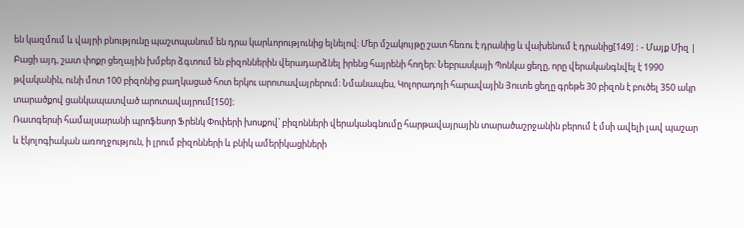են կազմում և վայրի բնությունը պաշտպանում են դրա կարևորությունից ելնելով։ Մեր մշակույթը շատ հեռու է դրանից և վախենում է դրանից[149] ː - Մայք Միզ |
Բացի այդ, շատ փոքր ցեղային խմբեր ձգտում են բիզոններին վերադարձնել իրենց հայրենի հողեր։ Նեբրասկայի Պոնկա ցեղը, որը վերականգնվել է 1990 թվականին, ունի մոտ 100 բիզոնից բաղկացած հոտ երկու արոտավայրերում։ Նմանապես, Կոլորադոյի հարավային Յուտե ցեղը գրեթե 30 բիզոն է բուծել 350 ակր տարածքով ցանկապատված արոտավայրում[150]։
Ռատգերսի համալսարանի պրոֆեսոր Ֆրենկ Փոփերի խոսքով՝ բիզոնների վերականգնումը հարթավայրային տարածաշրջանին բերում է մսի ավելի լավ պաշար և էկոլոգիական առողջություն, ի լրում բիզոնների և բնիկ ամերիկացիների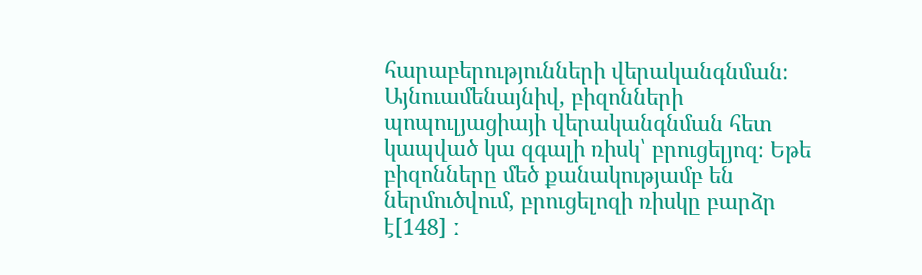հարաբերությունների վերականգնման։ Այնուամենայնիվ, բիզոնների պոպուլյացիայի վերականգնման հետ կապված կա զգալի ռիսկ՝ բրուցելյոզ։ Եթե բիզոնները մեծ քանակությամբ են ներմուծվում, բրուցելոզի ռիսկը բարձր է[148] ː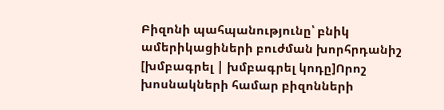Բիզոնի պահպանությունը՝ բնիկ ամերիկացիների բուժման խորհրդանիշ
[խմբագրել | խմբագրել կոդը]Որոշ խոսնակների համար բիզոնների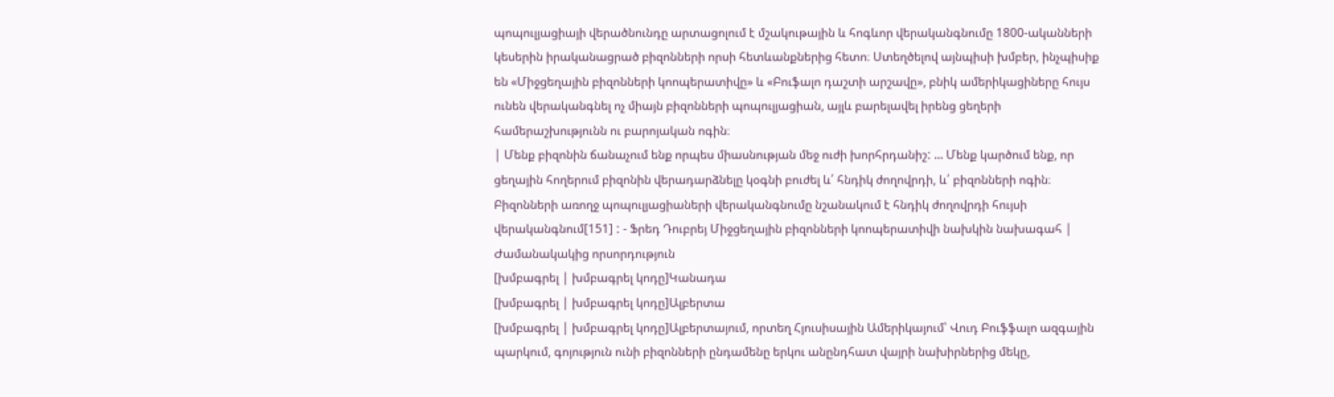պոպուլյացիայի վերածնունդը արտացոլում է մշակութային և հոգևոր վերականգնումը 1800-ականների կեսերին իրականացրած բիզոնների որսի հետևանքներից հետո։ Ստեղծելով այնպիսի խմբեր, ինչպիսիք են «Միջցեղային բիզոնների կոոպերատիվը» և «Բուֆալո դաշտի արշավը», բնիկ ամերիկացիները հույս ունեն վերականգնել ոչ միայն բիզոնների պոպուլյացիան, այլև բարելավել իրենց ցեղերի համերաշխությունն ու բարոյական ոգին։
| Մենք բիզոնին ճանաչում ենք որպես միասնության մեջ ուժի խորհրդանիշː ... Մենք կարծում ենք, որ ցեղային հողերում բիզոնին վերադարձնելը կօգնի բուժել և՛ հնդիկ ժողովրդի, և՛ բիզոնների ոգին։ Բիզոնների առողջ պոպուլյացիաների վերականգնումը նշանակում է հնդիկ ժողովրդի հույսի վերականգնում[151] ː - Ֆրեդ Դուբրեյ Միջցեղային բիզոնների կոոպերատիվի նախկին նախագահ |
Ժամանակակից որսորդություն
[խմբագրել | խմբագրել կոդը]Կանադա
[խմբագրել | խմբագրել կոդը]Ալբերտա
[խմբագրել | խմբագրել կոդը]Ալբերտայում, որտեղ Հյուսիսային Ամերիկայում՝ Վուդ Բուֆֆալո ազգային պարկում, գոյություն ունի բիզոնների ընդամենը երկու անընդհատ վայրի նախիրներից մեկը,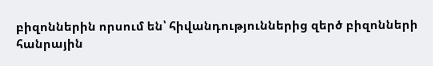բիզոններին որսում են՝ հիվանդություններից զերծ բիզոնների հանրային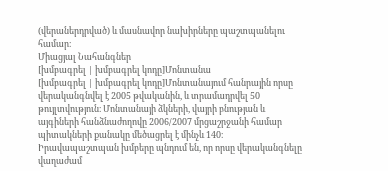(վերաներդրված) և մասնավոր նախիրները պաշտպանելու համար։
Միացյալ Նահանգներ
[խմբագրել | խմբագրել կոդը]Մոնտանա
[խմբագրել | խմբագրել կոդը]Մոնտանայում հանրային որսը վերականգնվել է 2005 թվականին, և տրամադրվել 50 թույլտվություն։ Մոնտանայի ձկների, վայրի բնության և այգիների հանձնաժողովը 2006/2007 մրցաշրջանի համար պիտակների քանակը մեծացրել է մինչև 140։ Իրավապաշտպան խմբերը պնդում են, որ որսը վերականգնելը վաղաժամ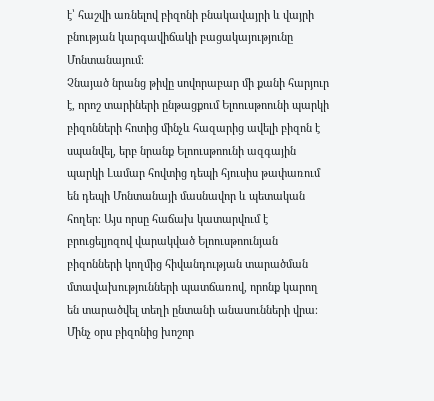է՝ հաշվի առնելով բիզոնի բնակավայրի և վայրի բնության կարգավիճակի բացակայությունը Մոնտանայում։
Չնայած նրանց թիվը սովորաբար մի քանի հարյուր է, որոշ տարիների ընթացքում Ելոուսթոունի պարկի բիզոնների հոտից մինչև հազարից ավելի բիզոն է սպանվել, երբ նրանք Ելոուսթոունի ազգային պարկի Լամար հովտից դեպի հյուսիս թափառում են դեպի Մոնտանայի մասնավոր և պետական հողեր։ Այս որսը հաճախ կատարվում է բրուցելյոզով վարակված Ելոուսթոունյան բիզոնների կողմից հիվանդության տարածման մտավախությունների պատճառով, որոնք կարող են տարածվել տեղի ընտանի անասունների վրա։ Մինչ օրս բիզոնից խոշոր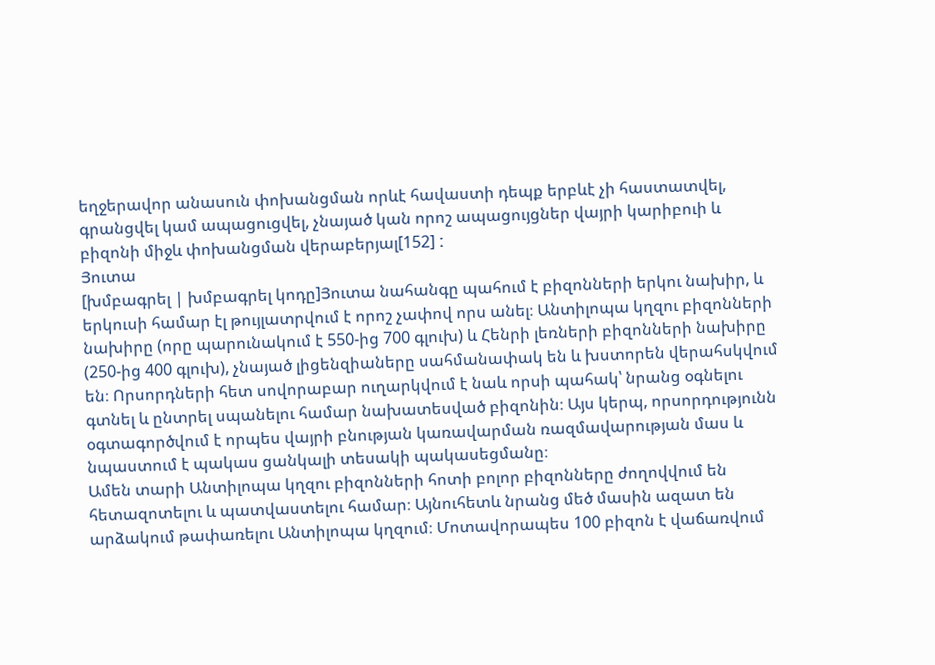եղջերավոր անասուն փոխանցման որևէ հավաստի դեպք երբևէ չի հաստատվել, գրանցվել կամ ապացուցվել, չնայած կան որոշ ապացույցներ վայրի կարիբուի և բիզոնի միջև փոխանցման վերաբերյալ[152] ː
Յուտա
[խմբագրել | խմբագրել կոդը]Յուտա նահանգը պահում է բիզոնների երկու նախիր, և երկուսի համար էլ թույլատրվում է որոշ չափով որս անել։ Անտիլոպա կղզու բիզոնների նախիրը (որը պարունակում է 550-ից 700 գլուխ) և Հենրի լեռների բիզոնների նախիրը (250-ից 400 գլուխ), չնայած լիցենզիաները սահմանափակ են և խստորեն վերահսկվում են։ Որսորդների հետ սովորաբար ուղարկվում է նաև որսի պահակ՝ նրանց օգնելու գտնել և ընտրել սպանելու համար նախատեսված բիզոնին։ Այս կերպ, որսորդությունն օգտագործվում է որպես վայրի բնության կառավարման ռազմավարության մաս և նպաստում է պակաս ցանկալի տեսակի պակասեցմանը։
Ամեն տարի Անտիլոպա կղզու բիզոնների հոտի բոլոր բիզոնները ժողովվում են հետազոտելու և պատվաստելու համար։ Այնուհետև նրանց մեծ մասին ազատ են արձակում թափառելու Անտիլոպա կղզում։ Մոտավորապես 100 բիզոն է վաճառվում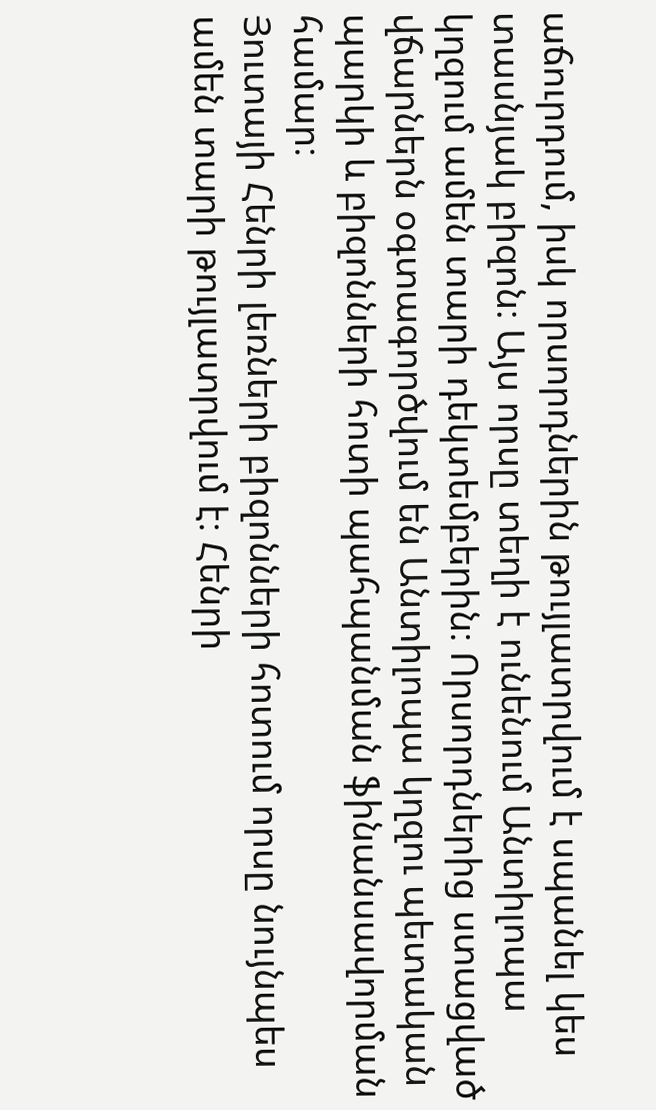աճուրդում, իսկ որսորդներին թույլատրվում է սպանել կես տասնյակ բիզոն։ Այս որսը տեղի է ունենում Անտիլոպա կղզում ամեն տարի դեկտեմբերին։ Որսորդներից ստացված վճարներն օգտագործվում են Անտիլոպա կղզու պետական պարկի և բիզոնների հոտի պահպանման ֆինանսավորման համար։
Յուտայի Հենրի լեռների բիզոնների հոտում որսը նույնպես ամեն տարի թույլատրվում է։ Հենրի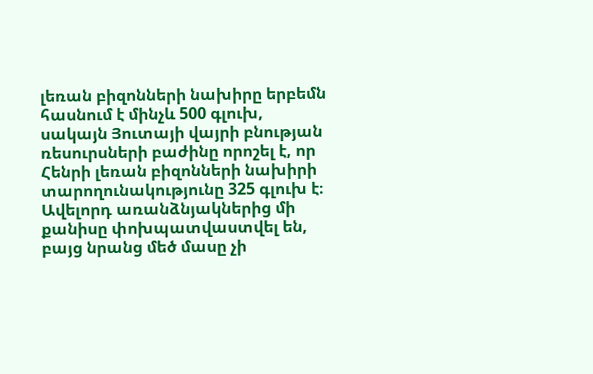լեռան բիզոնների նախիրը երբեմն հասնում է մինչև 500 գլուխ, սակայն Յուտայի վայրի բնության ռեսուրսների բաժինը որոշել է, որ Հենրի լեռան բիզոնների նախիրի տարողունակությունը 325 գլուխ է։ Ավելորդ առանձնյակներից մի քանիսը փոխպատվաստվել են, բայց նրանց մեծ մասը չի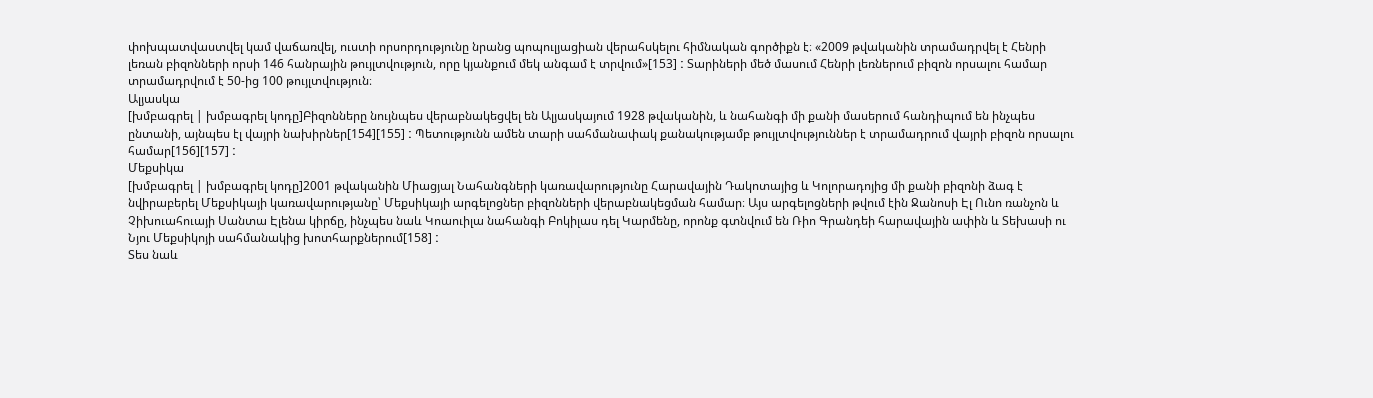փոխպատվաստվել կամ վաճառվել, ուստի որսորդությունը նրանց պոպուլյացիան վերահսկելու հիմնական գործիքն է։ «2009 թվականին տրամադրվել է Հենրի լեռան բիզոնների որսի 146 հանրային թույլտվություն, որը կյանքում մեկ անգամ է տրվում»[153] ː Տարիների մեծ մասում Հենրի լեռներում բիզոն որսալու համար տրամադրվում է 50-ից 100 թույլտվություն։
Ալյասկա
[խմբագրել | խմբագրել կոդը]Բիզոնները նույնպես վերաբնակեցվել են Ալյասկայում 1928 թվականին, և նահանգի մի քանի մասերում հանդիպում են ինչպես ընտանի, այնպես էլ վայրի նախիրներ[154][155] ː Պետությունն ամեն տարի սահմանափակ քանակությամբ թույլտվություններ է տրամադրում վայրի բիզոն որսալու համար[156][157] ː
Մեքսիկա
[խմբագրել | խմբագրել կոդը]2001 թվականին Միացյալ Նահանգների կառավարությունը Հարավային Դակոտայից և Կոլորադոյից մի քանի բիզոնի ձագ է նվիրաբերել Մեքսիկայի կառավարությանը՝ Մեքսիկայի արգելոցներ բիզոնների վերաբնակեցման համար։ Այս արգելոցների թվում էին Ջանոսի Էլ Ունո ռանչոն և Չիխուահուայի Սանտա Էլենա կիրճը, ինչպես նաև Կոաուիլա նահանգի Բոկիլաս դել Կարմենը, որոնք գտնվում են Ռիո Գրանդեի հարավային ափին և Տեխասի ու Նյու Մեքսիկոյի սահմանակից խոտհարքներում[158] ː
Տես նաև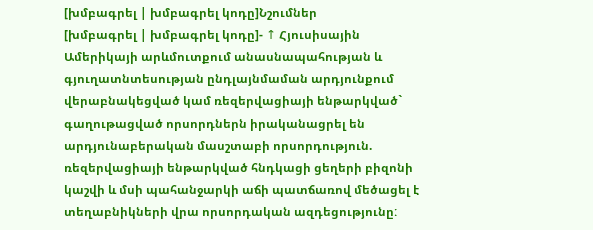[խմբագրել | խմբագրել կոդը]Նշումներ
[խմբագրել | խմբագրել կոդը]- ↑ Հյուսիսային Ամերիկայի արևմուտքում անասնապահության և գյուղատնտեսության ընդլայնմաման արդյունքում վերաբնակեցված կամ ռեզերվացիայի ենթարկված` գաղութացված որսորդներն իրականացրել են արդյունաբերական մասշտաբի որսորդություն. ռեզերվացիայի ենթարկված հնդկացի ցեղերի բիզոնի կաշվի և մսի պահանջարկի աճի պատճառով մեծացել է տեղաբնիկների վրա որսորդական ազդեցությունըː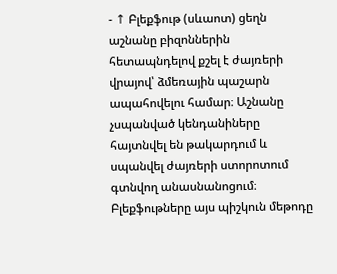- ↑ Բլեքֆութ (սևաոտ) ցեղն աշնանը բիզոններին հետապնդելով քշել է ժայռերի վրայով՝ ձմեռային պաշարն ապահովելու համար։ Աշնանը չսպանված կենդանիները հայտնվել են թակարդում և սպանվել ժայռերի ստորոտում գտնվող անասնանոցում։ Բլեքֆութները այս պիշկուն մեթոդը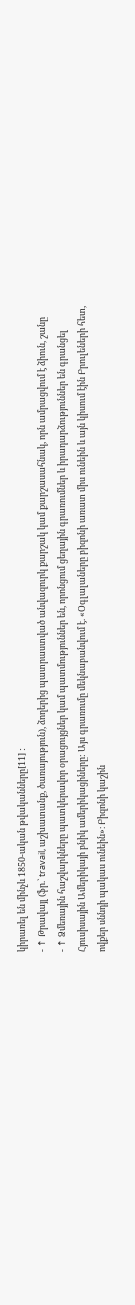կիրառել են մինչև 1850-ական թվականները[11] ː
- ↑ Թրավայլ (ֆր.` travail, աշխատանք, ծառայություն), ձողերից պատրաստված անվազուրկ քարշակ կամ քարշասահնակ, որն ամրացվում է ձիուն, շանը
- ↑ Ձմեռային հաշվարկները պատկերավոր օրացույցներ կամ պատմություններ են, որոնցում ցեղային գրառումներ և իրադարձություններ են գրանցել Հյուսիսային Ամերիկայի բնիկ ամերիկացիները: Այս գրառումը մեկնաբանվում է. «Օգլալաները բիզոնի առատ միս ունեին և այն կիսում էին Բրուլեների հետ, ովքեր սննդի պակաս ունեին»։ Բիզոնի կաշին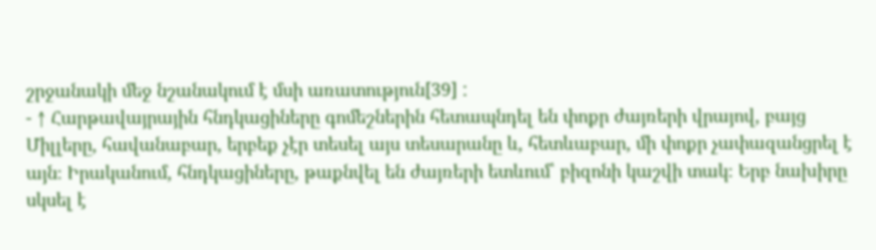շրջանակի մեջ նշանակում է մսի առատություն[39] ː
- ↑ Հարթավայրային հնդկացիները գոմեշներին հետապնդել են փոքր ժայռերի վրայով, բայց Միլլերը, հավանաբար, երբեք չէր տեսել այս տեսարանը և, հետևաբար, մի փոքր չափազանցրել է այն։ Իրականում, հնդկացիները, թաքնվել են ժայռերի ետևում՝ բիզոնի կաշվի տակ։ Երբ նախիրը սկսել է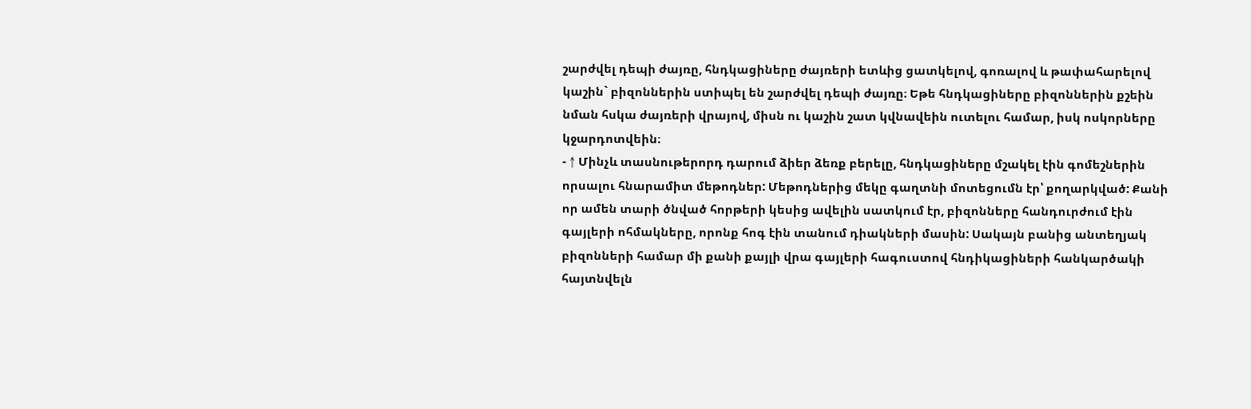շարժվել դեպի ժայռը, հնդկացիները ժայռերի ետևից ցատկելով, գոռալով և թափահարելով կաշին` բիզոններին ստիպել են շարժվել դեպի ժայռը։ Եթե հնդկացիները բիզոններին քշեին նման հսկա ժայռերի վրայով, միսն ու կաշին շատ կվնավեին ուտելու համար, իսկ ոսկորները կջարդոտվեին։
- ↑ Մինչև տասնութերորդ դարում ձիեր ձեռք բերելը, հնդկացիները մշակել էին գոմեշներին որսալու հնարամիտ մեթոդներ: Մեթոդներից մեկը գաղտնի մոտեցումն էր՝ քողարկված: Քանի որ ամեն տարի ծնված հորթերի կեսից ավելին սատկում էր, բիզոնները հանդուրժում էին գայլերի ոհմակները, որոնք հոգ էին տանում դիակների մասին: Սակայն բանից անտեղյակ բիզոնների համար մի քանի քայլի վրա գայլերի հագուստով հնդիկացիների հանկարծակի հայտնվելն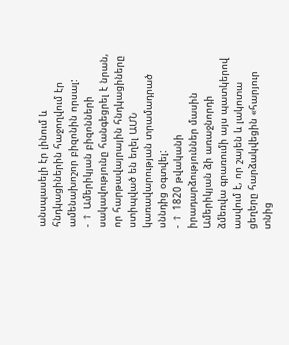անսպասելի էր լինում և հնդկացիներին հաջողվում էր ամենախոշոր բիզոնին որսալ:
- ↑ Ամերիկյան բիզոնների սակավությունը հանգեցրել է նրան, որ հարթավայրային հնդկացիները ստիպված են եղել ԱՄՆ կառավարության տրամադրած սննդից օգտվելː
- ↑ 1820 թվականի իրադարձություններ մասին Ամերիկյան ձի առաջնորդի ձմեռվա գրառումի այս պատկերով ասվում է, որ շայեն և լակոտա ցեղերը հարձակվեցին «հարյուր տնից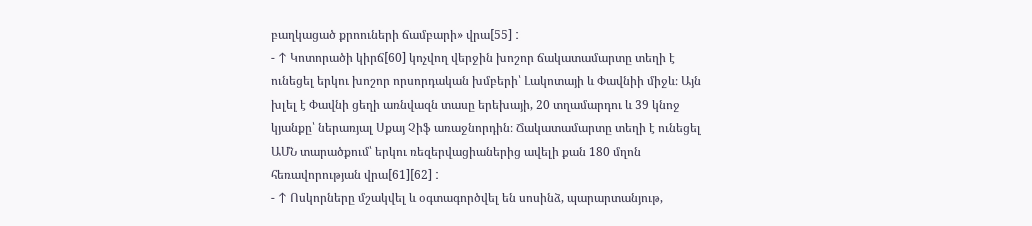բաղկացած քրոուների ճամբարի» վրա[55] ː
- ↑ Կոտորածի կիրճ[60] կոչվող վերջին խոշոր ճակատամարտը տեղի է ունեցել երկու խոշոր որսորդական խմբերի՝ Լակոտայի և Փավնիի միջև։ Այն խլել է Փավնի ցեղի առնվազն տասը երեխայի, 20 տղամարդու և 39 կնոջ կյանքը՝ ներառյալ Սքայ Չիֆ առաջնորդին։ Ճակատամարտը տեղի է ունեցել ԱՄՆ տարածքում՝ երկու ռեզերվացիաներից ավելի քան 180 մղոն հեռավորության վրա[61][62] ː
- ↑ Ոսկորները մշակվել և օգտագործվել են սոսինձ, պարարտանյութ,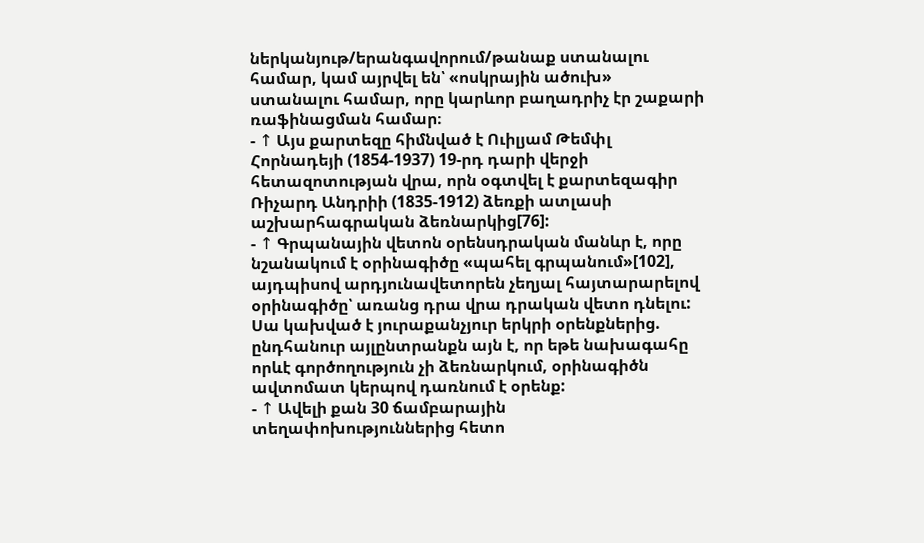ներկանյութ/երանգավորում/թանաք ստանալու համար, կամ այրվել են՝ «ոսկրային ածուխ» ստանալու համար, որը կարևոր բաղադրիչ էր շաքարի ռաֆինացման համար։
- ↑ Այս քարտեզը հիմնված է Ուիլյամ Թեմփլ Հորնադեյի (1854-1937) 19-րդ դարի վերջի հետազոտության վրա, որն օգտվել է քարտեզագիր Ռիչարդ Անդրիի (1835-1912) ձեռքի ատլասի աշխարհագրական ձեռնարկից[76]:
- ↑ Գրպանային վետոն օրենսդրական մանևր է, որը նշանակում է օրինագիծը «պահել գրպանում»[102], այդպիսով արդյունավետորեն չեղյալ հայտարարելով օրինագիծը՝ առանց դրա վրա դրական վետո դնելու: Սա կախված է յուրաքանչյուր երկրի օրենքներից. ընդհանուր այլընտրանքն այն է, որ եթե նախագահը որևէ գործողություն չի ձեռնարկում, օրինագիծն ավտոմատ կերպով դառնում է օրենք:
- ↑ Ավելի քան 30 ճամբարային տեղափոխություններից հետո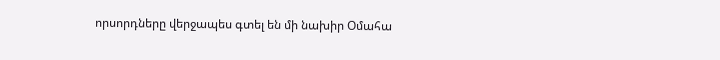որսորդները վերջապես գտել են մի նախիր Օմահա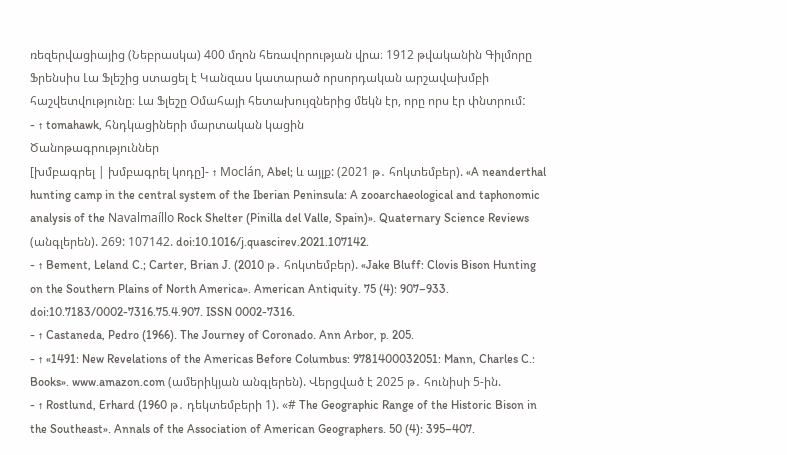ռեզերվացիայից (Նեբրասկա) 400 մղոն հեռավորության վրա։ 1912 թվականին Գիլմորը Ֆրենսիս Լա Ֆլեշից ստացել է Կանզաս կատարած որսորդական արշավախմբի հաշվետվությունը։ Լա Ֆլեշը Օմահայի հետախույզներից մեկն էր, որը որս էր փնտրումː
- ↑ tomahawk, հնդկացիների մարտական կացին
Ծանոթագրություններ
[խմբագրել | խմբագրել կոդը]- ↑ Moclán, Abel; և այլք: (2021 թ․ հոկտեմբեր). «A neanderthal hunting camp in the central system of the Iberian Peninsula: A zooarchaeological and taphonomic analysis of the Navalmaíllo Rock Shelter (Pinilla del Valle, Spain)». Quaternary Science Reviews (անգլերեն). 269: 107142. doi:10.1016/j.quascirev.2021.107142.
- ↑ Bement, Leland C.; Carter, Brian J. (2010 թ․ հոկտեմբեր). «Jake Bluff: Clovis Bison Hunting on the Southern Plains of North America». American Antiquity. 75 (4): 907–933. doi:10.7183/0002-7316.75.4.907. ISSN 0002-7316.
- ↑ Castaneda, Pedro (1966). The Journey of Coronado. Ann Arbor, p. 205.
- ↑ «1491: New Revelations of the Americas Before Columbus: 9781400032051: Mann, Charles C.: Books». www.amazon.com (ամերիկյան անգլերեն). Վերցված է 2025 թ․ հունիսի 5-ին.
- ↑ Rostlund, Erhard (1960 թ․ դեկտեմբերի 1). «# The Geographic Range of the Historic Bison in the Southeast». Annals of the Association of American Geographers. 50 (4): 395–407.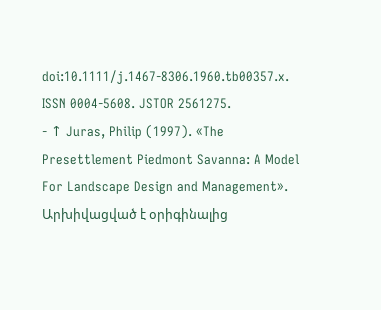doi:10.1111/j.1467-8306.1960.tb00357.x. ISSN 0004-5608. JSTOR 2561275.
- ↑ Juras, Philip (1997). «The Presettlement Piedmont Savanna: A Model For Landscape Design and Management». Արխիվացված է օրիգինալից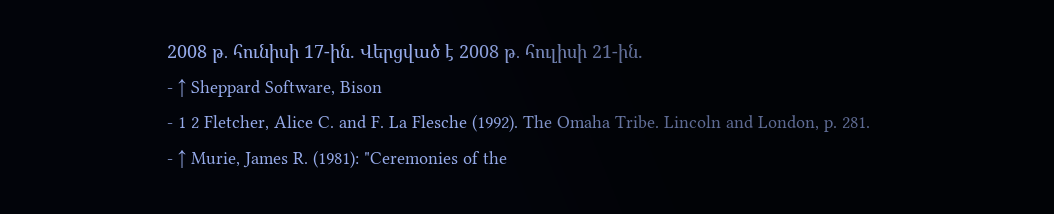2008 թ․ հունիսի 17-ին. Վերցված է 2008 թ․ հուլիսի 21-ին.
- ↑ Sheppard Software, Bison
- 1 2 Fletcher, Alice C. and F. La Flesche (1992). The Omaha Tribe. Lincoln and London, p. 281.
- ↑ Murie, James R. (1981): "Ceremonies of the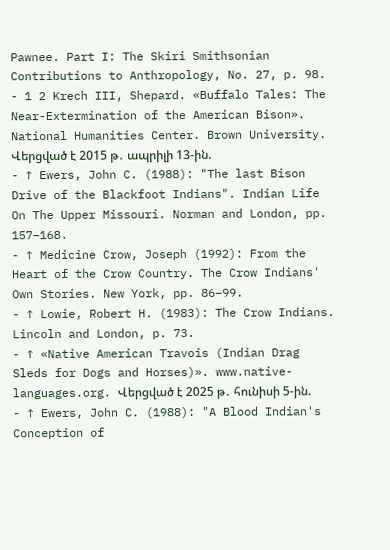Pawnee. Part I: The Skiri Smithsonian Contributions to Anthropology, No. 27, p. 98.
- 1 2 Krech III, Shepard. «Buffalo Tales: The Near-Extermination of the American Bison». National Humanities Center. Brown University. Վերցված է 2015 թ․ ապրիլի 13-ին.
- ↑ Ewers, John C. (1988): "The last Bison Drive of the Blackfoot Indians". Indian Life On The Upper Missouri. Norman and London, pp. 157–168.
- ↑ Medicine Crow, Joseph (1992): From the Heart of the Crow Country. The Crow Indians' Own Stories. New York, pp. 86–99.
- ↑ Lowie, Robert H. (1983): The Crow Indians. Lincoln and London, p. 73.
- ↑ «Native American Travois (Indian Drag Sleds for Dogs and Horses)». www.native-languages.org. Վերցված է 2025 թ․ հունիսի 5-ին.
- ↑ Ewers, John C. (1988): "A Blood Indian's Conception of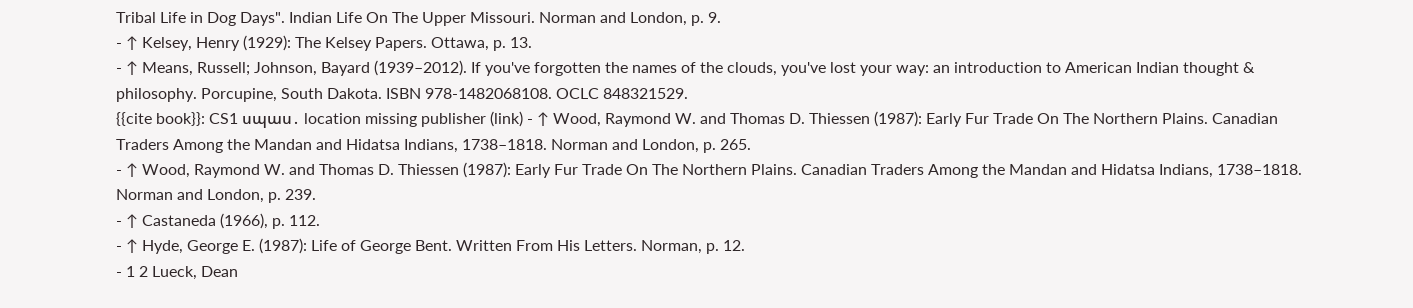Tribal Life in Dog Days". Indian Life On The Upper Missouri. Norman and London, p. 9.
- ↑ Kelsey, Henry (1929): The Kelsey Papers. Ottawa, p. 13.
- ↑ Means, Russell; Johnson, Bayard (1939–2012). If you've forgotten the names of the clouds, you've lost your way: an introduction to American Indian thought & philosophy. Porcupine, South Dakota. ISBN 978-1482068108. OCLC 848321529.
{{cite book}}: CS1 սպաս․ location missing publisher (link) - ↑ Wood, Raymond W. and Thomas D. Thiessen (1987): Early Fur Trade On The Northern Plains. Canadian Traders Among the Mandan and Hidatsa Indians, 1738–1818. Norman and London, p. 265.
- ↑ Wood, Raymond W. and Thomas D. Thiessen (1987): Early Fur Trade On The Northern Plains. Canadian Traders Among the Mandan and Hidatsa Indians, 1738–1818. Norman and London, p. 239.
- ↑ Castaneda (1966), p. 112.
- ↑ Hyde, George E. (1987): Life of George Bent. Written From His Letters. Norman, p. 12.
- 1 2 Lueck, Dean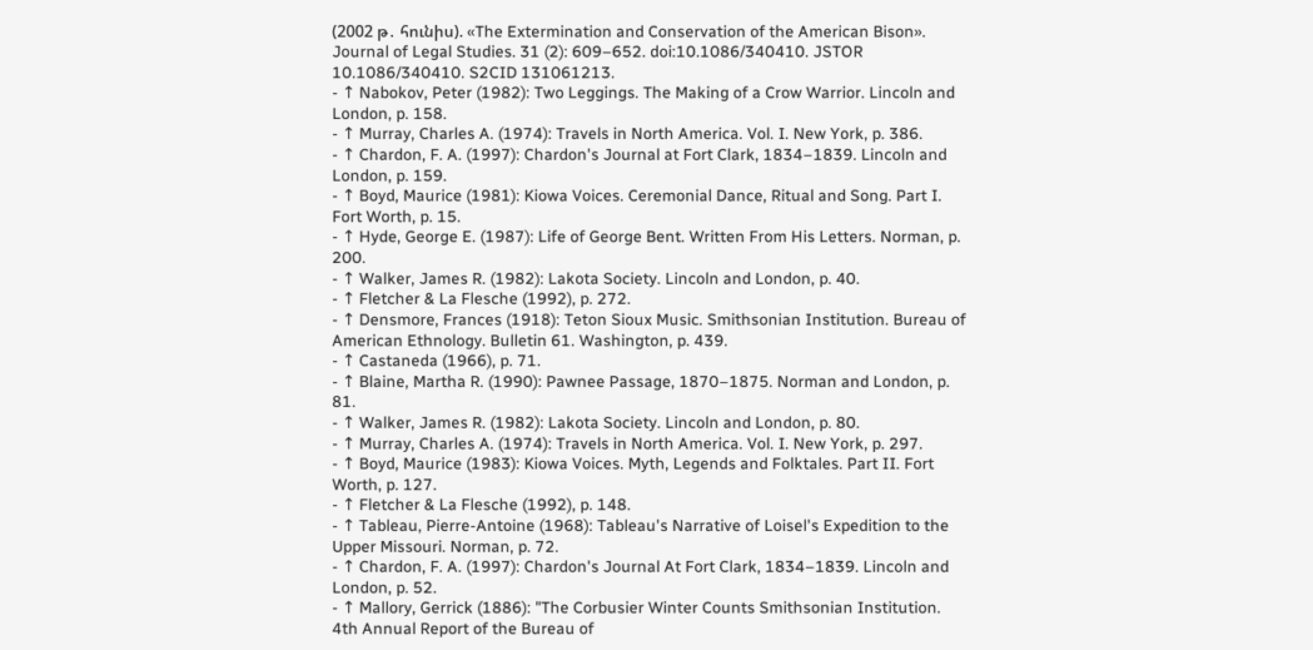(2002 թ․ հունիս). «The Extermination and Conservation of the American Bison». Journal of Legal Studies. 31 (2): 609–652. doi:10.1086/340410. JSTOR 10.1086/340410. S2CID 131061213.
- ↑ Nabokov, Peter (1982): Two Leggings. The Making of a Crow Warrior. Lincoln and London, p. 158.
- ↑ Murray, Charles A. (1974): Travels in North America. Vol. I. New York, p. 386.
- ↑ Chardon, F. A. (1997): Chardon's Journal at Fort Clark, 1834–1839. Lincoln and London, p. 159.
- ↑ Boyd, Maurice (1981): Kiowa Voices. Ceremonial Dance, Ritual and Song. Part I. Fort Worth, p. 15.
- ↑ Hyde, George E. (1987): Life of George Bent. Written From His Letters. Norman, p. 200.
- ↑ Walker, James R. (1982): Lakota Society. Lincoln and London, p. 40.
- ↑ Fletcher & La Flesche (1992), p. 272.
- ↑ Densmore, Frances (1918): Teton Sioux Music. Smithsonian Institution. Bureau of American Ethnology. Bulletin 61. Washington, p. 439.
- ↑ Castaneda (1966), p. 71.
- ↑ Blaine, Martha R. (1990): Pawnee Passage, 1870–1875. Norman and London, p. 81.
- ↑ Walker, James R. (1982): Lakota Society. Lincoln and London, p. 80.
- ↑ Murray, Charles A. (1974): Travels in North America. Vol. I. New York, p. 297.
- ↑ Boyd, Maurice (1983): Kiowa Voices. Myth, Legends and Folktales. Part II. Fort Worth, p. 127.
- ↑ Fletcher & La Flesche (1992), p. 148.
- ↑ Tableau, Pierre-Antoine (1968): Tableau's Narrative of Loisel's Expedition to the Upper Missouri. Norman, p. 72.
- ↑ Chardon, F. A. (1997): Chardon's Journal At Fort Clark, 1834–1839. Lincoln and London, p. 52.
- ↑ Mallory, Gerrick (1886): "The Corbusier Winter Counts Smithsonian Institution. 4th Annual Report of the Bureau of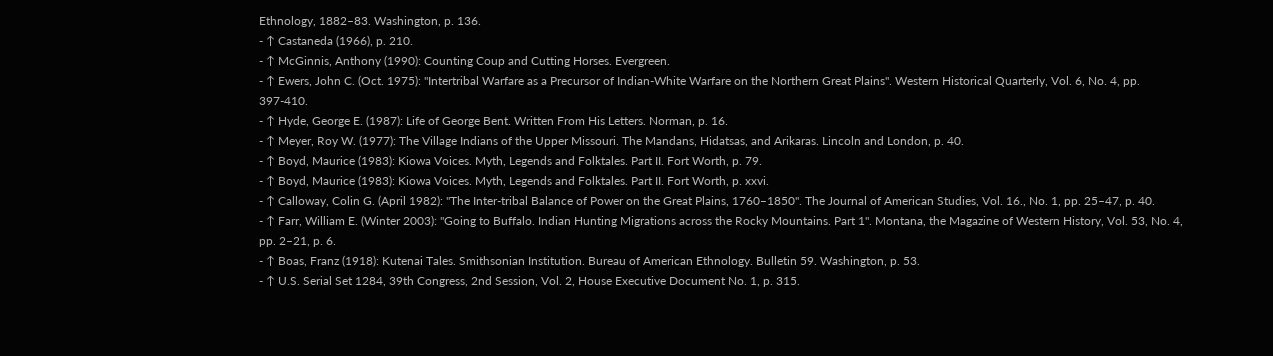Ethnology, 1882–83. Washington, p. 136.
- ↑ Castaneda (1966), p. 210.
- ↑ McGinnis, Anthony (1990): Counting Coup and Cutting Horses. Evergreen.
- ↑ Ewers, John C. (Oct. 1975): "Intertribal Warfare as a Precursor of Indian-White Warfare on the Northern Great Plains". Western Historical Quarterly, Vol. 6, No. 4, pp. 397-410.
- ↑ Hyde, George E. (1987): Life of George Bent. Written From His Letters. Norman, p. 16.
- ↑ Meyer, Roy W. (1977): The Village Indians of the Upper Missouri. The Mandans, Hidatsas, and Arikaras. Lincoln and London, p. 40.
- ↑ Boyd, Maurice (1983): Kiowa Voices. Myth, Legends and Folktales. Part II. Fort Worth, p. 79.
- ↑ Boyd, Maurice (1983): Kiowa Voices. Myth, Legends and Folktales. Part II. Fort Worth, p. xxvi.
- ↑ Calloway, Colin G. (April 1982): "The Inter-tribal Balance of Power on the Great Plains, 1760–1850". The Journal of American Studies, Vol. 16., No. 1, pp. 25–47, p. 40.
- ↑ Farr, William E. (Winter 2003): "Going to Buffalo. Indian Hunting Migrations across the Rocky Mountains. Part 1". Montana, the Magazine of Western History, Vol. 53, No. 4, pp. 2–21, p. 6.
- ↑ Boas, Franz (1918): Kutenai Tales. Smithsonian Institution. Bureau of American Ethnology. Bulletin 59. Washington, p. 53.
- ↑ U.S. Serial Set 1284, 39th Congress, 2nd Session, Vol. 2, House Executive Document No. 1, p. 315.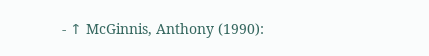- ↑ McGinnis, Anthony (1990):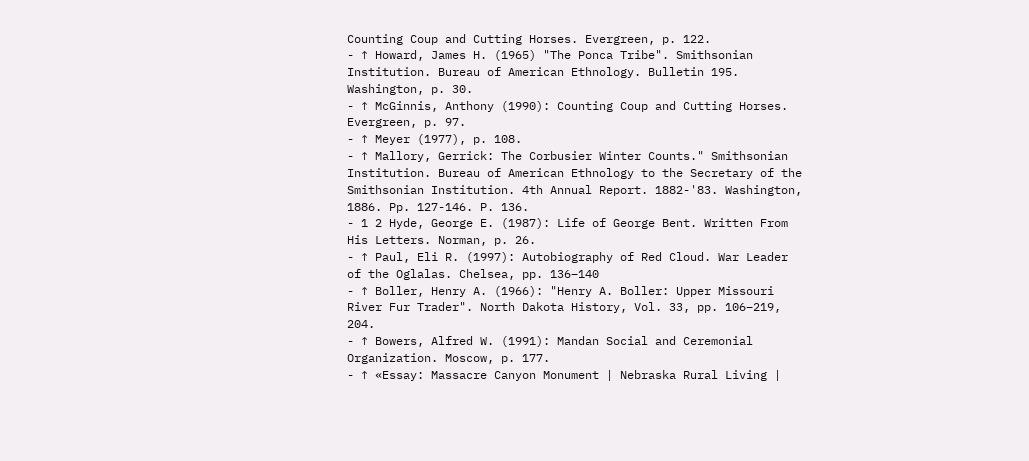Counting Coup and Cutting Horses. Evergreen, p. 122.
- ↑ Howard, James H. (1965) "The Ponca Tribe". Smithsonian Institution. Bureau of American Ethnology. Bulletin 195. Washington, p. 30.
- ↑ McGinnis, Anthony (1990): Counting Coup and Cutting Horses. Evergreen, p. 97.
- ↑ Meyer (1977), p. 108.
- ↑ Mallory, Gerrick: The Corbusier Winter Counts." Smithsonian Institution. Bureau of American Ethnology to the Secretary of the Smithsonian Institution. 4th Annual Report. 1882-'83. Washington, 1886. Pp. 127-146. P. 136.
- 1 2 Hyde, George E. (1987): Life of George Bent. Written From His Letters. Norman, p. 26.
- ↑ Paul, Eli R. (1997): Autobiography of Red Cloud. War Leader of the Oglalas. Chelsea, pp. 136–140
- ↑ Boller, Henry A. (1966): "Henry A. Boller: Upper Missouri River Fur Trader". North Dakota History, Vol. 33, pp. 106–219, 204.
- ↑ Bowers, Alfred W. (1991): Mandan Social and Ceremonial Organization. Moscow, p. 177.
- ↑ «Essay: Massacre Canyon Monument | Nebraska Rural Living |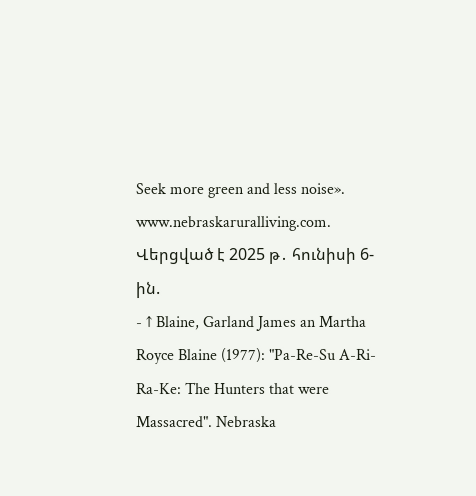Seek more green and less noise». www.nebraskaruralliving.com. Վերցված է 2025 թ․ հունիսի 6-ին.
- ↑ Blaine, Garland James an Martha Royce Blaine (1977): "Pa-Re-Su A-Ri-Ra-Ke: The Hunters that were Massacred". Nebraska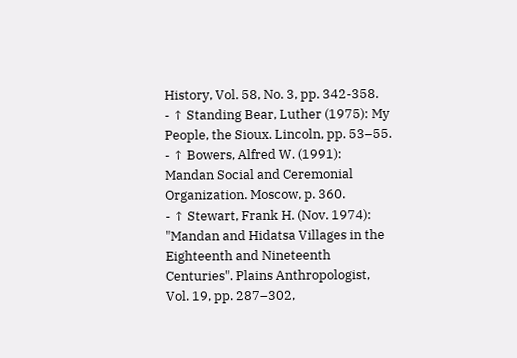History, Vol. 58, No. 3, pp. 342-358.
- ↑ Standing Bear, Luther (1975): My People, the Sioux. Lincoln, pp. 53–55.
- ↑ Bowers, Alfred W. (1991): Mandan Social and Ceremonial Organization. Moscow, p. 360.
- ↑ Stewart, Frank H. (Nov. 1974): "Mandan and Hidatsa Villages in the Eighteenth and Nineteenth Centuries". Plains Anthropologist, Vol. 19, pp. 287–302,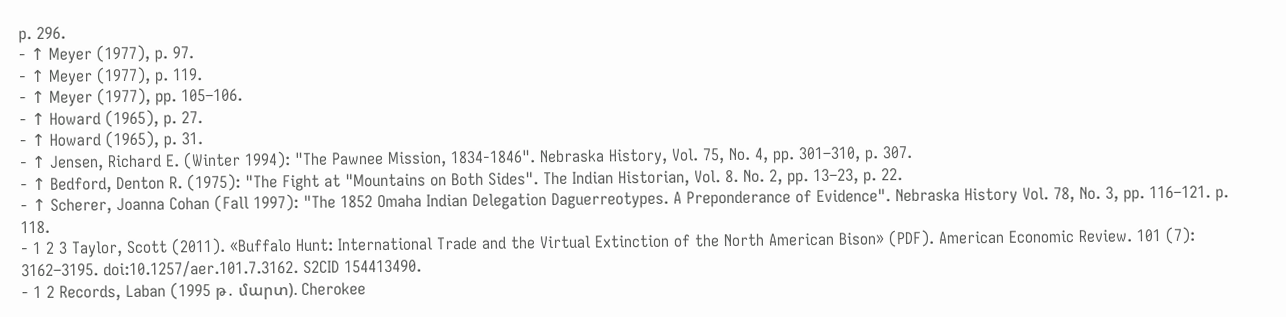p. 296.
- ↑ Meyer (1977), p. 97.
- ↑ Meyer (1977), p. 119.
- ↑ Meyer (1977), pp. 105–106.
- ↑ Howard (1965), p. 27.
- ↑ Howard (1965), p. 31.
- ↑ Jensen, Richard E. (Winter 1994): "The Pawnee Mission, 1834-1846". Nebraska History, Vol. 75, No. 4, pp. 301–310, p. 307.
- ↑ Bedford, Denton R. (1975): "The Fight at "Mountains on Both Sides". The Indian Historian, Vol. 8. No. 2, pp. 13–23, p. 22.
- ↑ Scherer, Joanna Cohan (Fall 1997): "The 1852 Omaha Indian Delegation Daguerreotypes. A Preponderance of Evidence". Nebraska History Vol. 78, No. 3, pp. 116–121. p. 118.
- 1 2 3 Taylor, Scott (2011). «Buffalo Hunt: International Trade and the Virtual Extinction of the North American Bison» (PDF). American Economic Review. 101 (7): 3162–3195. doi:10.1257/aer.101.7.3162. S2CID 154413490.
- 1 2 Records, Laban (1995 թ․ մարտ). Cherokee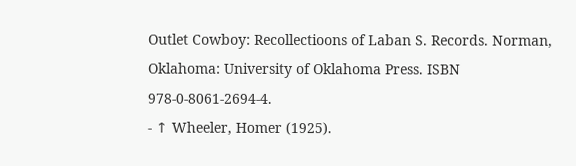Outlet Cowboy: Recollectioons of Laban S. Records. Norman, Oklahoma: University of Oklahoma Press. ISBN 978-0-8061-2694-4.
- ↑ Wheeler, Homer (1925).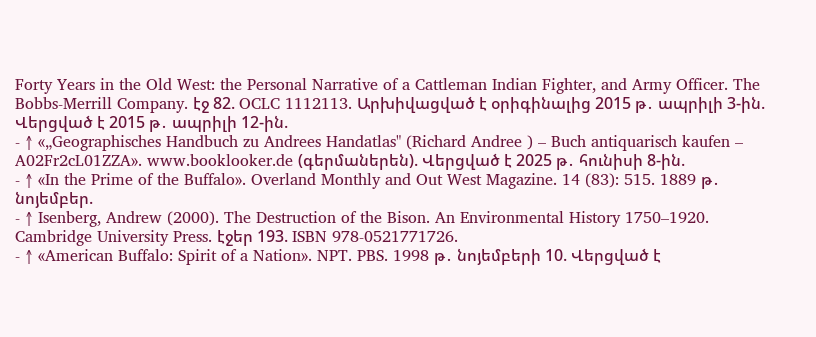Forty Years in the Old West: the Personal Narrative of a Cattleman Indian Fighter, and Army Officer. The Bobbs-Merrill Company. էջ 82. OCLC 1112113. Արխիվացված է օրիգինալից 2015 թ․ ապրիլի 3-ին. Վերցված է 2015 թ․ ապրիլի 12-ին.
- ↑ «„Geographisches Handbuch zu Andrees Handatlas" (Richard Andree ) – Buch antiquarisch kaufen – A02Fr2cL01ZZA». www.booklooker.de (գերմաներեն). Վերցված է 2025 թ․ հունիսի 8-ին.
- ↑ «In the Prime of the Buffalo». Overland Monthly and Out West Magazine. 14 (83): 515. 1889 թ․ նոյեմբեր.
- ↑ Isenberg, Andrew (2000). The Destruction of the Bison. An Environmental History 1750–1920. Cambridge University Press. էջեր 193. ISBN 978-0521771726.
- ↑ «American Buffalo: Spirit of a Nation». NPT. PBS. 1998 թ․ նոյեմբերի 10. Վերցված է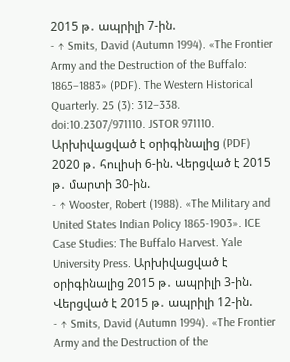2015 թ․ ապրիլի 7-ին.
- ↑ Smits, David (Autumn 1994). «The Frontier Army and the Destruction of the Buffalo: 1865–1883» (PDF). The Western Historical Quarterly. 25 (3): 312–338. doi:10.2307/971110. JSTOR 971110. Արխիվացված է օրիգինալից (PDF) 2020 թ․ հուլիսի 6-ին. Վերցված է 2015 թ․ մարտի 30-ին.
- ↑ Wooster, Robert (1988). «The Military and United States Indian Policy 1865-1903». ICE Case Studies: The Buffalo Harvest. Yale University Press. Արխիվացված է օրիգինալից 2015 թ․ ապրիլի 3-ին. Վերցված է 2015 թ․ ապրիլի 12-ին.
- ↑ Smits, David (Autumn 1994). «The Frontier Army and the Destruction of the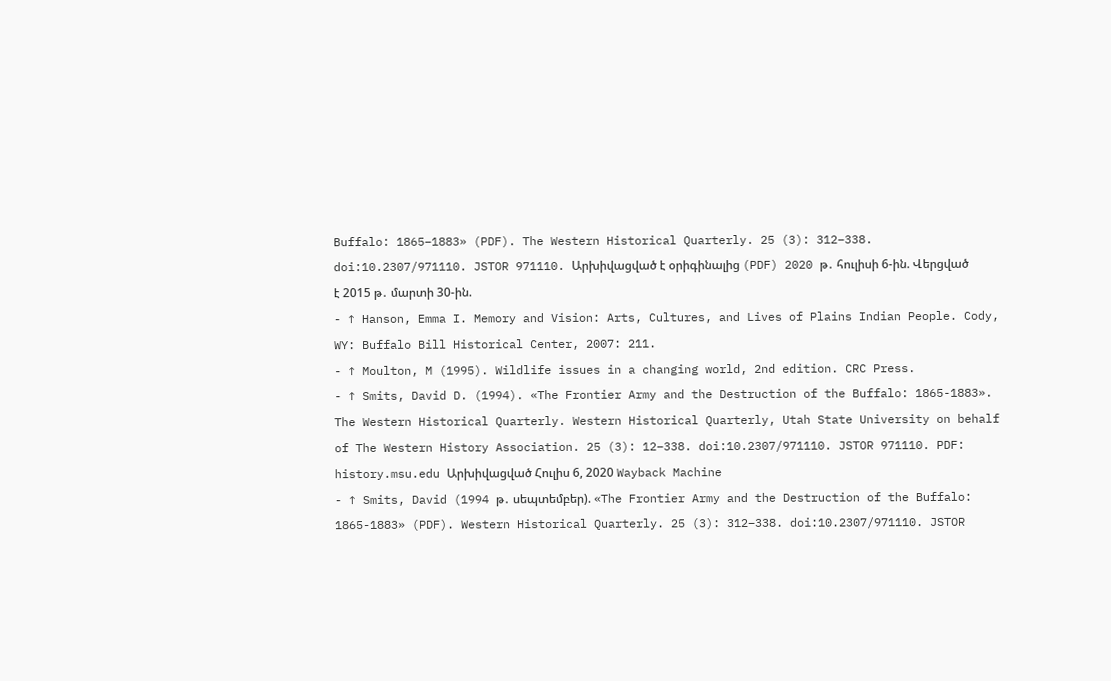Buffalo: 1865–1883» (PDF). The Western Historical Quarterly. 25 (3): 312–338. doi:10.2307/971110. JSTOR 971110. Արխիվացված է օրիգինալից (PDF) 2020 թ․ հուլիսի 6-ին. Վերցված է 2015 թ․ մարտի 30-ին.
- ↑ Hanson, Emma I. Memory and Vision: Arts, Cultures, and Lives of Plains Indian People. Cody, WY: Buffalo Bill Historical Center, 2007: 211.
- ↑ Moulton, M (1995). Wildlife issues in a changing world, 2nd edition. CRC Press.
- ↑ Smits, David D. (1994). «The Frontier Army and the Destruction of the Buffalo: 1865-1883». The Western Historical Quarterly. Western Historical Quarterly, Utah State University on behalf of The Western History Association. 25 (3): 12–338. doi:10.2307/971110. JSTOR 971110. PDF: history.msu.edu Արխիվացված Հուլիս 6, 2020 Wayback Machine
- ↑ Smits, David (1994 թ․ սեպտեմբեր). «The Frontier Army and the Destruction of the Buffalo: 1865-1883» (PDF). Western Historical Quarterly. 25 (3): 312–338. doi:10.2307/971110. JSTOR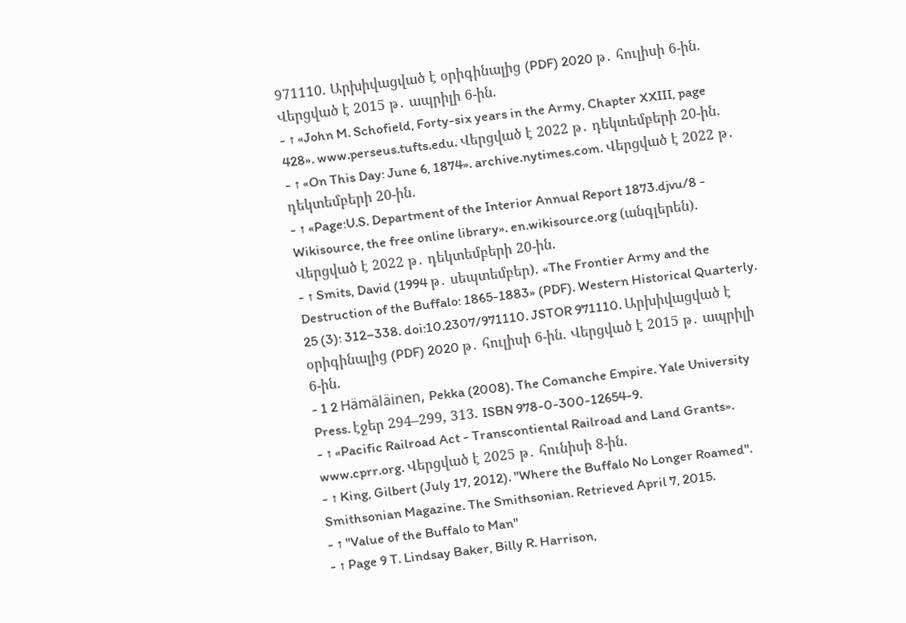971110. Արխիվացված է օրիգինալից (PDF) 2020 թ․ հուլիսի 6-ին. Վերցված է 2015 թ․ ապրիլի 6-ին.
- ↑ «John M. Schofield, Forty-six years in the Army, Chapter XXIII, page 428». www.perseus.tufts.edu. Վերցված է 2022 թ․ դեկտեմբերի 20-ին.
- ↑ «On This Day: June 6, 1874». archive.nytimes.com. Վերցված է 2022 թ․ դեկտեմբերի 20-ին.
- ↑ «Page:U.S. Department of the Interior Annual Report 1873.djvu/8 - Wikisource, the free online library». en.wikisource.org (անգլերեն). Վերցված է 2022 թ․ դեկտեմբերի 20-ին.
- ↑ Smits, David (1994 թ․ սեպտեմբեր). «The Frontier Army and the Destruction of the Buffalo: 1865-1883» (PDF). Western Historical Quarterly. 25 (3): 312–338. doi:10.2307/971110. JSTOR 971110. Արխիվացված է օրիգինալից (PDF) 2020 թ․ հուլիսի 6-ին. Վերցված է 2015 թ․ ապրիլի 6-ին.
- 1 2 Hämäläinen, Pekka (2008). The Comanche Empire. Yale University Press. էջեր 294–299, 313. ISBN 978-0-300-12654-9.
- ↑ «Pacific Railroad Act - Transcontiental Railroad and Land Grants». www.cprr.org. Վերցված է 2025 թ․ հունիսի 8-ին.
- ↑ King, Gilbert (July 17, 2012). "Where the Buffalo No Longer Roamed". Smithsonian Magazine. The Smithsonian. Retrieved April 7, 2015.
- ↑ "Value of the Buffalo to Man"
- ↑ Page 9 T. Lindsay Baker, Billy R. Harrison,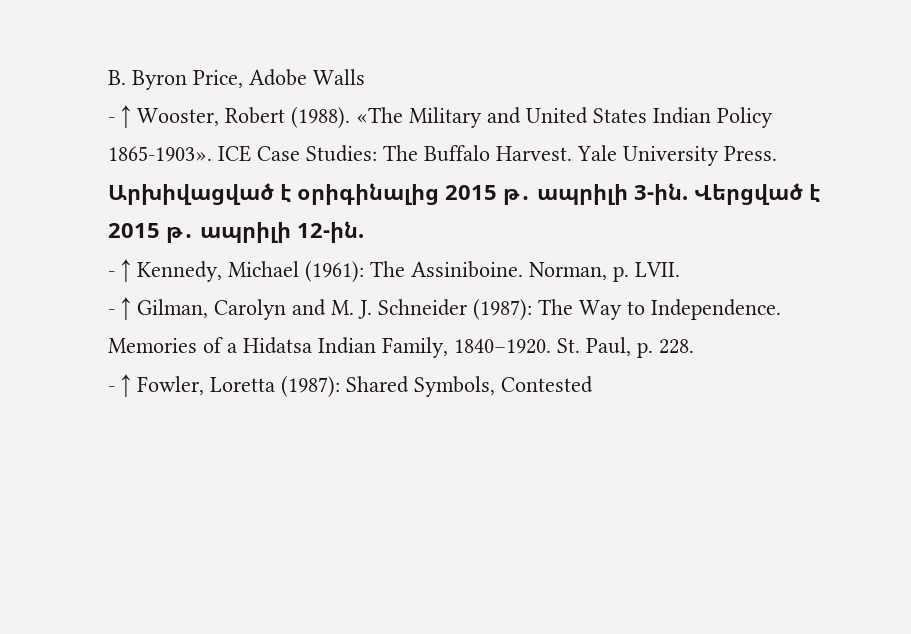B. Byron Price, Adobe Walls
- ↑ Wooster, Robert (1988). «The Military and United States Indian Policy 1865-1903». ICE Case Studies: The Buffalo Harvest. Yale University Press. Արխիվացված է օրիգինալից 2015 թ․ ապրիլի 3-ին. Վերցված է 2015 թ․ ապրիլի 12-ին.
- ↑ Kennedy, Michael (1961): The Assiniboine. Norman, p. LVII.
- ↑ Gilman, Carolyn and M. J. Schneider (1987): The Way to Independence. Memories of a Hidatsa Indian Family, 1840–1920. St. Paul, p. 228.
- ↑ Fowler, Loretta (1987): Shared Symbols, Contested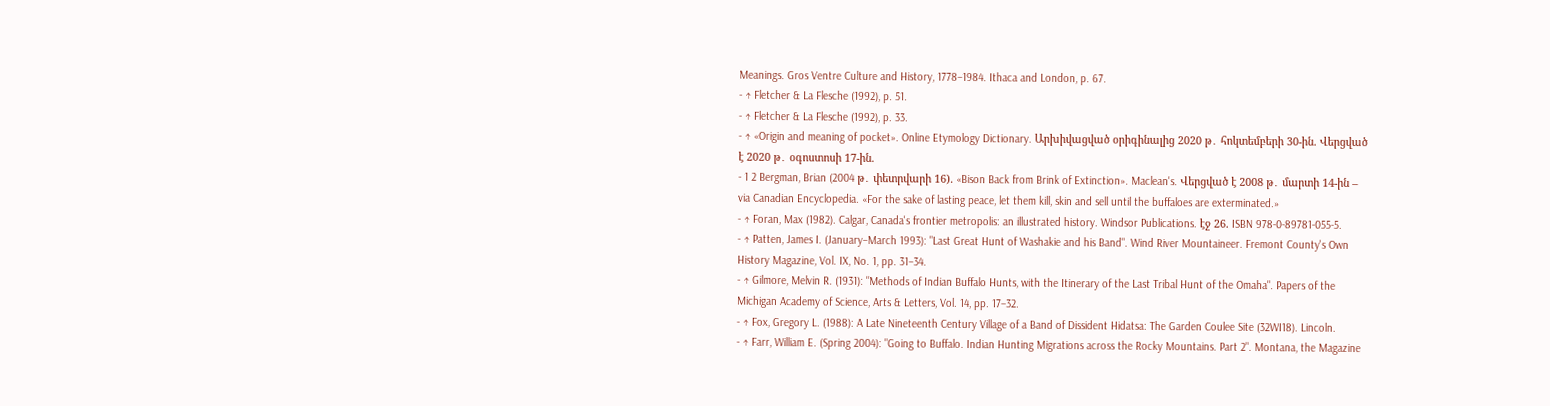Meanings. Gros Ventre Culture and History, 1778–1984. Ithaca and London, p. 67.
- ↑ Fletcher & La Flesche (1992), p. 51.
- ↑ Fletcher & La Flesche (1992), p. 33.
- ↑ «Origin and meaning of pocket». Online Etymology Dictionary. Արխիվացված օրիգինալից 2020 թ․ հոկտեմբերի 30-ին. Վերցված է 2020 թ․ օգոստոսի 17-ին.
- 1 2 Bergman, Brian (2004 թ․ փետրվարի 16). «Bison Back from Brink of Extinction». Maclean's. Վերցված է 2008 թ․ մարտի 14-ին – via Canadian Encyclopedia. «For the sake of lasting peace, let them kill, skin and sell until the buffaloes are exterminated.»
- ↑ Foran, Max (1982). Calgar, Canada's frontier metropolis: an illustrated history. Windsor Publications. էջ 26. ISBN 978-0-89781-055-5.
- ↑ Patten, James I. (January–March 1993): "Last Great Hunt of Washakie and his Band". Wind River Mountaineer. Fremont County's Own History Magazine, Vol. IX, No. 1, pp. 31–34.
- ↑ Gilmore, Melvin R. (1931): "Methods of Indian Buffalo Hunts, with the Itinerary of the Last Tribal Hunt of the Omaha". Papers of the Michigan Academy of Science, Arts & Letters, Vol. 14, pp. 17–32.
- ↑ Fox, Gregory L. (1988): A Late Nineteenth Century Village of a Band of Dissident Hidatsa: The Garden Coulee Site (32WI18). Lincoln.
- ↑ Farr, William E. (Spring 2004): "Going to Buffalo. Indian Hunting Migrations across the Rocky Mountains. Part 2". Montana, the Magazine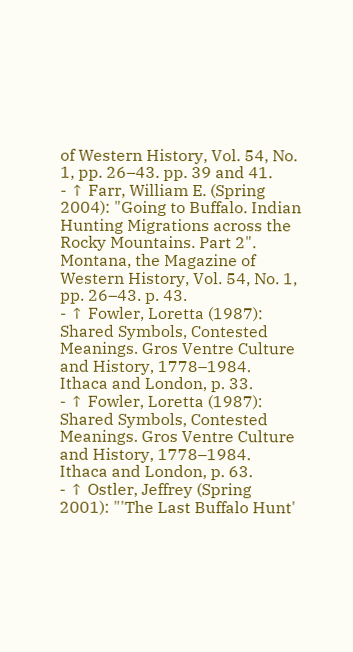of Western History, Vol. 54, No. 1, pp. 26–43. pp. 39 and 41.
- ↑ Farr, William E. (Spring 2004): "Going to Buffalo. Indian Hunting Migrations across the Rocky Mountains. Part 2". Montana, the Magazine of Western History, Vol. 54, No. 1, pp. 26–43. p. 43.
- ↑ Fowler, Loretta (1987): Shared Symbols, Contested Meanings. Gros Ventre Culture and History, 1778–1984. Ithaca and London, p. 33.
- ↑ Fowler, Loretta (1987): Shared Symbols, Contested Meanings. Gros Ventre Culture and History, 1778–1984. Ithaca and London, p. 63.
- ↑ Ostler, Jeffrey (Spring 2001): "'The Last Buffalo Hunt'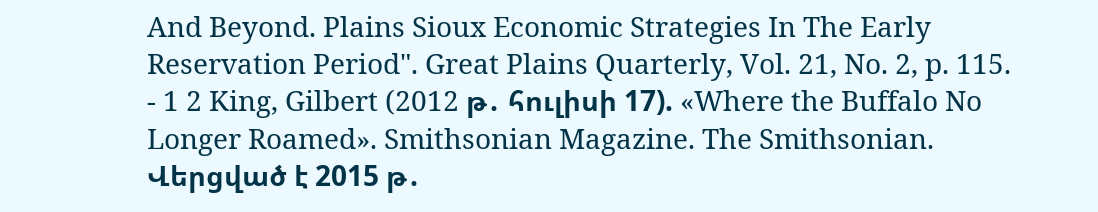And Beyond. Plains Sioux Economic Strategies In The Early Reservation Period". Great Plains Quarterly, Vol. 21, No. 2, p. 115.
- 1 2 King, Gilbert (2012 թ․ հուլիսի 17). «Where the Buffalo No Longer Roamed». Smithsonian Magazine. The Smithsonian. Վերցված է 2015 թ․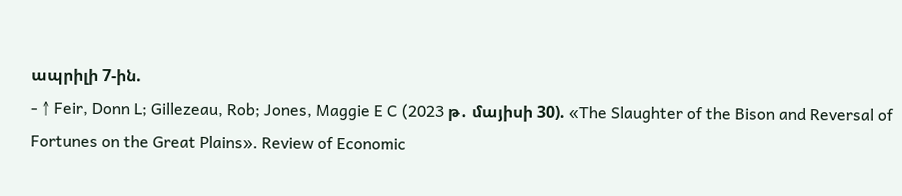ապրիլի 7-ին.
- ↑ Feir, Donn L; Gillezeau, Rob; Jones, Maggie E C (2023 թ․ մայիսի 30). «The Slaughter of the Bison and Reversal of Fortunes on the Great Plains». Review of Economic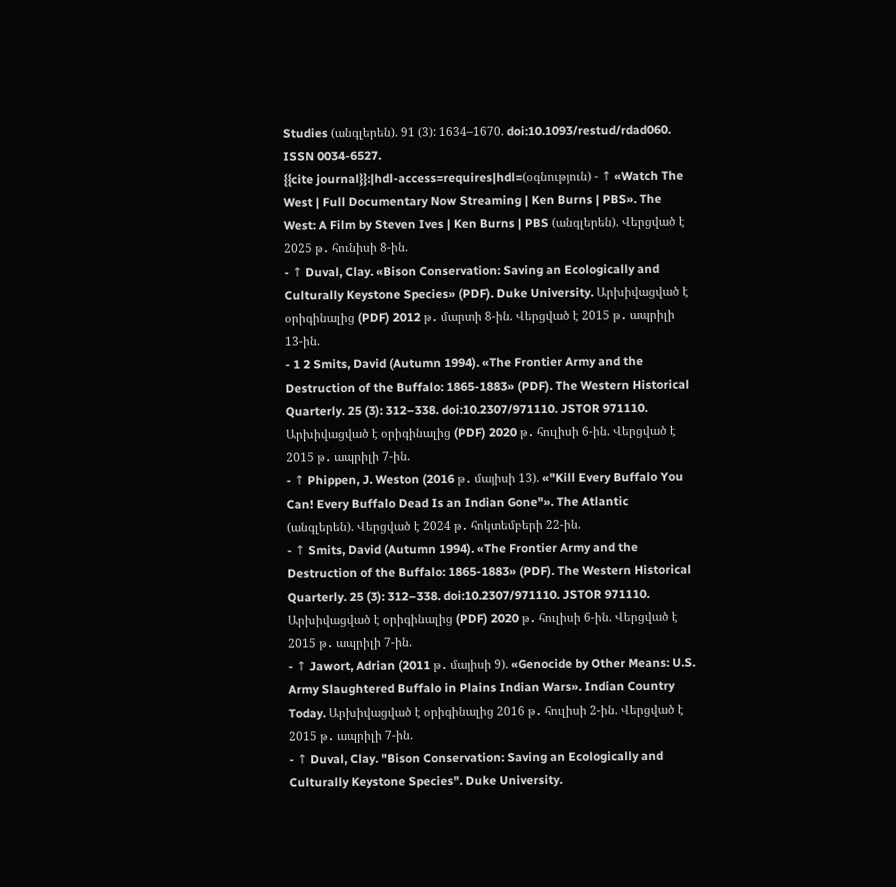Studies (անգլերեն). 91 (3): 1634–1670. doi:10.1093/restud/rdad060. ISSN 0034-6527.
{{cite journal}}:|hdl-access=requires|hdl=(օգնություն) - ↑ «Watch The West | Full Documentary Now Streaming | Ken Burns | PBS». The West: A Film by Steven Ives | Ken Burns | PBS (անգլերեն). Վերցված է 2025 թ․ հունիսի 8-ին.
- ↑ Duval, Clay. «Bison Conservation: Saving an Ecologically and Culturally Keystone Species» (PDF). Duke University. Արխիվացված է օրիգինալից (PDF) 2012 թ․ մարտի 8-ին. Վերցված է 2015 թ․ ապրիլի 13-ին.
- 1 2 Smits, David (Autumn 1994). «The Frontier Army and the Destruction of the Buffalo: 1865-1883» (PDF). The Western Historical Quarterly. 25 (3): 312–338. doi:10.2307/971110. JSTOR 971110. Արխիվացված է օրիգինալից (PDF) 2020 թ․ հուլիսի 6-ին. Վերցված է 2015 թ․ ապրիլի 7-ին.
- ↑ Phippen, J. Weston (2016 թ․ մայիսի 13). «"Kill Every Buffalo You Can! Every Buffalo Dead Is an Indian Gone"». The Atlantic (անգլերեն). Վերցված է 2024 թ․ հոկտեմբերի 22-ին.
- ↑ Smits, David (Autumn 1994). «The Frontier Army and the Destruction of the Buffalo: 1865-1883» (PDF). The Western Historical Quarterly. 25 (3): 312–338. doi:10.2307/971110. JSTOR 971110. Արխիվացված է օրիգինալից (PDF) 2020 թ․ հուլիսի 6-ին. Վերցված է 2015 թ․ ապրիլի 7-ին.
- ↑ Jawort, Adrian (2011 թ․ մայիսի 9). «Genocide by Other Means: U.S. Army Slaughtered Buffalo in Plains Indian Wars». Indian Country Today. Արխիվացված է օրիգինալից 2016 թ․ հուլիսի 2-ին. Վերցված է 2015 թ․ ապրիլի 7-ին.
- ↑ Duval, Clay. "Bison Conservation: Saving an Ecologically and Culturally Keystone Species". Duke University.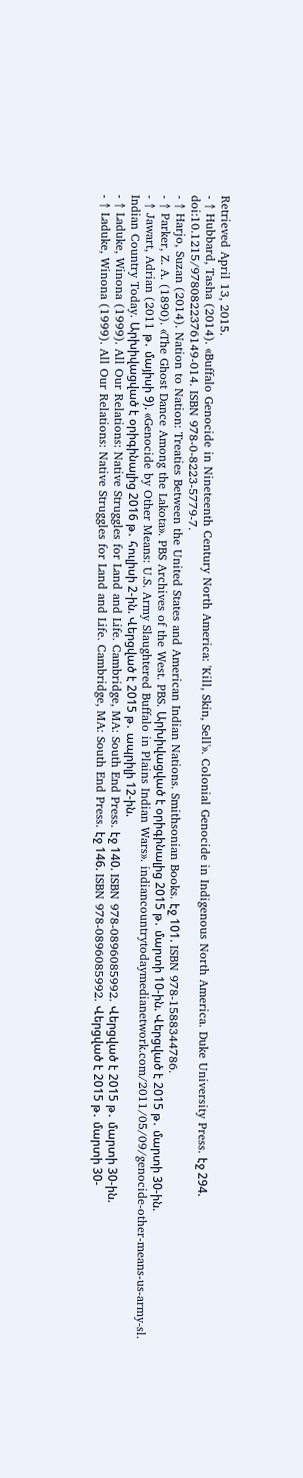Retrieved April 13, 2015.
- ↑ Hubbard, Tasha (2014). «Buffalo Genocide in Nineteenth Century North America: 'Kill, Skin, Sell'». Colonial Genocide in Indigenous North America. Duke University Press. էջ 294. doi:10.1215/9780822376149-014. ISBN 978-0-8223-5779-7.
- ↑ Harjo, Suzan (2014). Nation to Nation: Treaties Between the United States and American Indian Nations. Smithsonian Books. էջ 101. ISBN 978-1588344786.
- ↑ Parker, Z. A. (1890). «The Ghost Dance Among the Lakota». PBS Archives of the West. PBS. Արխիվացված է օրիգինալից 2015 թ․ մարտի 10-ին. Վերցված է 2015 թ․ մարտի 30-ին.
- ↑ Jawart, Adrian (2011 թ․ մայիսի 9). «Genocide by Other Means: U.S. Army Slaughtered Buffalo in Plains Indian Wars». indiancountrytodaymedianetwork.com/2011/05/09/genocide-other-means-us-army-sl. Indian Country Today. Արխիվացված է օրիգինալից 2016 թ․ հուլիսի 2-ին. Վերցված է 2015 թ․ ապրիլի 12-ին.
- ↑ Laduke, Winona (1999). All Our Relations: Native Struggles for Land and Life. Cambridge, MA: South End Press. էջ 140. ISBN 978-0896085992. Վերցված է 2015 թ․ մարտի 30-ին.
- ↑ Laduke, Winona (1999). All Our Relations: Native Struggles for Land and Life. Cambridge, MA: South End Press. էջ 146. ISBN 978-0896085992. Վերցված է 2015 թ․ մարտի 30-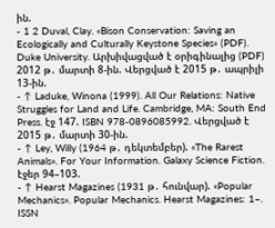ին.
- 1 2 Duval, Clay. «Bison Conservation: Saving an Ecologically and Culturally Keystone Species» (PDF). Duke University. Արխիվացված է օրիգինալից (PDF) 2012 թ․ մարտի 8-ին. Վերցված է 2015 թ․ ապրիլի 13-ին.
- ↑ Laduke, Winona (1999). All Our Relations: Native Struggles for Land and Life. Cambridge, MA: South End Press. էջ 147. ISBN 978-0896085992. Վերցված է 2015 թ․ մարտի 30-ին.
- ↑ Ley, Willy (1964 թ․ դեկտեմբեր). «The Rarest Animals». For Your Information. Galaxy Science Fiction. էջեր 94–103.
- ↑ Hearst Magazines (1931 թ․ հունվար). «Popular Mechanics». Popular Mechanics. Hearst Magazines: 1–. ISSN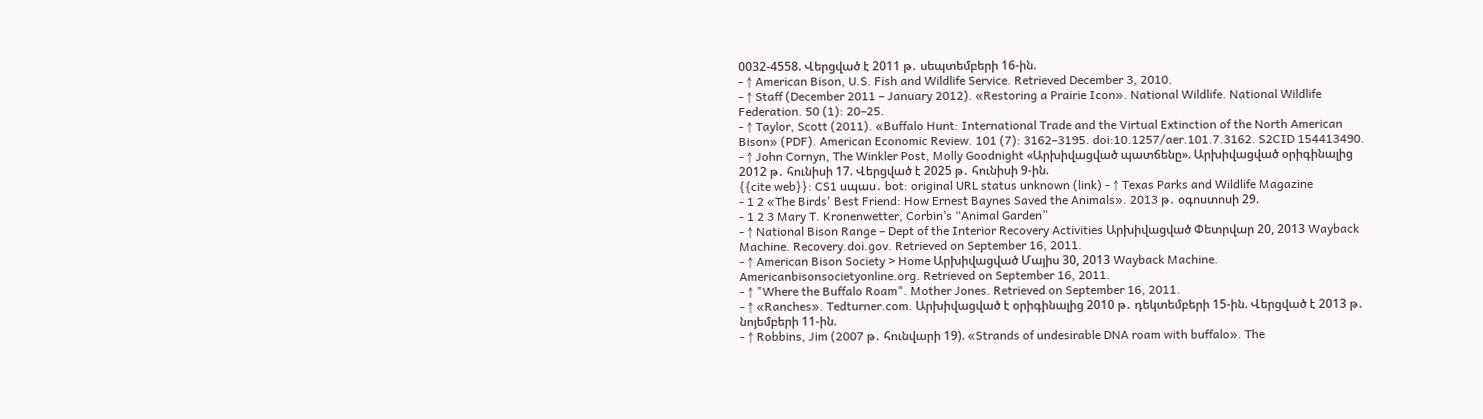0032-4558. Վերցված է 2011 թ․ սեպտեմբերի 16-ին.
- ↑ American Bison, U.S. Fish and Wildlife Service. Retrieved December 3, 2010.
- ↑ Staff (December 2011 – January 2012). «Restoring a Prairie Icon». National Wildlife. National Wildlife Federation. 50 (1): 20–25.
- ↑ Taylor, Scott (2011). «Buffalo Hunt: International Trade and the Virtual Extinction of the North American Bison» (PDF). American Economic Review. 101 (7): 3162–3195. doi:10.1257/aer.101.7.3162. S2CID 154413490.
- ↑ John Cornyn, The Winkler Post, Molly Goodnight «Արխիվացված պատճենը». Արխիվացված օրիգինալից 2012 թ․ հունիսի 17. Վերցված է 2025 թ․ հունիսի 9-ին.
{{cite web}}: CS1 սպաս․ bot: original URL status unknown (link) - ↑ Texas Parks and Wildlife Magazine
- 1 2 «The Birds' Best Friend: How Ernest Baynes Saved the Animals». 2013 թ․ օգոստոսի 29.
- 1 2 3 Mary T. Kronenwetter, Corbin’s “Animal Garden”
- ↑ National Bison Range – Dept of the Interior Recovery Activities Արխիվացված Փետրվար 20, 2013 Wayback Machine. Recovery.doi.gov. Retrieved on September 16, 2011.
- ↑ American Bison Society > Home Արխիվացված Մայիս 30, 2013 Wayback Machine. Americanbisonsocietyonline.org. Retrieved on September 16, 2011.
- ↑ "Where the Buffalo Roam". Mother Jones. Retrieved on September 16, 2011.
- ↑ «Ranches». Tedturner.com. Արխիվացված է օրիգինալից 2010 թ․ դեկտեմբերի 15-ին. Վերցված է 2013 թ․ նոյեմբերի 11-ին.
- ↑ Robbins, Jim (2007 թ․ հունվարի 19). «Strands of undesirable DNA roam with buffalo». The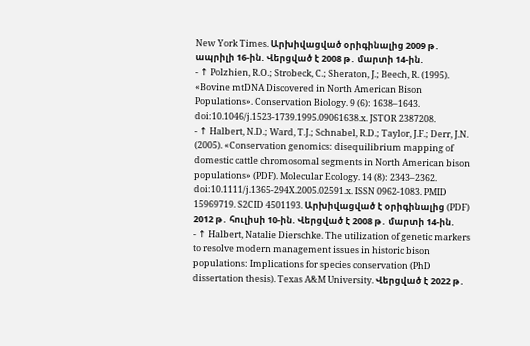New York Times. Արխիվացված օրիգինալից 2009 թ․ ապրիլի 16-ին. Վերցված է 2008 թ․ մարտի 14-ին.
- ↑ Polzhien, R.O.; Strobeck, C.; Sheraton, J.; Beech, R. (1995). «Bovine mtDNA Discovered in North American Bison Populations». Conservation Biology. 9 (6): 1638–1643. doi:10.1046/j.1523-1739.1995.09061638.x. JSTOR 2387208.
- ↑ Halbert, N.D.; Ward, T.J.; Schnabel, R.D.; Taylor, J.F.; Derr, J.N. (2005). «Conservation genomics: disequilibrium mapping of domestic cattle chromosomal segments in North American bison populations» (PDF). Molecular Ecology. 14 (8): 2343–2362. doi:10.1111/j.1365-294X.2005.02591.x. ISSN 0962-1083. PMID 15969719. S2CID 4501193. Արխիվացված է օրիգինալից (PDF) 2012 թ․ հուլիսի 10-ին. Վերցված է 2008 թ․ մարտի 14-ին.
- ↑ Halbert, Natalie Dierschke. The utilization of genetic markers to resolve modern management issues in historic bison populations: Implications for species conservation (PhD dissertation thesis). Texas A&M University. Վերցված է 2022 թ․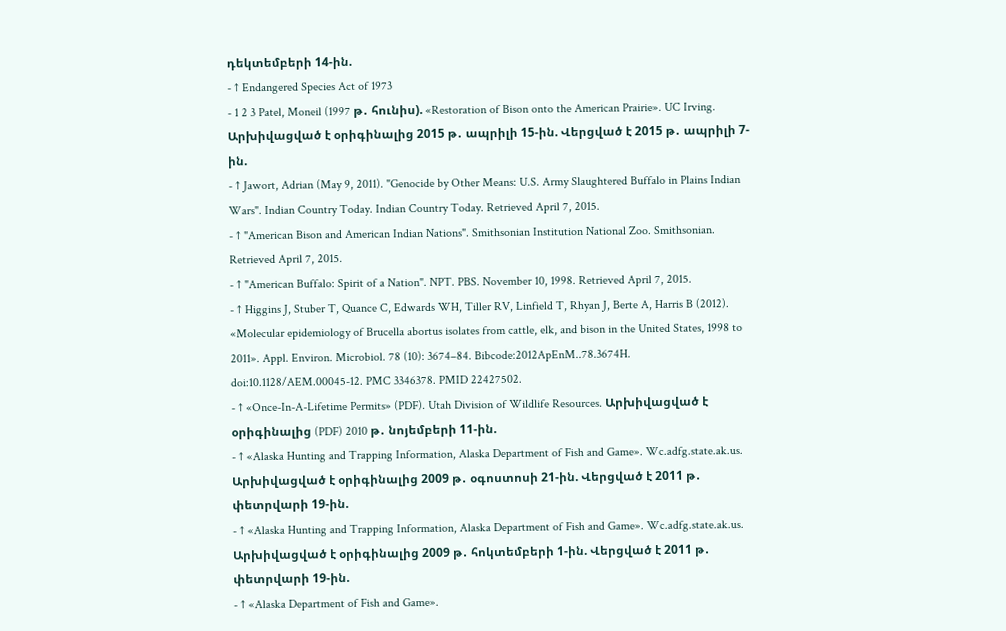դեկտեմբերի 14-ին.
- ↑ Endangered Species Act of 1973
- 1 2 3 Patel, Moneil (1997 թ․ հունիս). «Restoration of Bison onto the American Prairie». UC Irving. Արխիվացված է օրիգինալից 2015 թ․ ապրիլի 15-ին. Վերցված է 2015 թ․ ապրիլի 7-ին.
- ↑ Jawort, Adrian (May 9, 2011). "Genocide by Other Means: U.S. Army Slaughtered Buffalo in Plains Indian Wars". Indian Country Today. Indian Country Today. Retrieved April 7, 2015.
- ↑ "American Bison and American Indian Nations". Smithsonian Institution National Zoo. Smithsonian. Retrieved April 7, 2015.
- ↑ "American Buffalo: Spirit of a Nation". NPT. PBS. November 10, 1998. Retrieved April 7, 2015.
- ↑ Higgins J, Stuber T, Quance C, Edwards WH, Tiller RV, Linfield T, Rhyan J, Berte A, Harris B (2012). «Molecular epidemiology of Brucella abortus isolates from cattle, elk, and bison in the United States, 1998 to 2011». Appl. Environ. Microbiol. 78 (10): 3674–84. Bibcode:2012ApEnM..78.3674H. doi:10.1128/AEM.00045-12. PMC 3346378. PMID 22427502.
- ↑ «Once-In-A-Lifetime Permits» (PDF). Utah Division of Wildlife Resources. Արխիվացված է օրիգինալից (PDF) 2010 թ․ նոյեմբերի 11-ին.
- ↑ «Alaska Hunting and Trapping Information, Alaska Department of Fish and Game». Wc.adfg.state.ak.us. Արխիվացված է օրիգինալից 2009 թ․ օգոստոսի 21-ին. Վերցված է 2011 թ․ փետրվարի 19-ին.
- ↑ «Alaska Hunting and Trapping Information, Alaska Department of Fish and Game». Wc.adfg.state.ak.us. Արխիվացված է օրիգինալից 2009 թ․ հոկտեմբերի 1-ին. Վերցված է 2011 թ․ փետրվարի 19-ին.
- ↑ «Alaska Department of Fish and Game».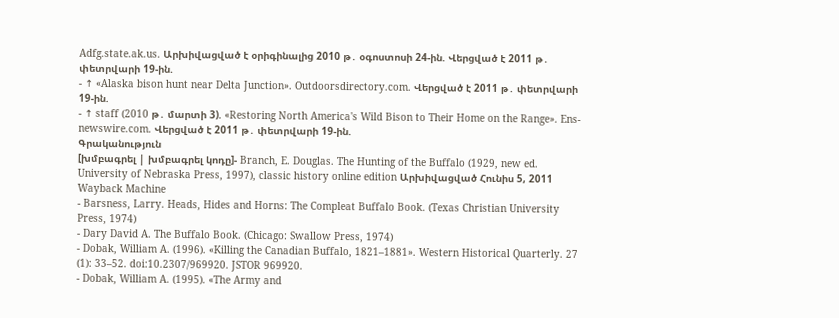Adfg.state.ak.us. Արխիվացված է օրիգինալից 2010 թ․ օգոստոսի 24-ին. Վերցված է 2011 թ․ փետրվարի 19-ին.
- ↑ «Alaska bison hunt near Delta Junction». Outdoorsdirectory.com. Վերցված է 2011 թ․ փետրվարի 19-ին.
- ↑ staff (2010 թ․ մարտի 3). «Restoring North America's Wild Bison to Their Home on the Range». Ens-newswire.com. Վերցված է 2011 թ․ փետրվարի 19-ին.
Գրականություն
[խմբագրել | խմբագրել կոդը]- Branch, E. Douglas. The Hunting of the Buffalo (1929, new ed. University of Nebraska Press, 1997), classic history online edition Արխիվացված Հունիս 5, 2011 Wayback Machine
- Barsness, Larry. Heads, Hides and Horns: The Compleat Buffalo Book. (Texas Christian University Press, 1974)
- Dary David A. The Buffalo Book. (Chicago: Swallow Press, 1974)
- Dobak, William A. (1996). «Killing the Canadian Buffalo, 1821–1881». Western Historical Quarterly. 27 (1): 33–52. doi:10.2307/969920. JSTOR 969920.
- Dobak, William A. (1995). «The Army and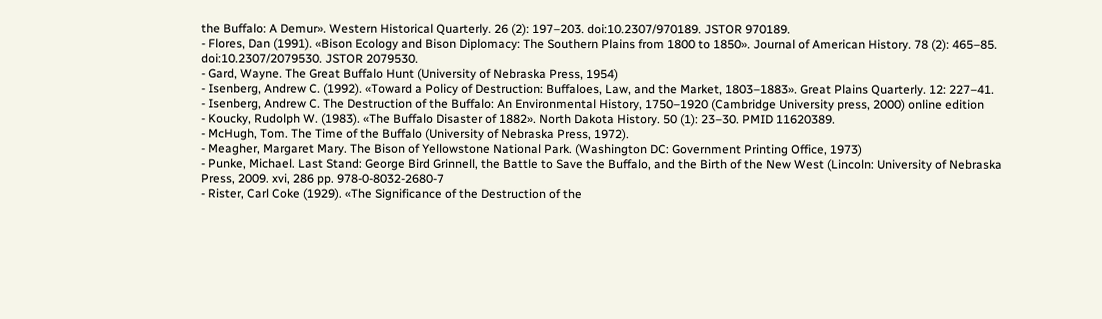the Buffalo: A Demur». Western Historical Quarterly. 26 (2): 197–203. doi:10.2307/970189. JSTOR 970189.
- Flores, Dan (1991). «Bison Ecology and Bison Diplomacy: The Southern Plains from 1800 to 1850». Journal of American History. 78 (2): 465–85. doi:10.2307/2079530. JSTOR 2079530.
- Gard, Wayne. The Great Buffalo Hunt (University of Nebraska Press, 1954)
- Isenberg, Andrew C. (1992). «Toward a Policy of Destruction: Buffaloes, Law, and the Market, 1803–1883». Great Plains Quarterly. 12: 227–41.
- Isenberg, Andrew C. The Destruction of the Buffalo: An Environmental History, 1750–1920 (Cambridge University press, 2000) online edition
- Koucky, Rudolph W. (1983). «The Buffalo Disaster of 1882». North Dakota History. 50 (1): 23–30. PMID 11620389.
- McHugh, Tom. The Time of the Buffalo (University of Nebraska Press, 1972).
- Meagher, Margaret Mary. The Bison of Yellowstone National Park. (Washington DC: Government Printing Office, 1973)
- Punke, Michael. Last Stand: George Bird Grinnell, the Battle to Save the Buffalo, and the Birth of the New West (Lincoln: University of Nebraska Press, 2009. xvi, 286 pp. 978-0-8032-2680-7
- Rister, Carl Coke (1929). «The Significance of the Destruction of the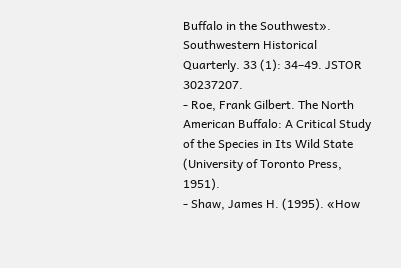Buffalo in the Southwest». Southwestern Historical Quarterly. 33 (1): 34–49. JSTOR 30237207.
- Roe, Frank Gilbert. The North American Buffalo: A Critical Study of the Species in Its Wild State (University of Toronto Press, 1951).
- Shaw, James H. (1995). «How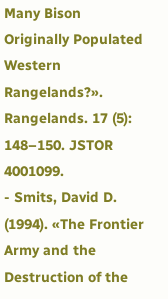Many Bison Originally Populated Western Rangelands?». Rangelands. 17 (5): 148–150. JSTOR 4001099.
- Smits, David D. (1994). «The Frontier Army and the Destruction of the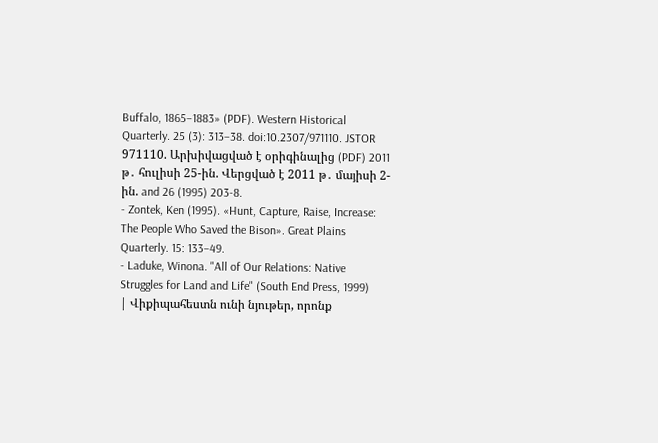Buffalo, 1865–1883» (PDF). Western Historical Quarterly. 25 (3): 313–38. doi:10.2307/971110. JSTOR 971110. Արխիվացված է օրիգինալից (PDF) 2011 թ․ հուլիսի 25-ին. Վերցված է 2011 թ․ մայիսի 2-ին. and 26 (1995) 203-8.
- Zontek, Ken (1995). «Hunt, Capture, Raise, Increase: The People Who Saved the Bison». Great Plains Quarterly. 15: 133–49.
- Laduke, Winona. "All of Our Relations: Native Struggles for Land and Life" (South End Press, 1999)
| Վիքիպահեստն ունի նյութեր, որոնք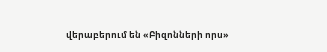վերաբերում են «Բիզոնների որս»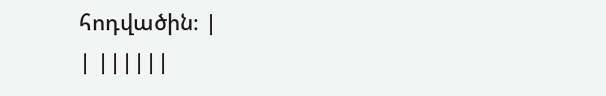հոդվածին։ |
| ||||||